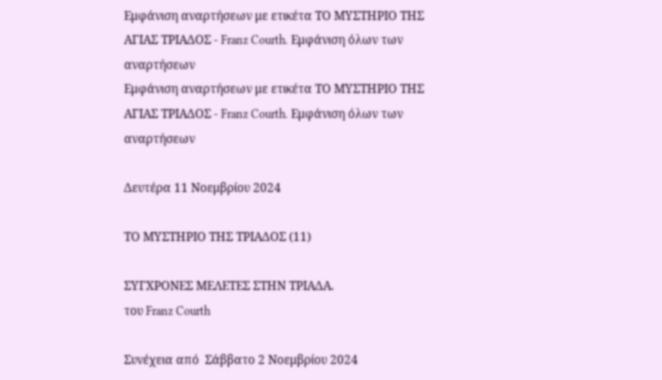Εμφάνιση αναρτήσεων με ετικέτα ΤΟ ΜΥΣΤΗΡΙΟ ΤΗΣ ΑΓΙΑΣ ΤΡΙΑΔΟΣ - Franz Courth. Εμφάνιση όλων των αναρτήσεων
Εμφάνιση αναρτήσεων με ετικέτα ΤΟ ΜΥΣΤΗΡΙΟ ΤΗΣ ΑΓΙΑΣ ΤΡΙΑΔΟΣ - Franz Courth. Εμφάνιση όλων των αναρτήσεων

Δευτέρα 11 Νοεμβρίου 2024

ΤΟ ΜΥΣΤΗΡΙΟ ΤΗΣ ΤΡIΑΔΟΣ (11)

ΣΥΓΧΡΟΝΕΣ ΜΕΛΕΤΕΣ ΣΤΗΝ ΤΡΙΑΔΑ.
του Franz Courth

Συνέχεια από  Σάββατο 2 Νοεμβρίου 2024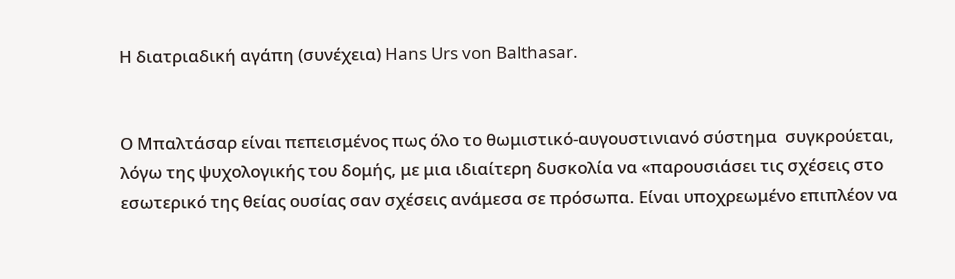Η διατριαδική αγάπη (συνέχεια) Hans Urs von Balthasar.


Ο Μπαλτάσαρ είναι πεπεισμένος πως όλο το θωμιστικό-αυγουστινιανό σύστημα  συγκρούεται, λόγω της ψυχολογικής του δομής, με μια ιδιαίτερη δυσκολία να «παρουσιάσει τις σχέσεις στο εσωτερικό της θείας ουσίας σαν σχέσεις ανάμεσα σε πρόσωπα. Είναι υποχρεωμένο επιπλέον να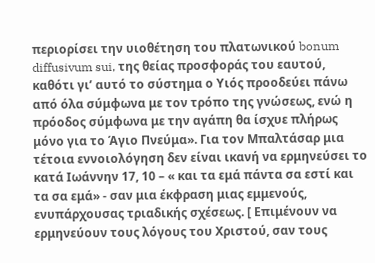περιορίσει την υιοθέτηση του πλατωνικού bonum diffusivum sui, της θείας προσφοράς του εαυτού, καθότι γι’ αυτό το σύστημα ο Υιός προοδεύει πάνω από όλα σύμφωνα με τον τρόπο της γνώσεως, ενώ η πρόοδος σύμφωνα με την αγάπη θα ίσχυε πλήρως μόνο για το Άγιο Πνεύμα». Για τον Μπαλτάσαρ μια τέτοια εννοιολόγηση δεν είναι ικανή να ερμηνεύσει το κατά Ιωάννην 17, 10 – « και τα εμά πάντα σα εστί και τα σα εμά» - σαν μια έκφραση μιας εμμενούς, ενυπάρχουσας τριαδικής σχέσεως. [ Επιμένουν να ερμηνεύουν τους λόγους του Χριστού, σαν τους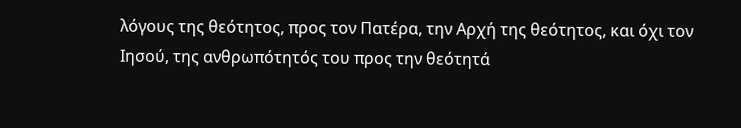λόγους της θεότητος, προς τον Πατέρα, την Αρχή της θεότητος, και όχι τον Ιησού, της ανθρωπότητός του προς την θεότητά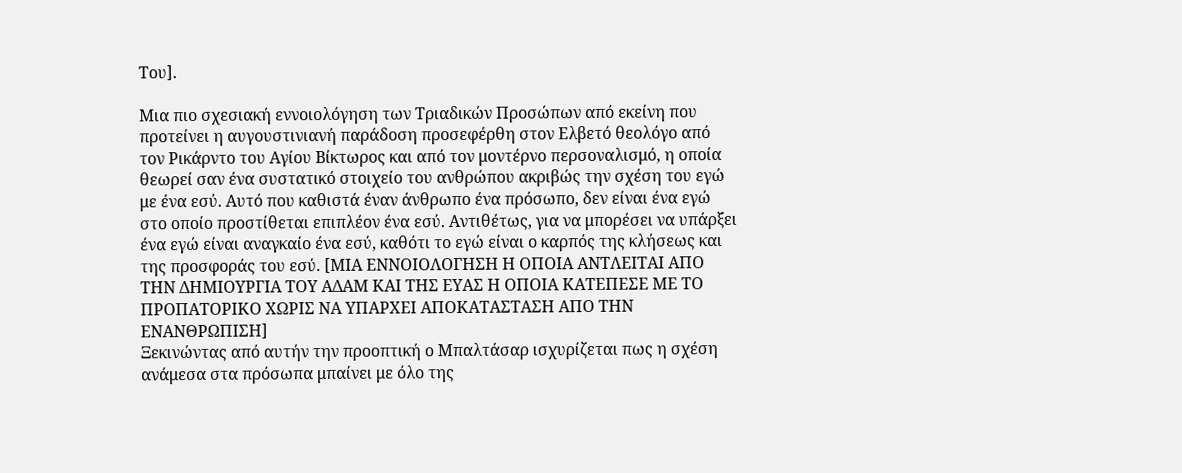Tου].

Μια πιο σχεσιακή εννοιολόγηση των Τριαδικών Προσώπων από εκείνη που προτείνει η αυγουστινιανή παράδοση προσεφέρθη στον Ελβετό θεολόγο από τον Ρικάρντο του Αγίου Βίκτωρος και από τον μοντέρνο περσοναλισμό, η οποία θεωρεί σαν ένα συστατικό στοιχείο του ανθρώπου ακριβώς την σχέση του εγώ με ένα εσύ. Αυτό που καθιστά έναν άνθρωπο ένα πρόσωπο, δεν είναι ένα εγώ στο οποίο προστίθεται επιπλέον ένα εσύ. Αντιθέτως, για να μπορέσει να υπάρξει ένα εγώ είναι αναγκαίο ένα εσύ, καθότι το εγώ είναι ο καρπός της κλήσεως και της προσφοράς του εσύ. [ΜΙΑ ΕΝΝΟΙΟΛΟΓΗΣΗ Η ΟΠΟΙΑ ΑΝΤΛΕΙΤΑΙ ΑΠΟ ΤΗΝ ΔΗΜΙΟΥΡΓΙΑ ΤΟΥ ΑΔΑΜ ΚΑΙ ΤΗΣ ΕΥΑΣ Η ΟΠΟΙΑ ΚΑΤΕΠΕΣΕ ΜΕ ΤΟ ΠΡΟΠΑΤΟΡΙΚΟ ΧΩΡΙΣ ΝΑ ΥΠΑΡΧΕΙ ΑΠΟΚΑΤΑΣΤΑΣΗ ΑΠΟ ΤΗΝ ΕΝΑΝΘΡΩΠΙΣΗ]
Ξεκινώντας από αυτήν την προοπτική ο Μπαλτάσαρ ισχυρίζεται πως η σχέση ανάμεσα στα πρόσωπα μπαίνει με όλο της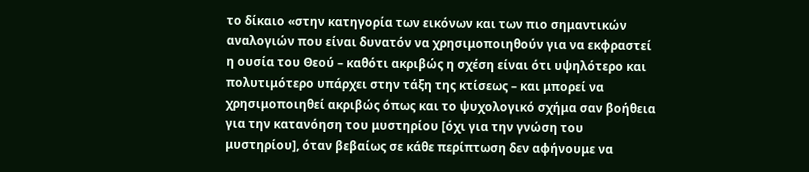το δίκαιο «στην κατηγορία των εικόνων και των πιο σημαντικών αναλογιών που είναι δυνατόν να χρησιμοποιηθούν για να εκφραστεί η ουσία του Θεού – καθότι ακριβώς η σχέση είναι ότι υψηλότερο και πολυτιμότερο υπάρχει στην τάξη της κτίσεως – και μπορεί να χρησιμοποιηθεί ακριβώς όπως και το ψυχολογικό σχήμα σαν βοήθεια για την κατανόηση του μυστηρίου [όχι για την γνώση του μυστηρίου], όταν βεβαίως σε κάθε περίπτωση δεν αφήνουμε να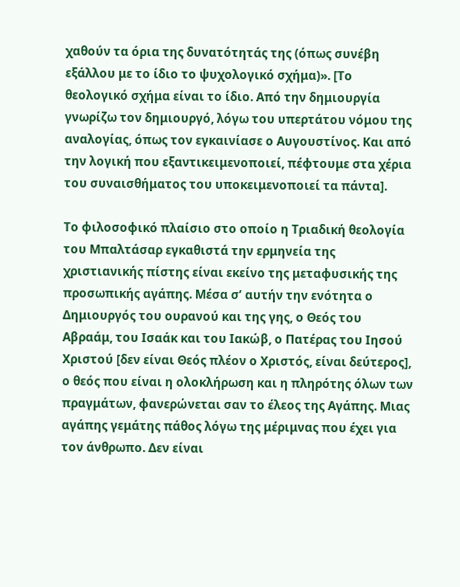χαθούν τα όρια της δυνατότητάς της (όπως συνέβη εξάλλου με το ίδιο το ψυχολογικό σχήμα)». [Το θεολογικό σχήμα είναι το ίδιο. Από την δημιουργία γνωρίζω τον δημιουργό, λόγω του υπερτάτου νόμου της αναλογίας, όπως τον εγκαινίασε ο Αυγουστίνος. Και από την λογική που εξαντικειμενοποιεί, πέφτουμε στα χέρια του συναισθήματος του υποκειμενοποιεί τα πάντα].

Το φιλοσοφικό πλαίσιο στο οποίο η Τριαδική θεολογία του Μπαλτάσαρ εγκαθιστά την ερμηνεία της χριστιανικής πίστης είναι εκείνο της μεταφυσικής της προσωπικής αγάπης. Μέσα σ’ αυτήν την ενότητα ο Δημιουργός του ουρανού και της γης, ο Θεός του Αβραάμ, του Ισαάκ και του Ιακώβ, ο Πατέρας του Ιησού Χριστού [δεν είναι Θεός πλέον ο Χριστός, είναι δεύτερος], ο θεός που είναι η ολοκλήρωση και η πληρότης όλων των πραγμάτων, φανερώνεται σαν το έλεος της Αγάπης. Μιας αγάπης γεμάτης πάθος λόγω της μέριμνας που έχει για τον άνθρωπο. Δεν είναι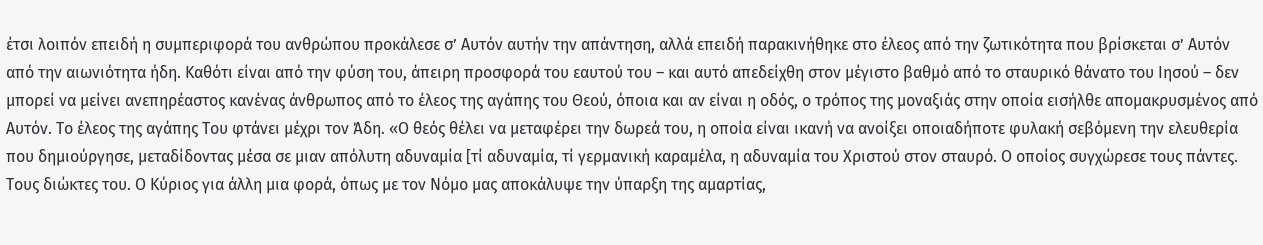έτσι λοιπόν επειδή η συμπεριφορά του ανθρώπου προκάλεσε σ’ Αυτόν αυτήν την απάντηση, αλλά επειδή παρακινήθηκε στο έλεος από την ζωτικότητα που βρίσκεται σ’ Αυτόν από την αιωνιότητα ήδη. Καθότι είναι από την φύση του, άπειρη προσφορά του εαυτού του – και αυτό απεδείχθη στον μέγιστο βαθμό από το σταυρικό θάνατο του Ιησού – δεν μπορεί να μείνει ανεπηρέαστος κανένας άνθρωπος από το έλεος της αγάπης του Θεού, όποια και αν είναι η οδός, ο τρόπος της μοναξιάς στην οποία εισήλθε απομακρυσμένος από Αυτόν. Το έλεος της αγάπης Του φτάνει μέχρι τον Άδη. «Ο θεός θέλει να μεταφέρει την δωρεά του, η οποία είναι ικανή να ανοίξει οποιαδήποτε φυλακή σεβόμενη την ελευθερία που δημιούργησε, μεταδίδοντας μέσα σε μιαν απόλυτη αδυναμία [τί αδυναμία, τί γερμανική καραμέλα, η αδυναμία του Χριστού στον σταυρό. Ο οποίος συγχώρεσε τους πάντες. Τους διώκτες του. Ο Κύριος για άλλη μια φορά, όπως με τον Νόμο μας αποκάλυψε την ύπαρξη της αμαρτίας,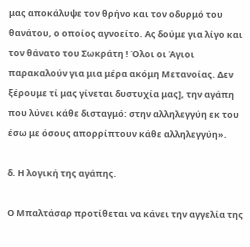μας αποκάλυψε τον θρήνο και τον οδυρμό του θανάτου, ο οποίος αγνοείτο. Ας δούμε για λίγο και τον θάνατο του Σωκράτη ! Όλοι οι Άγιοι παρακαλούν για μια μέρα ακόμη Μετανοίας. Δεν ξέρουμε τί μας γίνεται δυστυχία μας], την αγάπη που λύνει κάθε δισταγμό: στην αλληλεγγύη εκ του έσω με όσους απορρίπτουν κάθε αλληλεγγύη».

δ. Η λογική της αγάπης.

Ο Μπαλτάσαρ προτίθεται να κάνει την αγγελία της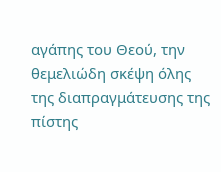αγάπης του Θεού, την θεμελιώδη σκέψη όλης της διαπραγμάτευσης της πίστης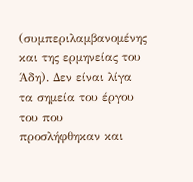(συμπεριλαμβανομένης και της ερμηνείας του Άδη). Δεν είναι λίγα τα σημεία του έργου του που προσλήφθηκαν και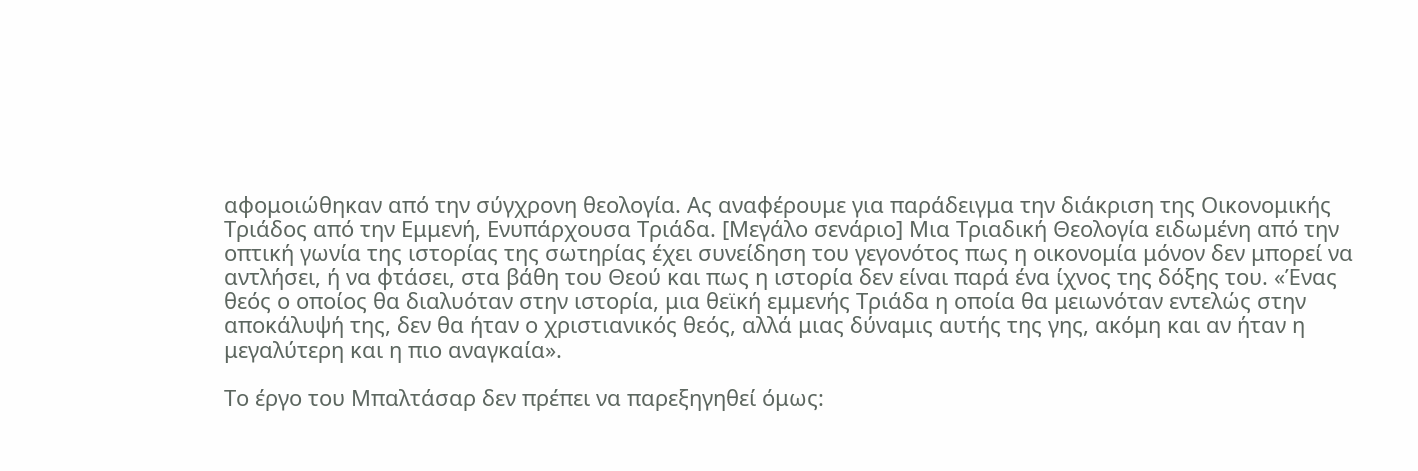αφομοιώθηκαν από την σύγχρονη θεολογία. Ας αναφέρουμε για παράδειγμα την διάκριση της Οικονομικής Τριάδος από την Εμμενή, Ενυπάρχουσα Τριάδα. [Μεγάλο σενάριο] Μια Τριαδική Θεολογία ειδωμένη από την οπτική γωνία της ιστορίας της σωτηρίας έχει συνείδηση του γεγονότος πως η οικονομία μόνον δεν μπορεί να αντλήσει, ή να φτάσει, στα βάθη του Θεού και πως η ιστορία δεν είναι παρά ένα ίχνος της δόξης του. «Ένας θεός ο οποίος θα διαλυόταν στην ιστορία, μια θεϊκή εμμενής Τριάδα η οποία θα μειωνόταν εντελώς στην αποκάλυψή της, δεν θα ήταν ο χριστιανικός θεός, αλλά μιας δύναμις αυτής της γης, ακόμη και αν ήταν η μεγαλύτερη και η πιο αναγκαία».

Το έργο του Μπαλτάσαρ δεν πρέπει να παρεξηγηθεί όμως: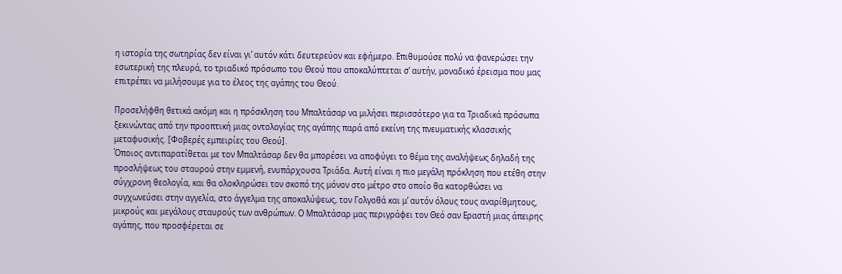η ιστορία της σωτηρίας δεν είναι γι’ αυτόν κάτι δευτερεύον και εφήμερο. Επιθυμούσε πολύ να φανερώσει την εσωτερική της πλευρά, το τριαδικό πρόσωπο του Θεού που αποκαλύπτεται σ’ αυτήν, μοναδικό έρεισμα που μας επιτρέπει να μιλήσουμε για το έλεος της αγάπης του Θεού.

Προσελήφθη θετικά ακόμη και η πρόσκληση του Μπαλτάσαρ να μιλήσει περισσότερο για τα Τριαδικά πρόσωπα ξεκινώντας από την προοπτική μιας οντολογίας της αγάπης παρά από εκείνη της πνευματικής κλασσικής μεταφυσικής. [Φοβερές εμπειρίες του Θεού].
Όποιος αντιπαρατίθεται με τον Μπαλτάσαρ δεν θα μπορέσει να αποφύγει το θέμα της αναλήψεως δηλαδή της προσλήψεως του σταυρού στην εμμενή, ενυπάρχουσα Τριάδα. Αυτή είναι η πιο μεγάλη πρόκληση που ετέθη στην σύγχρονη θεολογία, και θα ολοκληρώσει τον σκοπό της μόνον στο μέτρο στο οποίο θα κατορθώσει να συγχωνεύσει στην αγγελία, στο άγγελμα της αποκαλύψεως, τον Γολγοθά και μ’ αυτόν όλους τους αναρίθμητους, μικρούς και μεγάλους σταυρούς των ανθρώπων. Ο Μπαλτάσαρ μας περιγράφει τον Θεό σαν Εραστή μιας άπειρης αγάπης, που προσφέρεται σε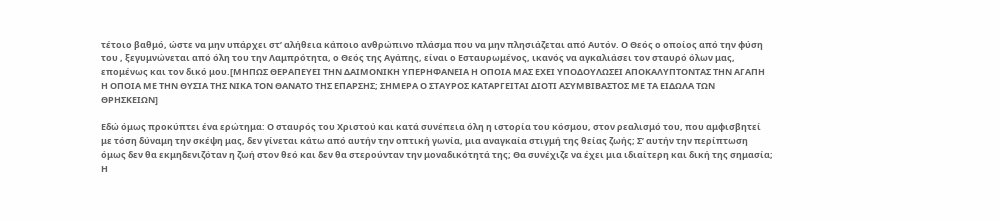τέτοιο βαθμό, ώστε να μην υπάρχει στ’ αλήθεια κάποιο ανθρώπινο πλάσμα που να μην πλησιάζεται από Αυτόν. Ο Θεός ο οποίος από την φύση του , ξεγυμνώνεται από όλη του την Λαμπρότητα, ο Θεός της Αγάπης, είναι ο Εσταυρωμένος, ικανός να αγκαλιάσει τον σταυρό όλων μας, επομένως και τον δικό μου.[ΜΗΠΩΣ ΘΕΡΑΠΕΥΕΙ ΤΗΝ ΔΑΙΜΟΝΙΚΗ ΥΠΕΡΗΦΑΝΕΙΑ Η ΟΠΟΙΑ ΜΑΣ ΕΧΕΙ ΥΠΟΔΟΥΛΩΣΕΙ ΑΠΟΚΑΛΥΠΤΟΝΤΑΣ ΤΗΝ ΑΓΑΠΗ Η ΟΠΟΙΑ ΜΕ ΤΗΝ ΘΥΣΙΑ ΤΗΣ ΝΙΚΑ ΤΟΝ ΘΑΝΑΤΟ ΤΗΣ ΕΠΑΡΣΗΣ; ΣΗΜΕΡΑ Ο ΣΤΑΥΡΟΣ ΚΑΤΑΡΓΕΙΤΑΙ ΔΙΟΤΙ ΑΣΥΜΒΙΒΑΣΤΟΣ ΜΕ ΤΑ ΕΙΔΩΛΑ ΤΩΝ ΘΡΗΣΚΕΙΩΝ]

Εδώ όμως προκύπτει ένα ερώτημα: Ο σταυρός του Χριστού και κατά συνέπεια όλη η ιστορία του κόσμου, στον ρεαλισμό του, που αμφισβητεί με τόση δύναμη την σκέψη μας, δεν γίνεται κάτω από αυτήν την οπτική γωνία, μια αναγκαία στιγμή της θείας ζωής; Σ’ αυτήν την περίπτωση όμως δεν θα εκμηδενιζόταν η ζωή στον θεό και δεν θα στερούνταν την μοναδικότητά της; Θα συνέχιζε να έχει μια ιδιαίτερη και δική της σημασία; Η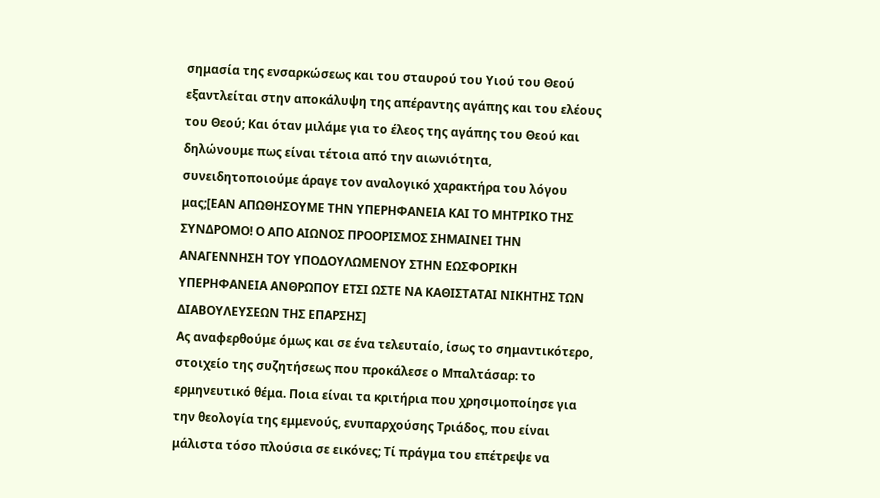σημασία της ενσαρκώσεως και του σταυρού του Υιού του Θεού εξαντλείται στην αποκάλυψη της απέραντης αγάπης και του ελέους του Θεού; Και όταν μιλάμε για το έλεος της αγάπης του Θεού και δηλώνουμε πως είναι τέτοια από την αιωνιότητα, συνειδητοποιούμε άραγε τον αναλογικό χαρακτήρα του λόγου μας;[ΕΑΝ ΑΠΩΘΗΣΟΥΜΕ ΤΗΝ ΥΠΕΡΗΦΑΝΕΙΑ ΚΑΙ ΤΟ ΜΗΤΡΙΚΟ ΤΗΣ ΣΥΝΔΡΟΜΟ! Ο ΑΠΟ ΑΙΩΝΟΣ ΠΡΟΟΡΙΣΜΟΣ ΣΗΜΑΙΝΕΙ ΤΗΝ ΑΝΑΓΕΝΝΗΣΗ ΤΟΥ ΥΠΟΔΟΥΛΩΜΕΝΟΥ ΣΤΗΝ ΕΩΣΦΟΡΙΚΗ ΥΠΕΡΗΦΑΝΕΙΑ ΑΝΘΡΩΠΟΥ ΕΤΣΙ ΩΣΤΕ ΝΑ ΚΑΘΙΣΤΑΤΑΙ ΝΙΚΗΤΗΣ ΤΩΝ ΔΙΑΒΟΥΛΕΥΣΕΩΝ ΤΗΣ ΕΠΑΡΣΗΣ]
Ας αναφερθούμε όμως και σε ένα τελευταίο, ίσως το σημαντικότερο, στοιχείο της συζητήσεως που προκάλεσε ο Μπαλτάσαρ: το ερμηνευτικό θέμα. Ποια είναι τα κριτήρια που χρησιμοποίησε για την θεολογία της εμμενούς, ενυπαρχούσης Τριάδος, που είναι μάλιστα τόσο πλούσια σε εικόνες; Τί πράγμα του επέτρεψε να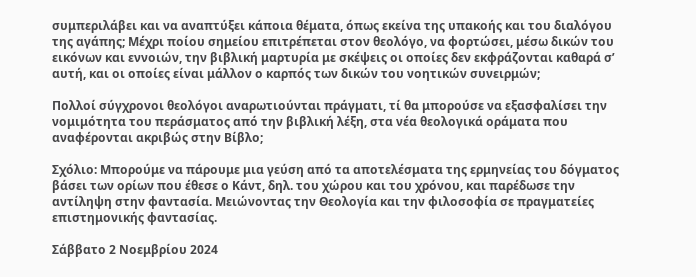συμπεριλάβει και να αναπτύξει κάποια θέματα, όπως εκείνα της υπακοής και του διαλόγου της αγάπης; Μέχρι ποίου σημείου επιτρέπεται στον θεολόγο, να φορτώσει, μέσω δικών του εικόνων και εννοιών, την βιβλική μαρτυρία με σκέψεις οι οποίες δεν εκφράζονται καθαρά σ’ αυτή, και οι οποίες είναι μάλλον ο καρπός των δικών του νοητικών συνειρμών;

Πολλοί σύγχρονοι θεολόγοι αναρωτιούνται πράγματι, τί θα μπορούσε να εξασφαλίσει την νομιμότητα του περάσματος από την βιβλική λέξη, στα νέα θεολογικά οράματα που αναφέρονται ακριβώς στην Βίβλο;

Σχόλιο: Μπορούμε να πάρουμε μια γεύση από τα αποτελέσματα της ερμηνείας του δόγματος βάσει των ορίων που έθεσε ο Κάντ, δηλ. του χώρου και του χρόνου, και παρέδωσε την αντίληψη στην φαντασία. Μειώνοντας την Θεολογία και την φιλοσοφία σε πραγματείες επιστημονικής φαντασίας.

Σάββατο 2 Νοεμβρίου 2024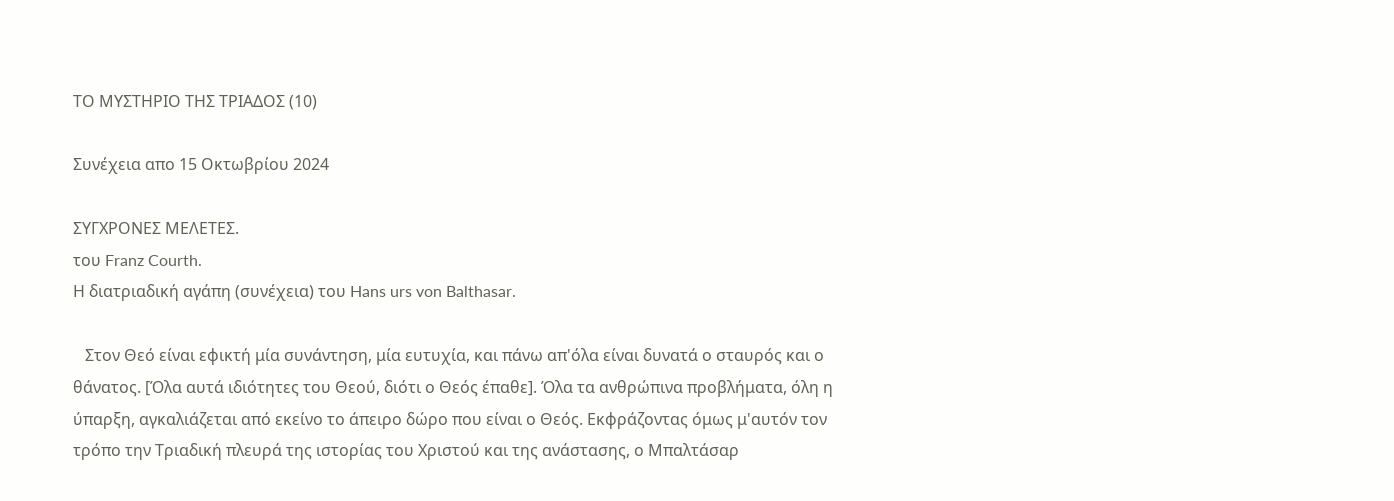ΤΟ ΜΥΣΤΗΡΙΟ ΤΗΣ ΤΡΙΑΔΟΣ (10)

Συνέχεια απο 15 Οκτωβρίου 2024

ΣΥΓΧΡΟΝΕΣ ΜΕΛΕΤΕΣ.
του Franz Courth.
Η διατριαδική αγάπη (συνέχεια) του Hans urs von Balthasar.

   Στον Θεό είναι εφικτή μία συνάντηση, μία ευτυχία, και πάνω απ'όλα είναι δυνατά ο σταυρός και ο θάνατος. [Όλα αυτά ιδιότητες του Θεού, διότι ο Θεός έπαθε]. Όλα τα ανθρώπινα προβλήματα, όλη η ύπαρξη, αγκαλιάζεται από εκείνο το άπειρο δώρο που είναι ο Θεός. Εκφράζοντας όμως μ'αυτόν τον τρόπο την Τριαδική πλευρά της ιστορίας του Χριστού και της ανάστασης, ο Μπαλτάσαρ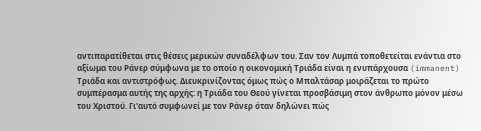αντιπαρατίθεται στις θέσεις μερικών συναδέλφων του. Σαν τον Λυμπά τοποθετείται ενάντια στο αξίωμα του Ράνερ σύμφωνα με το οποίο η οικονομική Τριάδα είναι η ενυπάρχουσα (immanent) Τριάδα και αντιστρόφως. Διευκρινίζοντας όμως πώς ο Μπαλτάσαρ μοιράζεται το πρώτο συμπέρασμα αυτής της αρχής: η Τριάδα του Θεού γίνεται προσβάσιμη στον άνθρωπο μόνον μέσω του Χριστού. Γι'αυτό συμφωνεί με τον Ράνερ όταν δηλώνει πώς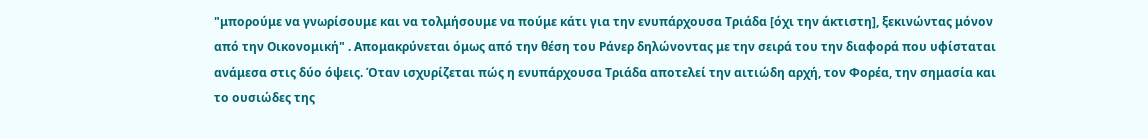"μπορούμε να γνωρίσουμε και να τολμήσουμε να πούμε κάτι για την ενυπάρχουσα Τριάδα [όχι την άκτιστη], ξεκινώντας μόνον από την Οικονομική" . Απομακρύνεται όμως από την θέση του Ράνερ δηλώνοντας με την σειρά του την διαφορά που υφίσταται ανάμεσα στις δύο όψεις. Όταν ισχυρίζεται πώς η ενυπάρχουσα Τριάδα αποτελεί την αιτιώδη αρχή, τον Φορέα, την σημασία και το ουσιώδες της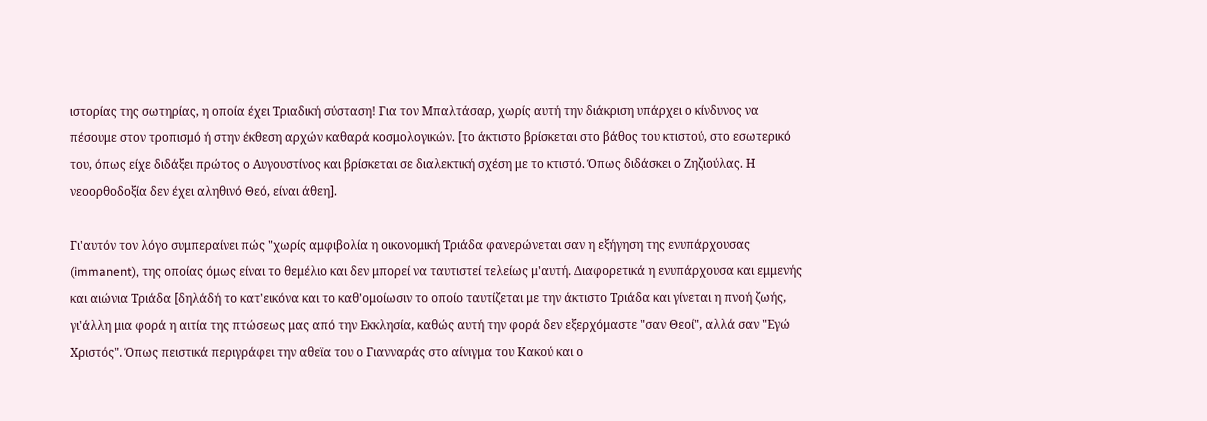ιστορίας της σωτηρίας, η οποία έχει Τριαδική σύσταση! Για τον Μπαλτάσαρ, χωρίς αυτή την διάκριση υπάρχει ο κίνδυνος να πέσουμε στον τροπισμό ή στην έκθεση αρχών καθαρά κοσμολογικών. [το άκτιστο βρίσκεται στο βάθος του κτιστού, στο εσωτερικό του, όπως είχε διδάξει πρώτος ο Αυγουστίνος και βρίσκεται σε διαλεκτική σχέση με το κτιστό. Όπως διδάσκει ο Ζηζιούλας. Η νεοορθοδοξία δεν έχει αληθινό Θεό, είναι άθεη].

Γι'αυτόν τον λόγο συμπεραίνει πώς "χωρίς αμφιβολία η οικονομική Τριάδα φανερώνεται σαν η εξήγηση της ενυπάρχουσας (immanent), της οποίας όμως είναι το θεμέλιο και δεν μπορεί να ταυτιστεί τελείως μ'αυτή. Διαφορετικά η ενυπάρχουσα και εμμενής και αιώνια Τριάδα [δηλάδή το κατ'εικόνα και το καθ'ομοίωσιν το οποίο ταυτίζεται με την άκτιστο Τριάδα και γίνεται η πνοή ζωής, γι'άλλη μια φορά η αιτία της πτώσεως μας από την Εκκλησία, καθώς αυτή την φορά δεν εξερχόμαστε "σαν Θεοί", αλλά σαν "Εγώ Χριστός". Όπως πειστικά περιγράφει την αθεϊα του ο Γιανναράς στο αίνιγμα του Κακού και ο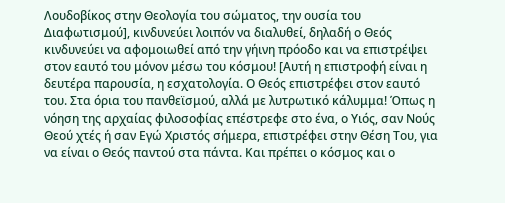Λουδοβίκος στην Θεολογία του σώματος, την ουσία του Διαφωτισμού], κινδυνεύει λοιπόν να διαλυθεί, δηλαδή ο Θεός κινδυνεύει να αφομοιωθεί από την γήινη πρόοδο και να επιστρέψει στον εαυτό του μόνον μέσω του κόσμου! [Αυτή η επιστροφή είναι η δευτέρα παρουσία, η εσχατολογία. Ο Θεός επιστρέφει στον εαυτό του. Στα όρια του πανθεϊσμού, αλλά με λυτρωτικό κάλυμμα! Όπως η νόηση της αρχαίας φιλοσοφίας επέστρεφε στο ένα, ο Υιός, σαν Νούς Θεού χτές ή σαν Εγώ Χριστός σήμερα, επιστρέφει στην Θέση Του, για να είναι ο Θεός παντού στα πάντα. Και πρέπει ο κόσμος και ο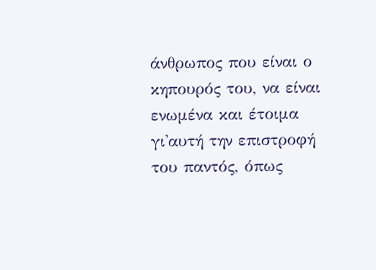άνθρωπος που είναι ο κηπουρός του, να είναι ενωμένα και έτοιμα γι'αυτή την επιστροφή του παντός, όπως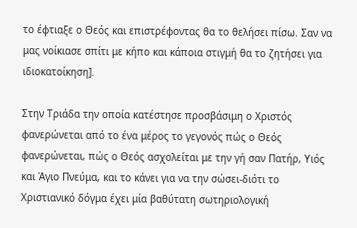το έφτιαξε ο Θεός και επιστρέφοντας θα το θελήσει πίσω. Σαν να μας νοίκιασε σπίτι με κήπο και κάποια στιγμή θα το ζητήσει για ιδιοκατοίκηση].

Στην Τριάδα την οποία κατέστησε προσβάσιμη ο Χριστός φανερώνεται από το ένα μέρος το γεγονός πώς ο Θεός φανερώνεται, πώς ο Θεός ασχολείται με την γή σαν Πατήρ, Υιός και Άγιο Πνεύμα, και το κάνει για να την σώσει-διότι το Χριστιανικό δόγμα έχει μία βαθύτατη σωτηριολογική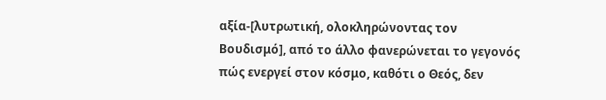αξία-[λυτρωτική, ολοκληρώνοντας τον Βουδισμό], από το άλλο φανερώνεται το γεγονός πώς ενεργεί στον κόσμο, καθότι ο Θεός, δεν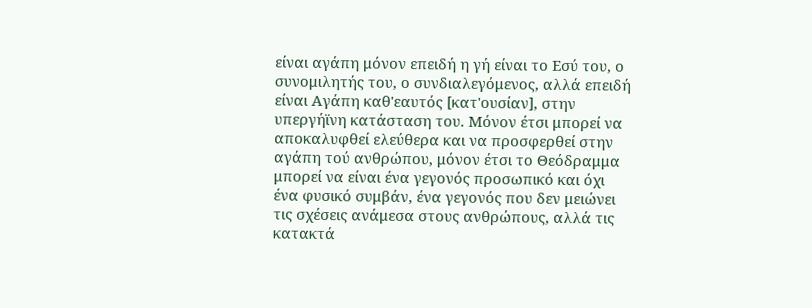είναι αγάπη μόνον επειδή η γή είναι το Εσύ του, ο συνομιλητής του, ο συνδιαλεγόμενος, αλλά επειδή είναι Αγάπη καθ'εαυτός [κατ'ουσίαν], στην υπεργήϊνη κατάσταση του. Μόνον έτσι μπορεί να αποκαλυφθεί ελεύθερα και να προσφερθεί στην αγάπη τού ανθρώπου, μόνον έτσι το Θεόδραμμα μπορεί να είναι ένα γεγονός προσωπικό και όχι ένα φυσικό συμβάν, ένα γεγονός που δεν μειώνει τις σχέσεις ανάμεσα στους ανθρώπους, αλλά τις κατακτά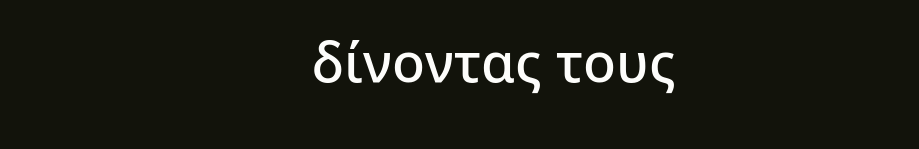δίνοντας τους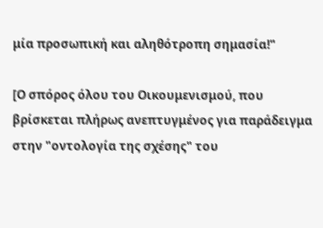μία προσωπική και αληθότροπη σημασία!"

[Ο σπόρος όλου του Οικουμενισμού, που βρίσκεται πλήρως ανεπτυγμένος για παράδειγμα στην "οντολογία της σχέσης" του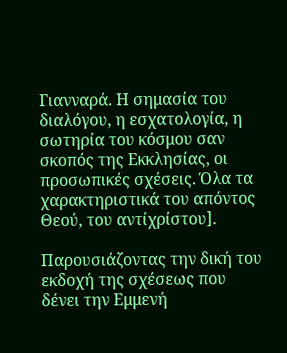Γιανναρά. Η σημασία του διαλόγου, η εσχατολογία, η σωτηρία του κόσμου σαν σκοπός της Εκκλησίας, οι προσωπικές σχέσεις. Όλα τα χαρακτηριστικά του απόντος Θεού, του αντίχρίστου].

Παρουσιάζοντας την δική του εκδοχή της σχέσεως που δένει την Εμμενή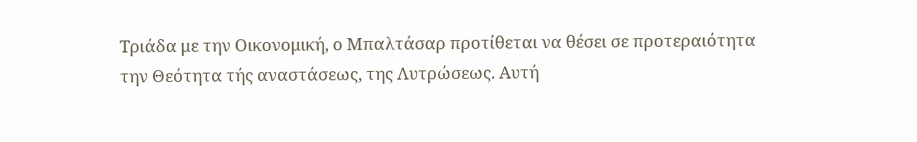Τριάδα με την Οικονομική, ο Μπαλτάσαρ προτίθεται να θέσει σε προτεραιότητα την Θεότητα τής αναστάσεως, της Λυτρώσεως. Αυτή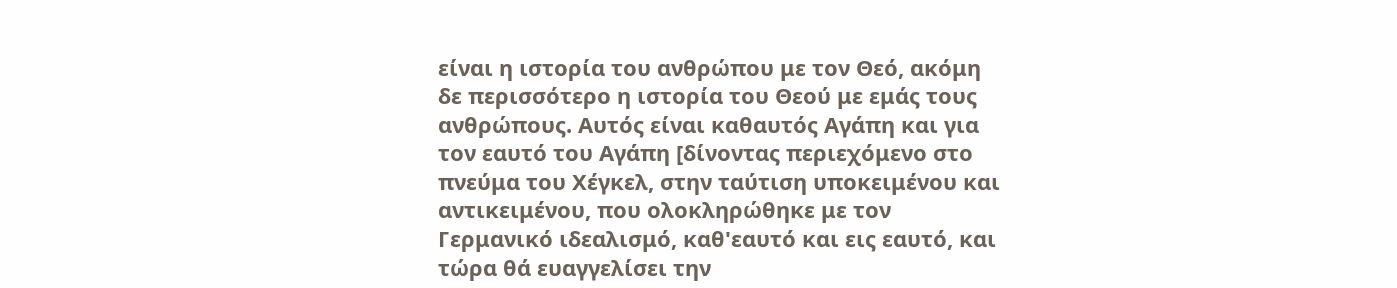είναι η ιστορία του ανθρώπου με τον Θεό, ακόμη δε περισσότερο η ιστορία του Θεού με εμάς τους ανθρώπους. Αυτός είναι καθαυτός Αγάπη και για τον εαυτό του Αγάπη [δίνοντας περιεχόμενο στο πνεύμα του Χέγκελ, στην ταύτιση υποκειμένου και αντικειμένου, που ολοκληρώθηκε με τον Γερμανικό ιδεαλισμό, καθ'εαυτό και εις εαυτό, και τώρα θά ευαγγελίσει την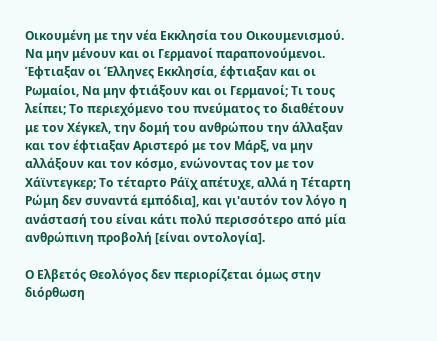Οικουμένη με την νέα Εκκλησία του Οικουμενισμού. Να μην μένουν και οι Γερμανοί παραπονούμενοι. Έφτιαξαν οι Έλληνες Εκκλησία, έφτιαξαν και οι Ρωμαίοι, Να μην φτιάξουν και οι Γερμανοί; Τι τους λείπει; Το περιεχόμενο του πνεύματος το διαθέτουν με τον Χέγκελ, την δομή του ανθρώπου την άλλαξαν και τον έφτιαξαν Αριστερό με τον Μάρξ, να μην αλλάξουν και τον κόσμο, ενώνοντας τον με τον Χάϊντεγκερ; Το τέταρτο Ράϊχ απέτυχε, αλλά η Τέταρτη Ρώμη δεν συναντά εμπόδια], και γι'αυτόν τον λόγο η ανάστασή του είναι κάτι πολύ περισσότερο από μία ανθρώπινη προβολή [είναι οντολογία].

Ο Ελβετός Θεολόγος δεν περιορίζεται όμως στην διόρθωση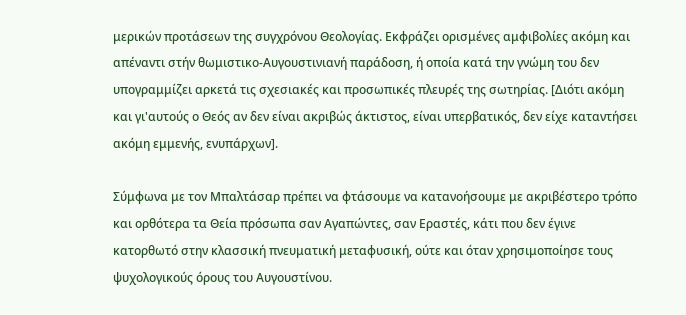μερικών προτάσεων της συγχρόνου Θεολογίας. Εκφράζει ορισμένες αμφιβολίες ακόμη και απέναντι στήν θωμιστικο-Αυγουστινιανή παράδοση, ή οποία κατά την γνώμη του δεν υπογραμμίζει αρκετά τις σχεσιακές και προσωπικές πλευρές της σωτηρίας. [Διότι ακόμη και γι'αυτούς ο Θεός αν δεν είναι ακριβώς άκτιστος, είναι υπερβατικός, δεν είχε καταντήσει ακόμη εμμενής, ενυπάρχων].

Σύμφωνα με τον Μπαλτάσαρ πρέπει να φτάσουμε να κατανοήσουμε με ακριβέστερο τρόπο και ορθότερα τα Θεία πρόσωπα σαν Αγαπώντες, σαν Εραστές, κάτι που δεν έγινε κατορθωτό στην κλασσική πνευματική μεταφυσική, ούτε και όταν χρησιμοποίησε τους ψυχολογικούς όρους του Αυγουστίνου.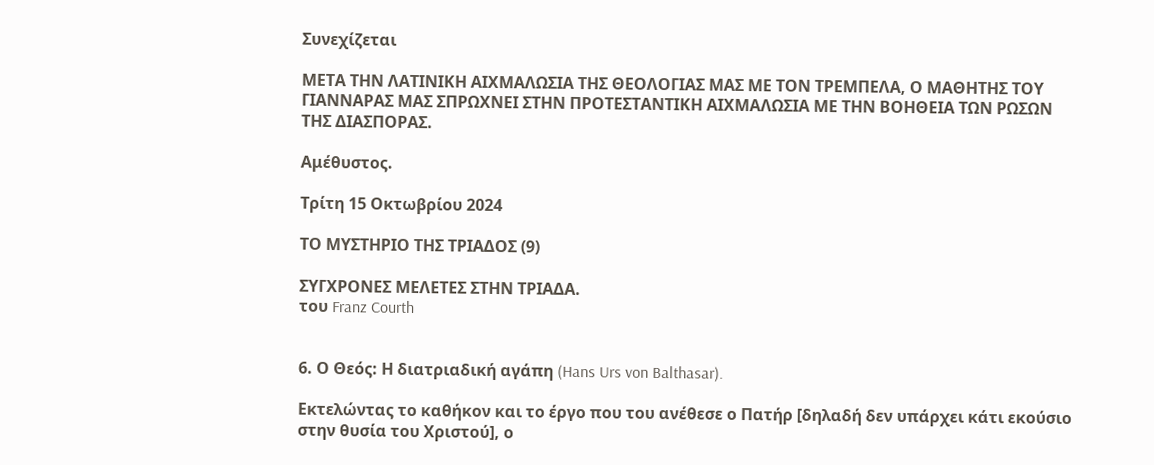Συνεχίζεται

ΜΕΤΑ ΤΗΝ ΛΑΤΙΝΙΚΗ ΑΙΧΜΑΛΩΣΙΑ ΤΗΣ ΘΕΟΛΟΓΙΑΣ ΜΑΣ ΜΕ ΤΟΝ ΤΡΕΜΠΕΛΑ, Ο ΜΑΘΗΤΗΣ ΤΟΥ ΓΙΑΝΝΑΡΑΣ ΜΑΣ ΣΠΡΩΧΝΕΙ ΣΤΗΝ ΠΡΟΤΕΣΤΑΝΤΙΚΗ ΑΙΧΜΑΛΩΣΙΑ ΜΕ ΤΗΝ ΒΟΗΘΕΙΑ ΤΩΝ ΡΩΣΩΝ ΤΗΣ ΔΙΑΣΠΟΡΑΣ.

Αμέθυστος.

Τρίτη 15 Οκτωβρίου 2024

ΤΟ ΜΥΣΤΗΡΙΟ ΤΗΣ ΤΡIΑΔΟΣ (9)

ΣΥΓΧΡΟΝΕΣ ΜΕΛΕΤΕΣ ΣΤΗΝ ΤΡΙΑΔΑ.
του Franz Courth


6. Ο Θεός: Η διατριαδική αγάπη (Hans Urs von Balthasar).

Εκτελώντας το καθήκον και το έργο που του ανέθεσε ο Πατήρ [δηλαδή δεν υπάρχει κάτι εκούσιο στην θυσία του Χριστού], ο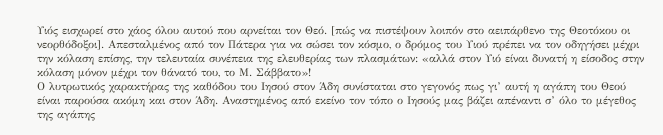Υιός εισχωρεί στο χάος όλου αυτού που αρνείται τον Θεό. [πώς να πιστέψουν λοιπόν στο αειπάρθενο της Θεοτόκου οι νεορθόδοξοι]. Απεσταλμένος από τον Πάτερα για να σώσει τον κόσμο, ο δρόμος του Υιού πρέπει να τον οδηγήσει μέχρι την κόλαση επίσης, την τελευταία συνέπεια της ελευθερίας των πλασμάτων: «αλλά στον Υιό είναι δυνατή η είσοδος στην κόλαση μόνον μέχρι τον θάνατό του, το Μ. Σάββατο»!
Ο λυτρωτικός χαρακτήρας της καθόδου του Ιησού στον Άδη συνίσταται στο γεγονός πως γι’ αυτή η αγάπη του Θεού είναι παρούσα ακόμη και στον Άδη. Αναστημένος από εκείνο τον τόπο ο Ιησούς μας βάζει απέναντι σ’ όλο το μέγεθος της αγάπης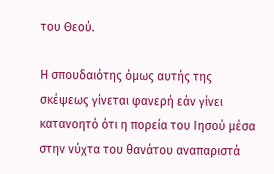του Θεού.

Η σπουδαιότης όμως αυτής της σκέψεως γίνεται φανερή εάν γίνει κατανοητό ότι η πορεία του Ιησού μέσα στην νύχτα του θανάτου αναπαριστά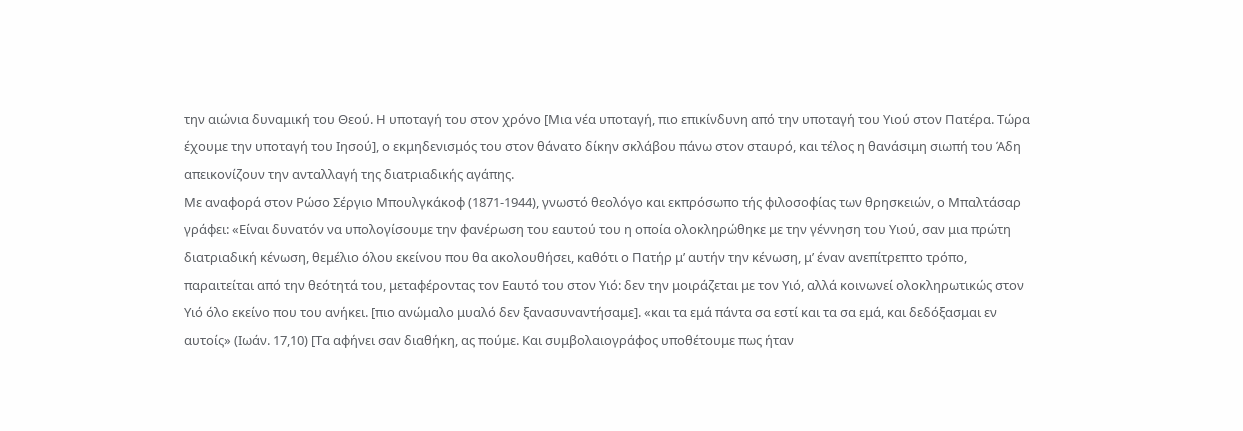την αιώνια δυναμική του Θεού. Η υποταγή του στον χρόνο [Μια νέα υποταγή, πιο επικίνδυνη από την υποταγή του Υιού στον Πατέρα. Τώρα έχουμε την υποταγή του Ιησού], ο εκμηδενισμός του στον θάνατο δίκην σκλάβου πάνω στον σταυρό, και τέλος η θανάσιμη σιωπή του Άδη απεικονίζουν την ανταλλαγή της διατριαδικής αγάπης.
Με αναφορά στον Ρώσο Σέργιο Μπουλγκάκοφ (1871-1944), γνωστό θεολόγο και εκπρόσωπο τής φιλοσοφίας των θρησκειών, ο Μπαλτάσαρ γράφει: «Είναι δυνατόν να υπολογίσουμε την φανέρωση του εαυτού του η οποία ολοκληρώθηκε με την γέννηση του Υιού, σαν μια πρώτη διατριαδική κένωση, θεμέλιο όλου εκείνου που θα ακολουθήσει, καθότι ο Πατήρ μ’ αυτήν την κένωση, μ’ έναν ανεπίτρεπτο τρόπο, παραιτείται από την θεότητά του, μεταφέροντας τον Εαυτό του στον Υιό: δεν την μοιράζεται με τον Υιό, αλλά κοινωνεί ολοκληρωτικώς στον Υιό όλο εκείνο που του ανήκει. [πιο ανώμαλο μυαλό δεν ξανασυναντήσαμε]. «και τα εμά πάντα σα εστί και τα σα εμά, και δεδόξασμαι εν αυτοίς» (Ιωάν. 17,10) [Τα αφήνει σαν διαθήκη, ας πούμε. Και συμβολαιογράφος υποθέτουμε πως ήταν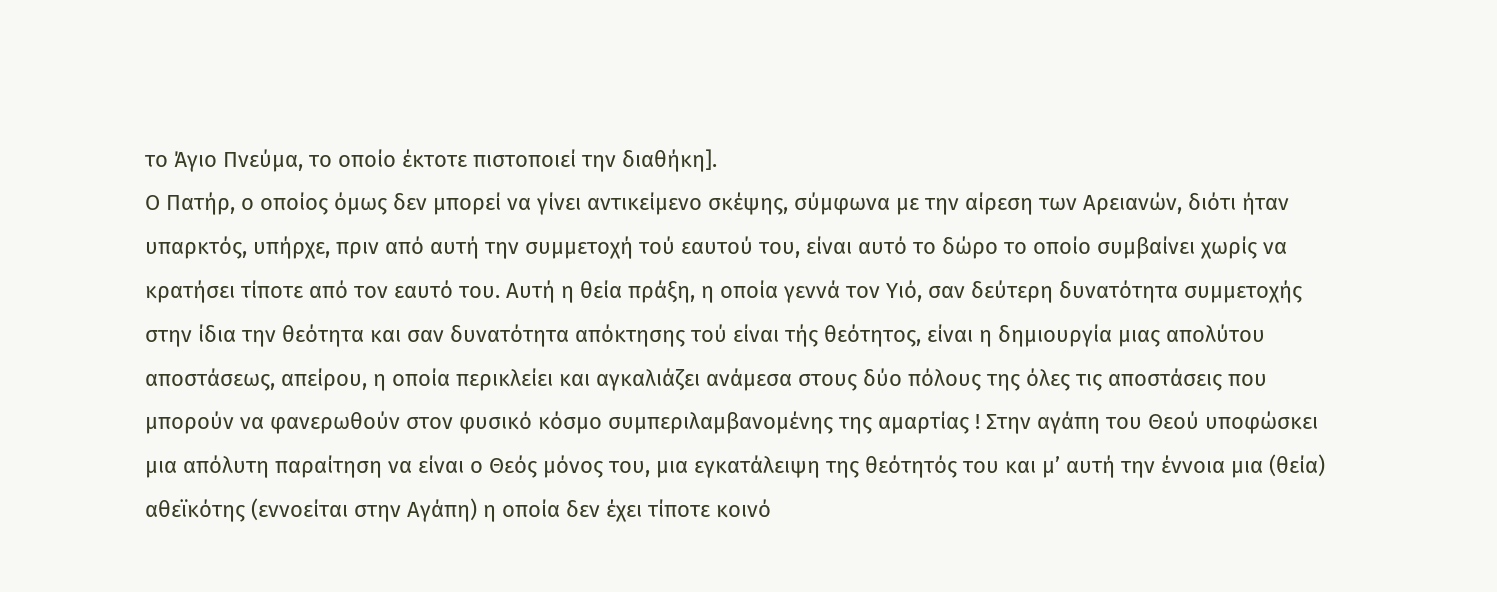το Άγιο Πνεύμα, το οποίο έκτοτε πιστοποιεί την διαθήκη].
Ο Πατήρ, ο οποίος όμως δεν μπορεί να γίνει αντικείμενο σκέψης, σύμφωνα με την αίρεση των Αρειανών, διότι ήταν υπαρκτός, υπήρχε, πριν από αυτή την συμμετοχή τού εαυτού του, είναι αυτό το δώρο το οποίο συμβαίνει χωρίς να κρατήσει τίποτε από τον εαυτό του. Αυτή η θεία πράξη, η οποία γεννά τον Υιό, σαν δεύτερη δυνατότητα συμμετοχής στην ίδια την θεότητα και σαν δυνατότητα απόκτησης τού είναι τής θεότητος, είναι η δημιουργία μιας απολύτου αποστάσεως, απείρου, η οποία περικλείει και αγκαλιάζει ανάμεσα στους δύο πόλους της όλες τις αποστάσεις που μπορούν να φανερωθούν στον φυσικό κόσμο συμπεριλαμβανομένης της αμαρτίας ! Στην αγάπη του Θεού υποφώσκει μια απόλυτη παραίτηση να είναι ο Θεός μόνος του, μια εγκατάλειψη της θεότητός του και μ’ αυτή την έννοια μια (θεία) αθεϊκότης (εννοείται στην Αγάπη) η οποία δεν έχει τίποτε κοινό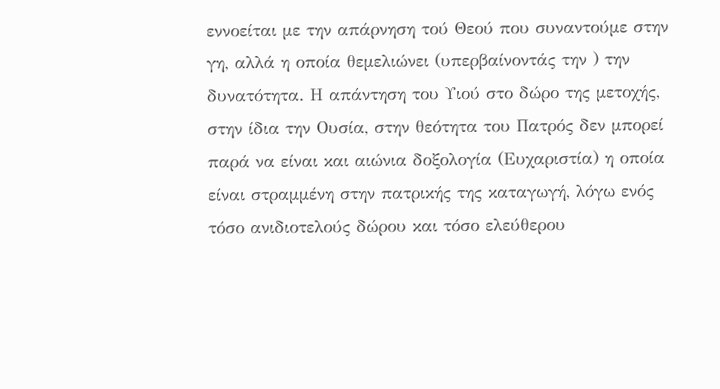εννοείται με την απάρνηση τού Θεού που συναντούμε στην γη, αλλά η οποία θεμελιώνει (υπερβαίνοντάς την ) την δυνατότητα. Η απάντηση του Υιού στο δώρο της μετοχής, στην ίδια την Ουσία, στην θεότητα του Πατρός δεν μπορεί παρά να είναι και αιώνια δοξολογία (Ευχαριστία) η οποία είναι στραμμένη στην πατρικής της καταγωγή, λόγω ενός τόσο ανιδιοτελούς δώρου και τόσο ελεύθερου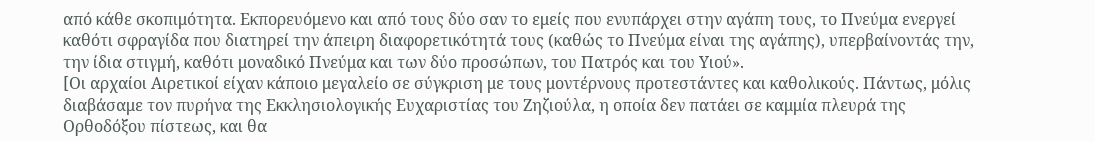από κάθε σκοπιμότητα. Εκπορευόμενο και από τους δύο σαν το εμείς που ενυπάρχει στην αγάπη τους, το Πνεύμα ενεργεί καθότι σφραγίδα που διατηρεί την άπειρη διαφορετικότητά τους (καθώς το Πνεύμα είναι της αγάπης), υπερβαίνοντάς την, την ίδια στιγμή, καθότι μοναδικό Πνεύμα και των δύο προσώπων, του Πατρός και του Υιού».
[Οι αρχαίοι Αιρετικοί είχαν κάποιο μεγαλείο σε σύγκριση με τους μοντέρνους προτεστάντες και καθολικούς. Πάντως, μόλις διαβάσαμε τον πυρήνα της Εκκλησιολογικής Ευχαριστίας του Ζηζιούλα, η οποία δεν πατάει σε καμμία πλευρά της Ορθοδόξου πίστεως, και θα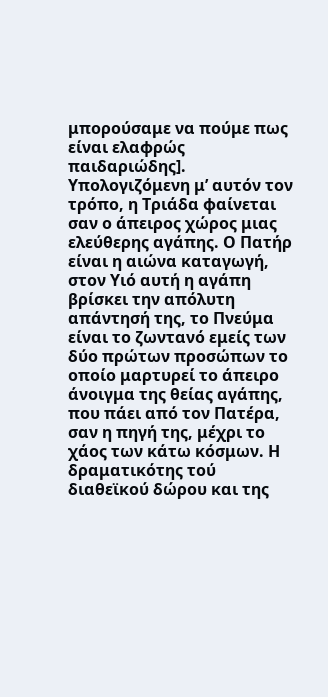μπορούσαμε να πούμε πως είναι ελαφρώς παιδαριώδης].
Υπολογιζόμενη μ’ αυτόν τον τρόπο, η Τριάδα φαίνεται σαν ο άπειρος χώρος μιας ελεύθερης αγάπης. Ο Πατήρ είναι η αιώνα καταγωγή, στον Υιό αυτή η αγάπη βρίσκει την απόλυτη απάντησή της, το Πνεύμα είναι το ζωντανό εμείς των δύο πρώτων προσώπων το οποίο μαρτυρεί το άπειρο άνοιγμα της θείας αγάπης, που πάει από τον Πατέρα, σαν η πηγή της, μέχρι το χάος των κάτω κόσμων. Η δραματικότης τού διαθεϊκού δώρου και της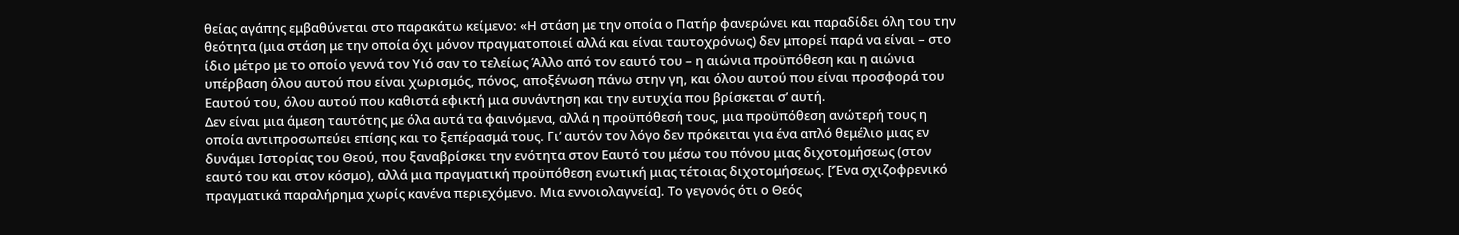θείας αγάπης εμβαθύνεται στο παρακάτω κείμενο: «Η στάση με την οποία ο Πατήρ φανερώνει και παραδίδει όλη του την θεότητα (μια στάση με την οποία όχι μόνον πραγματοποιεί αλλά και είναι ταυτοχρόνως) δεν μπορεί παρά να είναι – στο ίδιο μέτρο με το οποίο γεννά τον Υιό σαν το τελείως Άλλο από τον εαυτό του – η αιώνια προϋπόθεση και η αιώνια υπέρβαση όλου αυτού που είναι χωρισμός, πόνος, αποξένωση πάνω στην γη, και όλου αυτού που είναι προσφορά του Εαυτού του, όλου αυτού που καθιστά εφικτή μια συνάντηση και την ευτυχία που βρίσκεται σ’ αυτή.
Δεν είναι μια άμεση ταυτότης με όλα αυτά τα φαινόμενα, αλλά η προϋπόθεσή τους, μια προϋπόθεση ανώτερή τους η οποία αντιπροσωπεύει επίσης και το ξεπέρασμά τους. Γι’ αυτόν τον λόγο δεν πρόκειται για ένα απλό θεμέλιο μιας εν δυνάμει Ιστορίας του Θεού, που ξαναβρίσκει την ενότητα στον Εαυτό του μέσω του πόνου μιας διχοτομήσεως (στον εαυτό του και στον κόσμο), αλλά μια πραγματική προϋπόθεση ενωτική μιας τέτοιας διχοτομήσεως. [‘Ένα σχιζοφρενικό πραγματικά παραλήρημα χωρίς κανένα περιεχόμενο. Μια εννοιολαγνεία]. Το γεγονός ότι ο Θεός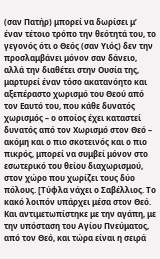(σαν Πατήρ) μπορεί να δωρίσει μ’ έναν τέτοιο τρόπο την θεότητά του, το γεγονός ότι ο Θεός (σαν Υιός) δεν την προσλαμβάνει μόνον σαν δάνειο, αλλά την διαθέτει στην Ουσία της, μαρτυρεί έναν τόσο ακατανόητο και αξεπέραστο χωρισμό του Θεού από τον Εαυτό του, που κάθε δυνατός χωρισμός – ο οποίος έχει καταστεί δυνατός από τον Χωρισμό στον Θεό – ακόμη και ο πιο σκοτεινός και ο πιο πικρός, μπορεί να συμβεί μόνον στο εσωτερικό του θείου διαχωρισμού, στον χώρο που χωρίζει τους δύο πόλους. [Τύφλα νάχει ο Σαβέλλιος. Το κακό λοιπόν υπάρχει μέσα στον Θεό. Και αντιμετωπίστηκε με την αγάπη, με την υπόσταση του Αγίου Πνεύματος, από τον Θεό, και τώρα είναι η σειρά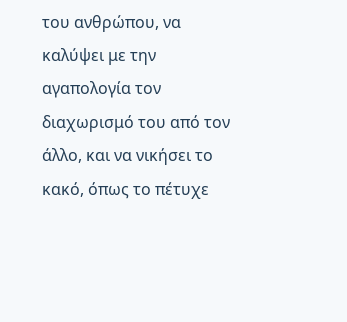του ανθρώπου, να καλύψει με την αγαπολογία τον διαχωρισμό του από τον άλλο, και να νικήσει το κακό, όπως το πέτυχε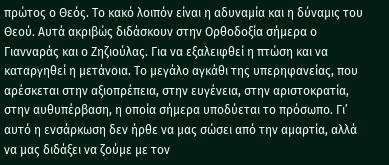πρώτος ο Θεός. Το κακό λοιπόν είναι η αδυναμία και η δύναμις του Θεού. Αυτά ακριβώς διδάσκουν στην Ορθοδοξία σήμερα ο Γιανναράς και ο Ζηζιούλας. Για να εξαλειφθεί η πτώση και να καταργηθεί η μετάνοια. Το μεγάλο αγκάθι της υπερηφανείας, που αρέσκεται στην αξιοπρέπεια, στην ευγένεια, στην αριστοκρατία, στην αυθυπέρβαση, η οποία σήμερα υποδύεται το πρόσωπο. Γι’ αυτό η ενσάρκωση δεν ήρθε να μας σώσει από την αμαρτία, αλλά να μας διδάξει να ζούμε με τον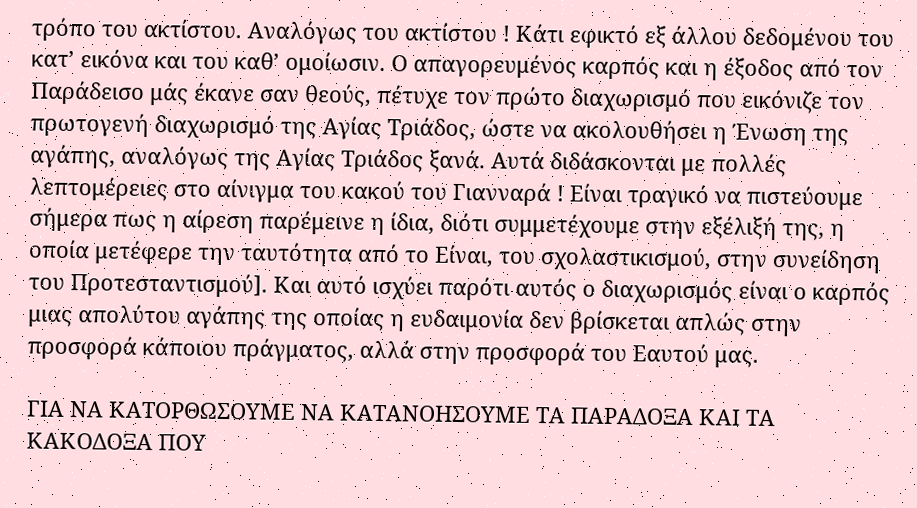τρόπο του ακτίστου. Αναλόγως του ακτίστου ! Κάτι εφικτό εξ άλλου δεδομένου του κατ’ εικόνα και του καθ’ ομοίωσιν. Ο απαγορευμένος καρπός και η έξοδος από τον Παράδεισο μάς έκανε σαν θεούς, πέτυχε τον πρώτο διαχωρισμό που εικόνιζε τον πρωτογενή διαχωρισμό της Αγίας Τριάδος, ώστε να ακολουθήσει η Ένωση της αγάπης, αναλόγως της Αγίας Τριάδος ξανά. Αυτά διδάσκονται με πολλές λεπτομέρειες στο αίνιγμα του κακού του Γιανναρά ! Είναι τραγικό να πιστεύουμε σήμερα πως η αίρεση παρέμεινε η ίδια, διότι συμμετέχουμε στην εξέλιξή της, η οποία μετέφερε την ταυτότητα από το Είναι, του σχολαστικισμού, στην συνείδηση του Προτεσταντισμού]. Και αυτό ισχύει παρότι αυτός ο διαχωρισμός είναι ο καρπός μιας απολύτου αγάπης της οποίας η ευδαιμονία δεν βρίσκεται απλώς στην προσφορά κάποιου πράγματος, αλλά στην προσφορά του Εαυτού μας.

ΓΙΑ ΝΑ ΚΑΤΟΡΘΩΣΟΥΜΕ ΝΑ ΚΑΤΑΝΟΗΣΟΥΜΕ ΤΑ ΠΑΡΑΔΟΞΑ ΚΑΙ ΤΑ ΚΑΚΟΔΟΞΑ ΠΟΥ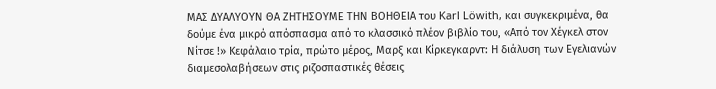ΜΑΣ ΔΥΑΛΥΟΥΝ ΘΑ ΖΗΤHΣΟΥΜΕ ΤΗΝ ΒΟHΘΕΙΑ του Karl Löwith, και συγκεκριμένα, θα δούμε ένα μικρό απόσπασμα από το κλασσικό πλέον βιβλίο του, «Από τον Χέγκελ στον Νίτσε !» Κεφάλαιο τρία, πρώτο μέρος, Μαρξ και Κίρκεγκαρντ: Η διάλυση των Εγελιανών διαμεσολαβήσεων στις ριζοσπαστικές θέσεις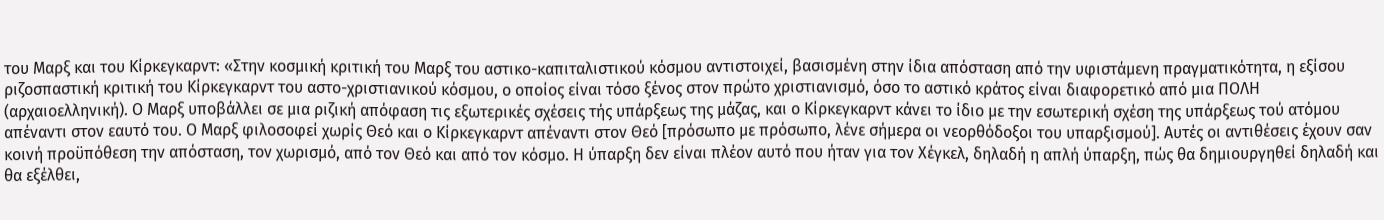του Μαρξ και του Κίρκεγκαρντ: «Στην κοσμική κριτική του Μαρξ του αστικο-καπιταλιστικού κόσμου αντιστοιχεί, βασισμένη στην ίδια απόσταση από την υφιστάμενη πραγματικότητα, η εξίσου ριζοσπαστική κριτική του Κίρκεγκαρντ του αστο-χριστιανικού κόσμου, ο οποίος είναι τόσο ξένος στον πρώτο χριστιανισμό, όσο το αστικό κράτος είναι διαφορετικό από μια ΠΟΛΗ (αρχαιοελληνική). Ο Μαρξ υποβάλλει σε μια ριζική απόφαση τις εξωτερικές σχέσεις τής υπάρξεως της μάζας, και ο Κίρκεγκαρντ κάνει το ίδιο με την εσωτερική σχέση της υπάρξεως τού ατόμου απέναντι στον εαυτό του. Ο Μαρξ φιλοσοφεί χωρίς Θεό και ο Κίρκεγκαρντ απέναντι στον Θεό [πρόσωπο με πρόσωπο, λένε σήμερα οι νεορθόδοξοι του υπαρξισμού]. Αυτές οι αντιθέσεις έχουν σαν κοινή προϋπόθεση την απόσταση, τον χωρισμό, από τον Θεό και από τον κόσμο. Η ύπαρξη δεν είναι πλέον αυτό που ήταν για τον Χέγκελ, δηλαδή η απλή ύπαρξη, πώς θα δημιουργηθεί δηλαδή και θα εξέλθει,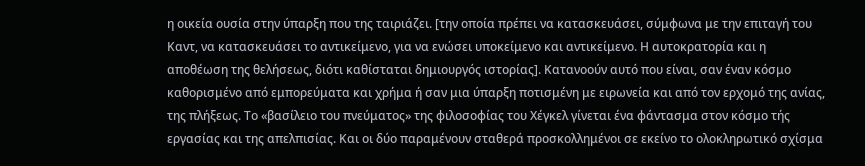η οικεία ουσία στην ύπαρξη που της ταιριάζει. [την οποία πρέπει να κατασκευάσει, σύμφωνα με την επιταγή του Καντ, να κατασκευάσει το αντικείμενο, για να ενώσει υποκείμενο και αντικείμενο. Η αυτοκρατορία και η αποθέωση της θελήσεως, διότι καθίσταται δημιουργός ιστορίας]. Κατανοούν αυτό που είναι, σαν έναν κόσμο καθορισμένο από εμπορεύματα και χρήμα ή σαν μια ύπαρξη ποτισμένη με ειρωνεία και από τον ερχομό της ανίας, της πλήξεως. Το «βασίλειο του πνεύματος» της φιλοσοφίας του Χέγκελ γίνεται ένα φάντασμα στον κόσμο τής εργασίας και της απελπισίας. Και οι δύο παραμένουν σταθερά προσκολλημένοι σε εκείνο το ολοκληρωτικό σχίσμα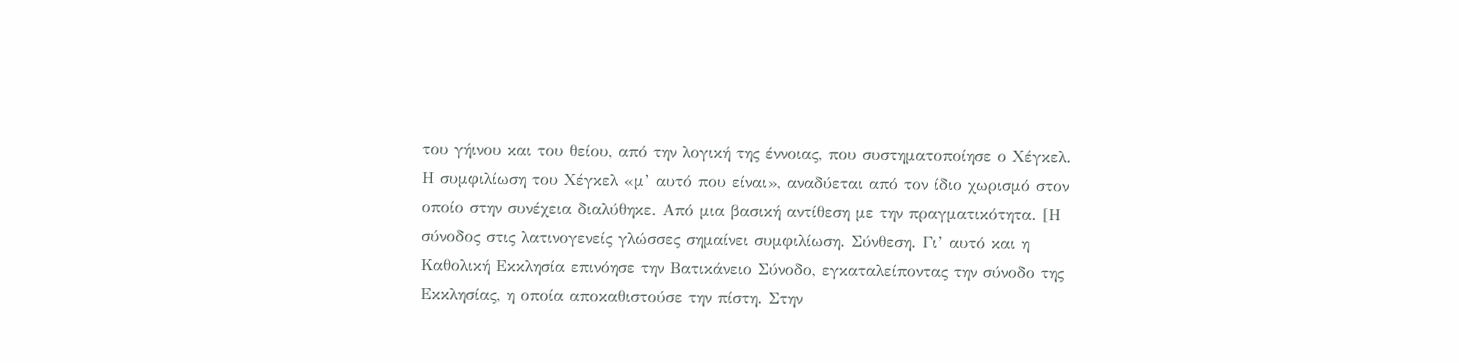του γήινου και του θείου, από την λογική της έννοιας, που συστηματοποίησε ο Χέγκελ.
Η συμφιλίωση του Χέγκελ «μ’ αυτό που είναι», αναδύεται από τον ίδιο χωρισμό στον οποίο στην συνέχεια διαλύθηκε. Από μια βασική αντίθεση με την πραγματικότητα. [Η σύνοδος στις λατινογενείς γλώσσες σημαίνει συμφιλίωση. Σύνθεση. Γι’ αυτό και η Καθολική Εκκλησία επινόησε την Βατικάνειο Σύνοδο, εγκαταλείποντας την σύνοδο της Εκκλησίας, η οποία αποκαθιστούσε την πίστη. Στην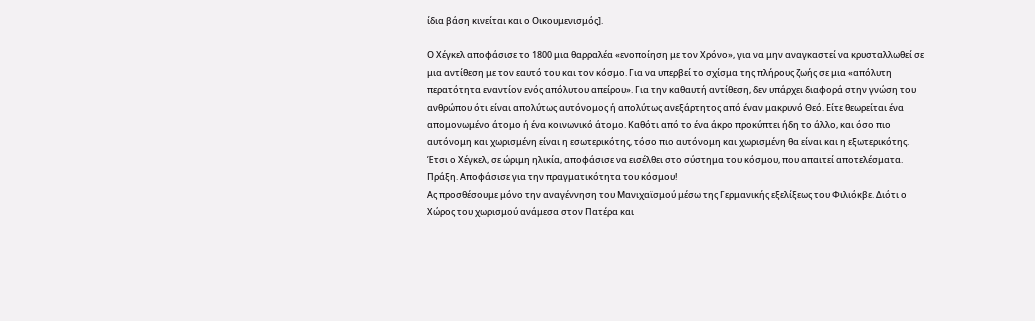ίδια βάση κινείται και ο Οικουμενισμός].

Ο Χέγκελ αποφάσισε το 1800 μια θαρραλέα «ενοποίηση με τον Χρόνο», για να μην αναγκαστεί να κρυσταλλωθεί σε μια αντίθεση με τον εαυτό του και τον κόσμο. Για να υπερβεί το σχίσμα της πλήρους ζωής σε μια «απόλυτη περατότητα εναντίον ενός απόλυτου απείρου». Για την καθαυτή αντίθεση, δεν υπάρχει διαφορά στην γνώση του ανθρώπου ότι είναι απολύτως αυτόνομος ή απολύτως ανεξάρτητος από έναν μακρυνό Θεό. Είτε θεωρείται ένα απομονωμένο άτομο ή ένα κοινωνικό άτομο. Καθότι από το ένα άκρο προκύπτει ήδη το άλλο, και όσο πιο αυτόνομη και χωρισμένη είναι η εσωτερικότης, τόσο πιο αυτόνομη και χωρισμένη θα είναι και η εξωτερικότης. Έτσι ο Χέγκελ, σε ώριμη ηλικία, αποφάσισε να εισέλθει στο σύστημα του κόσμου, που απαιτεί αποτελέσματα. Πράξη. Αποφάσισε για την πραγματικότητα του κόσμου!
Ας προσθέσουμε μόνο την αναγέννηση του Μανιχαϊσμού μέσω της Γερμανικής εξελίξεως του Φιλιόκβε. Διότι ο Χώρος του χωρισμού ανάμεσα στον Πατέρα και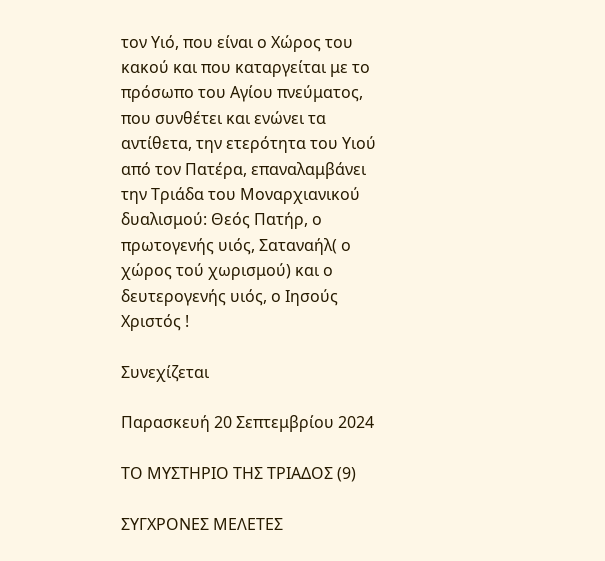τον Υιό, που είναι ο Χώρος του κακού και που καταργείται με το πρόσωπο του Αγίου πνεύματος, που συνθέτει και ενώνει τα αντίθετα, την ετερότητα του Υιού από τον Πατέρα, επαναλαμβάνει την Τριάδα του Μοναρχιανικού δυαλισμού: Θεός Πατήρ, ο πρωτογενής υιός, Σαταναήλ( ο χώρος τού χωρισμού) και ο δευτερογενής υιός, ο Ιησούς Χριστός !

Συνεχίζεται

Παρασκευή 20 Σεπτεμβρίου 2024

ΤΟ ΜΥΣΤΗΡΙΟ ΤΗΣ ΤΡIΑΔΟΣ (9)

ΣΥΓΧΡΟΝΕΣ ΜΕΛΕΤΕΣ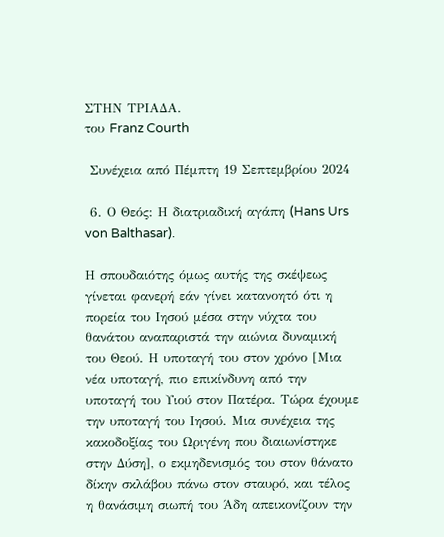ΣΤΗΝ ΤΡΙΑΔΑ.
του Franz Courth

 Συνέχεια από Πέμπτη 19 Σεπτεμβρίου 2024

 6. Ο Θεός: Η διατριαδική αγάπη (Hans Urs von Balthasar).

Η σπουδαιότης όμως αυτής της σκέψεως γίνεται φανερή εάν γίνει κατανοητό ότι η πορεία του Ιησού μέσα στην νύχτα του θανάτου αναπαριστά την αιώνια δυναμική του Θεού. Η υποταγή του στον χρόνο [Μια νέα υποταγή, πιο επικίνδυνη από την υποταγή του Υιού στον Πατέρα. Τώρα έχουμε την υποταγή του Ιησού. Μια συνέχεια της κακοδοξίας του Ωριγένη που διαιωνίστηκε στην Δύση], ο εκμηδενισμός του στον θάνατο δίκην σκλάβου πάνω στον σταυρό, και τέλος η θανάσιμη σιωπή του Άδη απεικονίζουν την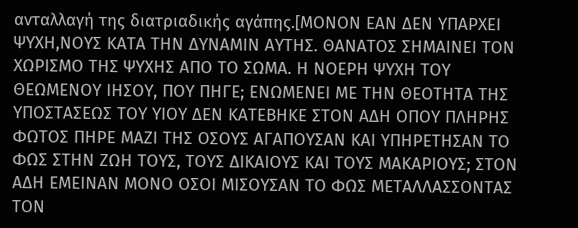ανταλλαγή της διατριαδικής αγάπης.[ΜΟΝΟΝ ΕΑΝ ΔΕΝ ΥΠΑΡΧΕΙ ΨΥΧΗ,ΝΟΥΣ ΚΑΤΑ ΤΗΝ ΔΥΝΑΜΙΝ ΑΥΤΗΣ. ΘΑΝΑΤΟΣ ΣΗΜΑΙΝΕΙ ΤΟΝ  ΧΩΡΙΣΜΟ ΤΗΣ ΨΥΧΗΣ ΑΠΟ ΤΟ ΣΩΜΑ. Η ΝΟΕΡΗ ΨΥΧΗ ΤΟΥ ΘΕΩΜΕΝΟΥ ΙΗΣΟΥ, ΠΟΥ ΠΗΓΕ; ΕΝΩΜΕΝΕΙ ΜΕ ΤΗΝ ΘΕΟΤΗΤΑ ΤΗΣ ΥΠΟΣΤΑΣΕΩΣ ΤΟΥ ΥΙΟΥ ΔΕΝ ΚΑΤΕΒΗΚΕ ΣΤΟΝ ΑΔΗ ΟΠΟΥ ΠΛΗΡΗΣ ΦΩΤΟΣ ΠΗΡΕ ΜΑΖΙ ΤΗΣ ΟΣΟΥΣ ΑΓΑΠΟΥΣΑΝ ΚΑΙ ΥΠΗΡΕΤΗΣΑΝ ΤΟ ΦΩΣ ΣΤΗΝ ΖΩΗ ΤΟΥΣ, ΤΟΥΣ ΔΙΚΑΙΟΥΣ ΚΑΙ ΤΟΥΣ ΜΑΚΑΡΙΟΥΣ; ΣΤΟΝ ΑΔΗ ΕΜΕΙΝΑΝ ΜΟΝΟ ΟΣΟΙ ΜΙΣΟΥΣΑΝ ΤΟ ΦΩΣ ΜΕΤΑΛΛΑΣΣΟΝΤΑΣ ΤΟΝ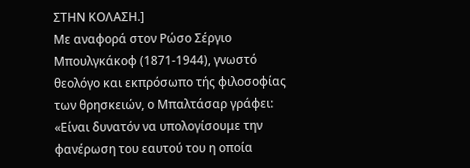ΣΤΗΝ ΚΟΛΑΣΗ.]
Με αναφορά στον Ρώσο Σέργιο Μπουλγκάκοφ (1871-1944), γνωστό θεολόγο και εκπρόσωπο τής φιλοσοφίας των θρησκειών, ο Μπαλτάσαρ γράφει: «Είναι δυνατόν να υπολογίσουμε την φανέρωση του εαυτού του η οποία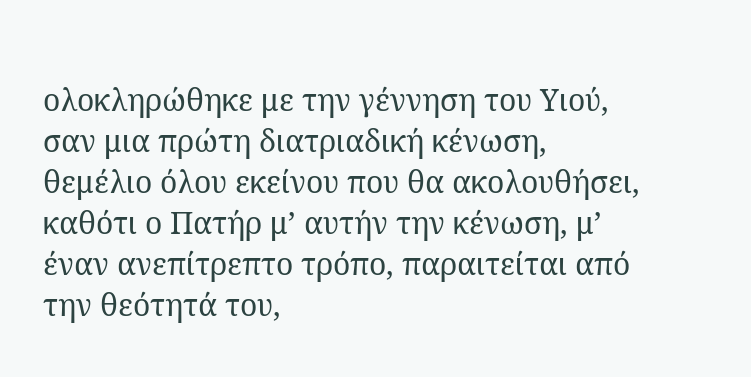ολοκληρώθηκε με την γέννηση του Υιού, σαν μια πρώτη διατριαδική κένωση, θεμέλιο όλου εκείνου που θα ακολουθήσει, καθότι ο Πατήρ μ’ αυτήν την κένωση, μ’ έναν ανεπίτρεπτο τρόπο, παραιτείται από την θεότητά του,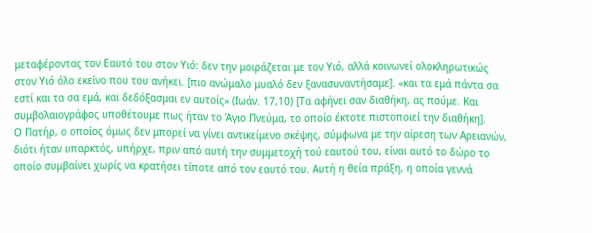μεταφέροντας τον Εαυτό του στον Υιό: δεν την μοιράζεται με τον Υιό, αλλά κοινωνεί ολοκληρωτικώς στον Υιό όλο εκείνο που του ανήκει. [πιο ανώμαλο μυαλό δεν ξανασυναντήσαμε]. «και τα εμά πάντα σα εστί και τα σα εμά, και δεδόξασμαι εν αυτοίς» (Ιωάν. 17,10) [Τα αφήνει σαν διαθήκη, ας πούμε. Και συμβολαιογράφος υποθέτουμε πως ήταν το Άγιο Πνεύμα, το οποίο έκτοτε πιστοποιεί την διαθήκη].
Ο Πατήρ, ο οποίος όμως δεν μπορεί να γίνει αντικείμενο σκέψης, σύμφωνα με την αίρεση των Αρειανών, διότι ήταν υπαρκτός, υπήρχε, πριν από αυτή την συμμετοχή τού εαυτού του, είναι αυτό το δώρο το οποίο συμβαίνει χωρίς να κρατήσει τίποτε από τον εαυτό του. Αυτή η θεία πράξη, η οποία γεννά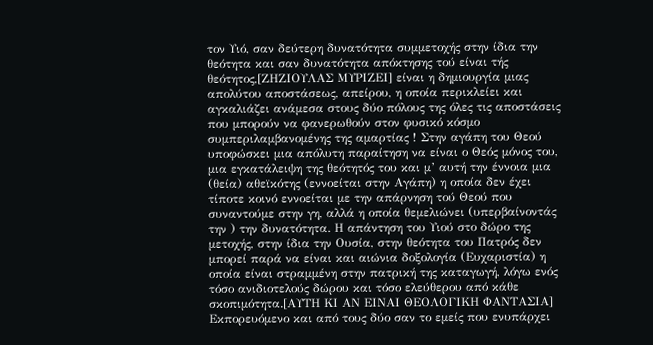τον Υιό, σαν δεύτερη δυνατότητα συμμετοχής στην ίδια την θεότητα και σαν δυνατότητα απόκτησης τού είναι τής θεότητος,[ΖΗΖΙΟΥΛΑΣ ΜΥΡΙΖΕΙ] είναι η δημιουργία μιας απολύτου αποστάσεως, απείρου, η οποία περικλείει και αγκαλιάζει ανάμεσα στους δύο πόλους της όλες τις αποστάσεις που μπορούν να φανερωθούν στον φυσικό κόσμο συμπεριλαμβανομένης της αμαρτίας ! Στην αγάπη του Θεού υποφώσκει μια απόλυτη παραίτηση να είναι ο Θεός μόνος του, μια εγκατάλειψη της θεότητός του και μ’ αυτή την έννοια μια (θεία) αθεϊκότης (εννοείται στην Αγάπη) η οποία δεν έχει τίποτε κοινό εννοείται με την απάρνηση τού Θεού που συναντούμε στην γη, αλλά η οποία θεμελιώνει (υπερβαίνοντάς την ) την δυνατότητα. Η απάντηση του Υιού στο δώρο της μετοχής, στην ίδια την Ουσία, στην θεότητα του Πατρός δεν μπορεί παρά να είναι και αιώνια δοξολογία (Ευχαριστία) η οποία είναι στραμμένη στην πατρική της καταγωγή, λόγω ενός τόσο ανιδιοτελούς δώρου και τόσο ελεύθερου από κάθε σκοπιμότητα.[ΑΥΤΗ ΚΙ ΑΝ ΕΙΝΑΙ ΘΕΟΛΟΓΙΚΗ ΦΑΝΤΑΣΙΑ] Εκπορευόμενο και από τους δύο σαν το εμείς που ενυπάρχει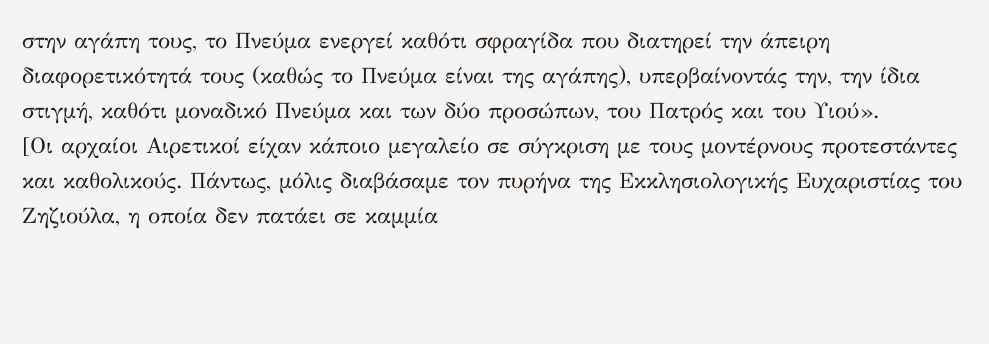στην αγάπη τους, το Πνεύμα ενεργεί καθότι σφραγίδα που διατηρεί την άπειρη διαφορετικότητά τους (καθώς το Πνεύμα είναι της αγάπης), υπερβαίνοντάς την, την ίδια στιγμή, καθότι μοναδικό Πνεύμα και των δύο προσώπων, του Πατρός και του Υιού».
[Οι αρχαίοι Αιρετικοί είχαν κάποιο μεγαλείο σε σύγκριση με τους μοντέρνους προτεστάντες και καθολικούς. Πάντως, μόλις διαβάσαμε τον πυρήνα της Εκκλησιολογικής Ευχαριστίας του Ζηζιούλα, η οποία δεν πατάει σε καμμία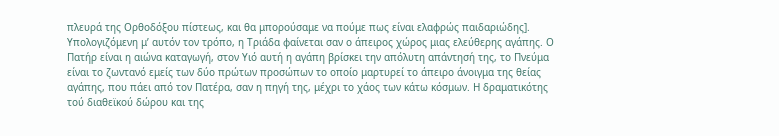πλευρά της Ορθοδόξου πίστεως, και θα μπορούσαμε να πούμε πως είναι ελαφρώς παιδαριώδης].
Υπολογιζόμενη μ’ αυτόν τον τρόπο, η Τριάδα φαίνεται σαν ο άπειρος χώρος μιας ελεύθερης αγάπης. Ο Πατήρ είναι η αιώνα καταγωγή, στον Υιό αυτή η αγάπη βρίσκει την απόλυτη απάντησή της, το Πνεύμα είναι το ζωντανό εμείς των δύο πρώτων προσώπων το οποίο μαρτυρεί το άπειρο άνοιγμα της θείας αγάπης, που πάει από τον Πατέρα, σαν η πηγή της, μέχρι το χάος των κάτω κόσμων. Η δραματικότης τού διαθεϊκού δώρου και της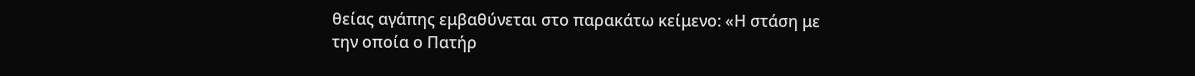θείας αγάπης εμβαθύνεται στο παρακάτω κείμενο: «Η στάση με την οποία ο Πατήρ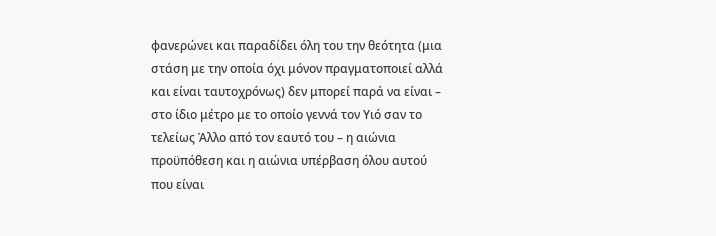φανερώνει και παραδίδει όλη του την θεότητα (μια στάση με την οποία όχι μόνον πραγματοποιεί αλλά και είναι ταυτοχρόνως) δεν μπορεί παρά να είναι – στο ίδιο μέτρο με το οποίο γεννά τον Υιό σαν το τελείως Άλλο από τον εαυτό του – η αιώνια προϋπόθεση και η αιώνια υπέρβαση όλου αυτού που είναι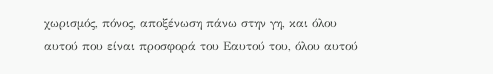χωρισμός, πόνος, αποξένωση πάνω στην γη, και όλου αυτού που είναι προσφορά του Εαυτού του, όλου αυτού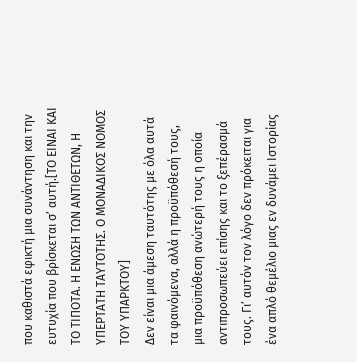που καθιστά εφικτή μια συνάντηση και την ευτυχία που βρίσκεται σ’ αυτή.[ΤΟ ΕΙΝΑΙ ΚΑΙ ΤΟ ΤΙΠΟΤΑ. Η ΕΝΩΣΗ ΤΩΝ ΑΝΤΙΘΕΤΩΝ, Η ΥΠΕΡΤΑΤΗ ΤΑΥΤΟΤΗΣ. Ο ΜΟΝΑΔΙΚΟΣ ΝΟΜΟΣ ΤΟΥ ΥΠΑΡΚΤΟΥ]
Δεν είναι μια άμεση ταυτότης με όλα αυτά τα φαινόμενα, αλλά η προϋπόθεσή τους, μια προϋπόθεση ανώτερή τους η οποία αντιπροσωπεύει επίσης και το ξεπέρασμά τους. Γι’ αυτόν τον λόγο δεν πρόκειται για ένα απλό θεμέλιο μιας εν δυνάμει Ιστορίας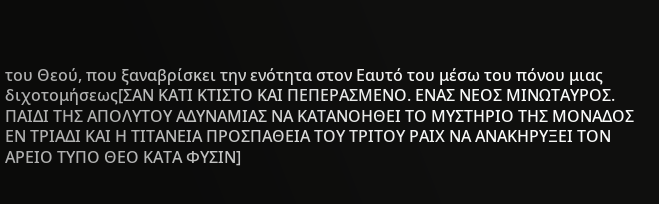του Θεού, που ξαναβρίσκει την ενότητα στον Εαυτό του μέσω του πόνου μιας διχοτομήσεως[ΣΑΝ ΚΑΤΙ ΚΤΙΣΤΟ ΚΑΙ ΠΕΠΕΡΑΣΜΕΝΟ. ΕΝΑΣ ΝΕΟΣ ΜΙΝΩΤΑΥΡΟΣ. ΠΑΙΔΙ ΤΗΣ ΑΠΟΛΥΤΟΥ ΑΔΥΝΑΜΙΑΣ ΝΑ ΚΑΤΑΝΟΗΘΕΙ ΤΟ ΜΥΣΤΗΡΙΟ ΤΗΣ ΜΟΝΑΔΟΣ ΕΝ ΤΡΙΑΔΙ ΚΑΙ Η ΤΙΤΑΝΕΙΑ ΠΡΟΣΠΑΘΕΙΑ ΤΟΥ ΤΡΙΤΟΥ ΡΑΙΧ ΝΑ ΑΝΑΚΗΡΥΞΕΙ ΤΟΝ ΑΡΕΙΟ ΤΥΠΟ ΘΕΟ ΚΑΤΑ ΦΥΣΙΝ]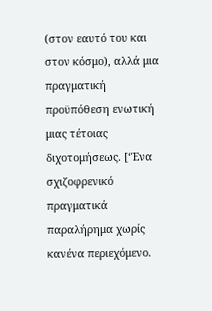(στον εαυτό του και στον κόσμο), αλλά μια πραγματική προϋπόθεση ενωτική μιας τέτοιας διχοτομήσεως. [‘Ένα σχιζοφρενικό πραγματικά παραλήρημα χωρίς κανένα περιεχόμενο.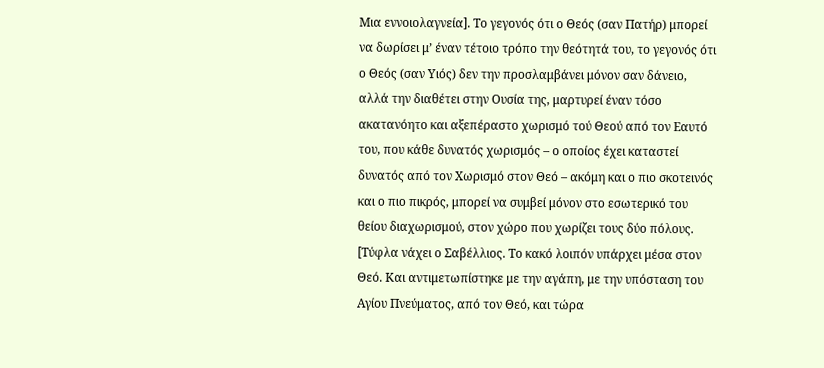Μια εννοιολαγνεία]. Το γεγονός ότι ο Θεός (σαν Πατήρ) μπορεί να δωρίσει μ’ έναν τέτοιο τρόπο την θεότητά του, το γεγονός ότι ο Θεός (σαν Υιός) δεν την προσλαμβάνει μόνον σαν δάνειο, αλλά την διαθέτει στην Ουσία της, μαρτυρεί έναν τόσο ακατανόητο και αξεπέραστο χωρισμό τού Θεού από τον Εαυτό του, που κάθε δυνατός χωρισμός – ο οποίος έχει καταστεί δυνατός από τον Χωρισμό στον Θεό – ακόμη και ο πιο σκοτεινός και ο πιο πικρός, μπορεί να συμβεί μόνον στο εσωτερικό του θείου διαχωρισμού, στον χώρο που χωρίζει τους δύο πόλους. [Τύφλα νάχει ο Σαβέλλιος. Το κακό λοιπόν υπάρχει μέσα στον Θεό. Και αντιμετωπίστηκε με την αγάπη, με την υπόσταση του Αγίου Πνεύματος, από τον Θεό, και τώρα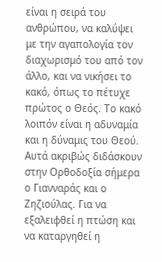είναι η σειρά του ανθρώπου, να καλύψει με την αγαπολογία τον διαχωρισμό του από τον άλλο, και να νικήσει το κακό, όπως το πέτυχε πρώτος ο Θεός. Το κακό λοιπόν είναι η αδυναμία και η δύναμις του Θεού. Αυτά ακριβώς διδάσκουν στην Ορθοδοξία σήμερα ο Γιανναράς και ο Ζηζιούλας. Για να εξαλειφθεί η πτώση και να καταργηθεί η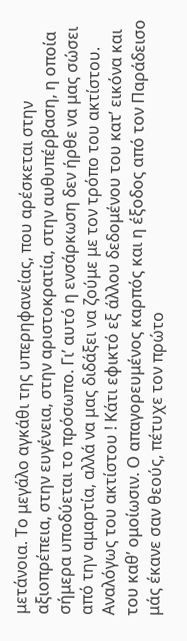μετάνοια. Το μεγάλο αγκάθι της υπερηφανείας, που αρέσκεται στην αξιοπρέπεια, στην ευγένεια, στην αριστοκρατία, στην αυθυπέρβαση, η οποία σήμερα υποδύεται το πρόσωπο. Γι’ αυτό η ενσάρκωση δεν ήρθε να μας σώσει από την αμαρτία, αλλά να μας διδάξει να ζούμε με τον τρόπο του ακτίστου. Αναλόγως του ακτίστου ! Κάτι εφικτό εξ άλλου δεδομένου του κατ’ εικόνα και του καθ’ ομοίωσιν. Ο απαγορευμένος καρπός και η έξοδος από τον Παράδεισο μάς έκανε σαν θεούς, πέτυχε τον πρώτο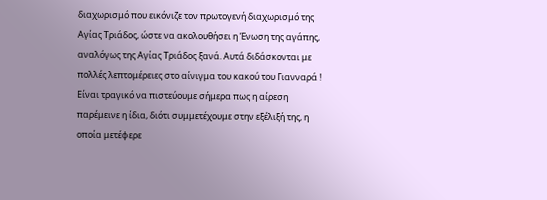διαχωρισμό που εικόνιζε τον πρωτογενή διαχωρισμό της Αγίας Τριάδος, ώστε να ακολουθήσει η Ένωση της αγάπης, αναλόγως της Αγίας Τριάδος ξανά. Αυτά διδάσκονται με πολλές λεπτομέρειες στο αίνιγμα του κακού του Γιανναρά ! Είναι τραγικό να πιστεύουμε σήμερα πως η αίρεση παρέμεινε η ίδια, διότι συμμετέχουμε στην εξέλιξή της, η οποία μετέφερε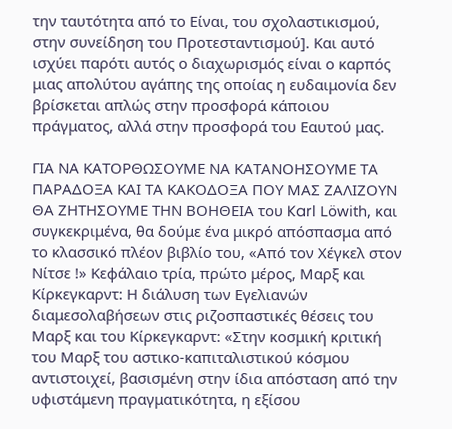την ταυτότητα από το Είναι, του σχολαστικισμού, στην συνείδηση του Προτεσταντισμού]. Και αυτό ισχύει παρότι αυτός ο διαχωρισμός είναι ο καρπός μιας απολύτου αγάπης της οποίας η ευδαιμονία δεν βρίσκεται απλώς στην προσφορά κάποιου πράγματος, αλλά στην προσφορά του Εαυτού μας.

ΓΙΑ ΝΑ ΚΑΤΟΡΘΩΣΟΥΜΕ ΝΑ ΚΑΤΑΝΟΗΣΟΥΜΕ ΤΑ ΠΑΡΑΔΟΞΑ ΚΑΙ ΤΑ ΚΑΚΟΔΟΞΑ ΠΟΥ ΜΑΣ ΖΑΛΙΖΟΥΝ ΘΑ ΖΗΤHΣΟΥΜΕ ΤΗΝ ΒΟHΘΕΙΑ του Karl Löwith, και συγκεκριμένα, θα δούμε ένα μικρό απόσπασμα από το κλασσικό πλέον βιβλίο του, «Από τον Χέγκελ στον Νίτσε !» Κεφάλαιο τρία, πρώτο μέρος, Μαρξ και Κίρκεγκαρντ: Η διάλυση των Εγελιανών διαμεσολαβήσεων στις ριζοσπαστικές θέσεις του Μαρξ και του Κίρκεγκαρντ: «Στην κοσμική κριτική του Μαρξ του αστικο-καπιταλιστικού κόσμου αντιστοιχεί, βασισμένη στην ίδια απόσταση από την υφιστάμενη πραγματικότητα, η εξίσου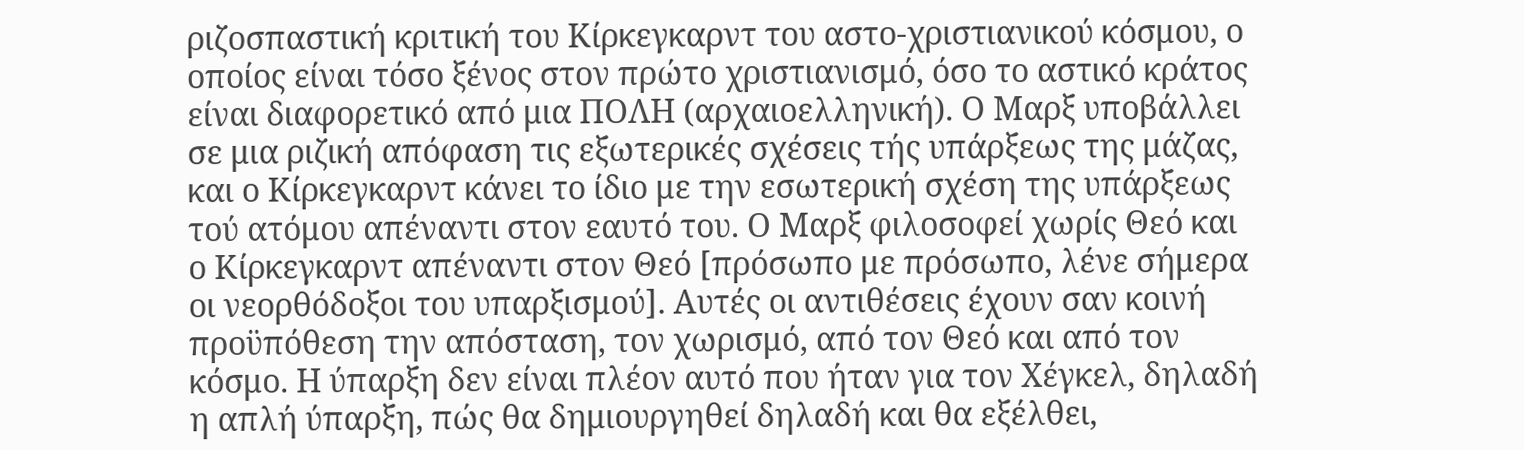ριζοσπαστική κριτική του Κίρκεγκαρντ του αστο-χριστιανικού κόσμου, ο οποίος είναι τόσο ξένος στον πρώτο χριστιανισμό, όσο το αστικό κράτος είναι διαφορετικό από μια ΠΟΛΗ (αρχαιοελληνική). Ο Μαρξ υποβάλλει σε μια ριζική απόφαση τις εξωτερικές σχέσεις τής υπάρξεως της μάζας, και ο Κίρκεγκαρντ κάνει το ίδιο με την εσωτερική σχέση της υπάρξεως τού ατόμου απέναντι στον εαυτό του. Ο Μαρξ φιλοσοφεί χωρίς Θεό και ο Κίρκεγκαρντ απέναντι στον Θεό [πρόσωπο με πρόσωπο, λένε σήμερα οι νεορθόδοξοι του υπαρξισμού]. Αυτές οι αντιθέσεις έχουν σαν κοινή προϋπόθεση την απόσταση, τον χωρισμό, από τον Θεό και από τον κόσμο. Η ύπαρξη δεν είναι πλέον αυτό που ήταν για τον Χέγκελ, δηλαδή η απλή ύπαρξη, πώς θα δημιουργηθεί δηλαδή και θα εξέλθει,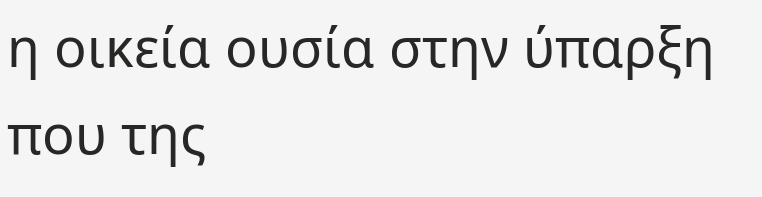η οικεία ουσία στην ύπαρξη που της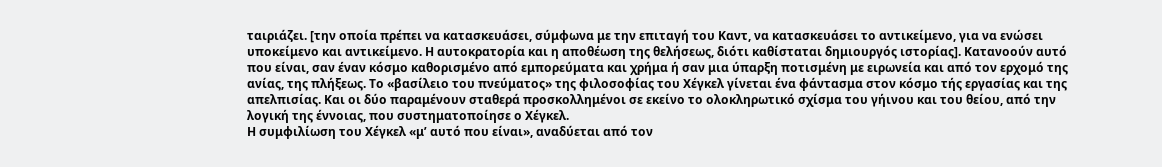ταιριάζει. [την οποία πρέπει να κατασκευάσει, σύμφωνα με την επιταγή του Καντ, να κατασκευάσει το αντικείμενο, για να ενώσει υποκείμενο και αντικείμενο. Η αυτοκρατορία και η αποθέωση της θελήσεως, διότι καθίσταται δημιουργός ιστορίας]. Κατανοούν αυτό που είναι, σαν έναν κόσμο καθορισμένο από εμπορεύματα και χρήμα ή σαν μια ύπαρξη ποτισμένη με ειρωνεία και από τον ερχομό της ανίας, της πλήξεως. Το «βασίλειο του πνεύματος» της φιλοσοφίας του Χέγκελ γίνεται ένα φάντασμα στον κόσμο τής εργασίας και της απελπισίας. Και οι δύο παραμένουν σταθερά προσκολλημένοι σε εκείνο το ολοκληρωτικό σχίσμα του γήινου και του θείου, από την λογική της έννοιας, που συστηματοποίησε ο Χέγκελ.
Η συμφιλίωση του Χέγκελ «μ’ αυτό που είναι», αναδύεται από τον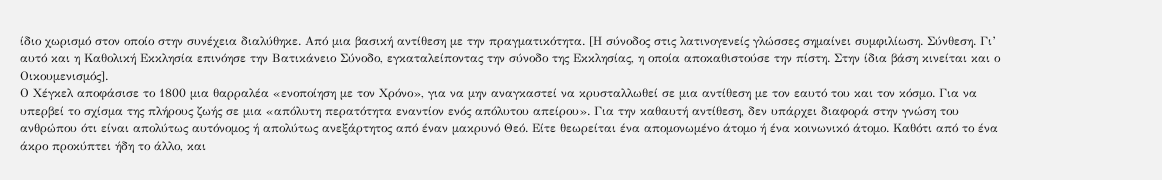ίδιο χωρισμό στον οποίο στην συνέχεια διαλύθηκε. Από μια βασική αντίθεση με την πραγματικότητα. [Η σύνοδος στις λατινογενείς γλώσσες σημαίνει συμφιλίωση. Σύνθεση. Γι’ αυτό και η Καθολική Εκκλησία επινόησε την Βατικάνειο Σύνοδο, εγκαταλείποντας την σύνοδο της Εκκλησίας, η οποία αποκαθιστούσε την πίστη. Στην ίδια βάση κινείται και ο Οικουμενισμός].
Ο Χέγκελ αποφάσισε το 1800 μια θαρραλέα «ενοποίηση με τον Χρόνο», για να μην αναγκαστεί να κρυσταλλωθεί σε μια αντίθεση με τον εαυτό του και τον κόσμο. Για να υπερβεί το σχίσμα της πλήρους ζωής σε μια «απόλυτη περατότητα εναντίον ενός απόλυτου απείρου». Για την καθαυτή αντίθεση, δεν υπάρχει διαφορά στην γνώση του ανθρώπου ότι είναι απολύτως αυτόνομος ή απολύτως ανεξάρτητος από έναν μακρυνό Θεό. Είτε θεωρείται ένα απομονωμένο άτομο ή ένα κοινωνικό άτομο. Καθότι από το ένα άκρο προκύπτει ήδη το άλλο, και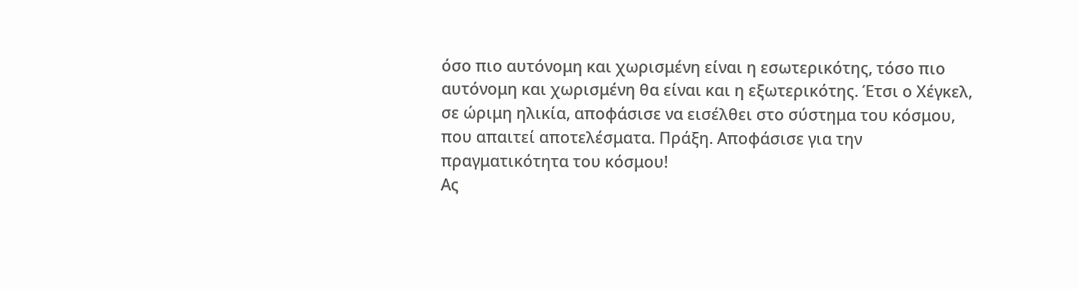όσο πιο αυτόνομη και χωρισμένη είναι η εσωτερικότης, τόσο πιο αυτόνομη και χωρισμένη θα είναι και η εξωτερικότης. Έτσι ο Χέγκελ, σε ώριμη ηλικία, αποφάσισε να εισέλθει στο σύστημα του κόσμου, που απαιτεί αποτελέσματα. Πράξη. Αποφάσισε για την πραγματικότητα του κόσμου!
Ας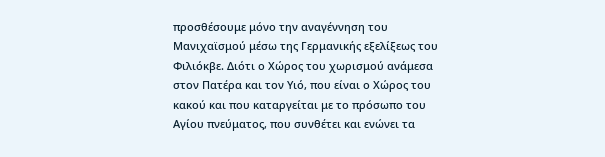προσθέσουμε μόνο την αναγέννηση του Μανιχαϊσμού μέσω της Γερμανικής εξελίξεως του Φιλιόκβε. Διότι ο Χώρος του χωρισμού ανάμεσα στον Πατέρα και τον Υιό, που είναι ο Χώρος του κακού και που καταργείται με το πρόσωπο του Αγίου πνεύματος, που συνθέτει και ενώνει τα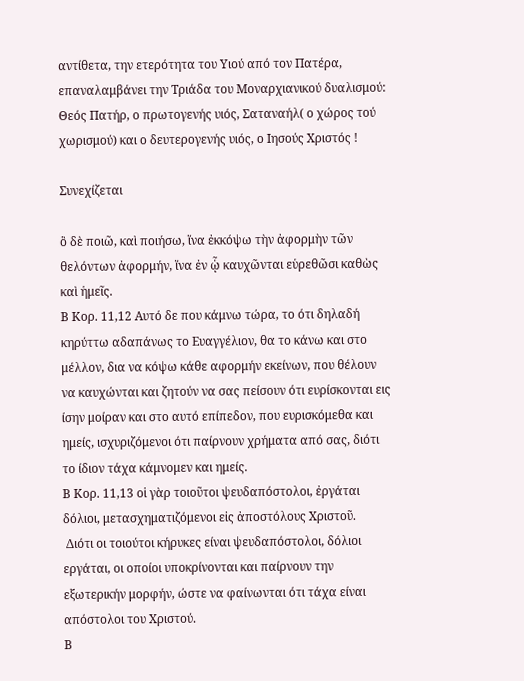αντίθετα, την ετερότητα του Υιού από τον Πατέρα, επαναλαμβάνει την Τριάδα του Μοναρχιανικού δυαλισμού: Θεός Πατήρ, ο πρωτογενής υιός, Σαταναήλ( ο χώρος τού χωρισμού) και ο δευτερογενής υιός, ο Ιησούς Χριστός !

Συνεχίζεται

ὃ δὲ ποιῶ, καὶ ποιήσω, ἵνα ἐκκόψω τὴν ἀφορμὴν τῶν θελόντων ἀφορμήν, ἵνα ἐν ᾧ καυχῶνται εὑρεθῶσι καθὼς καὶ ἡμεῖς.
Β Κορ. 11,12 Αυτό δε που κάμνω τώρα, το ότι δηλαδή κηρύττω αδαπάνως το Ευαγγέλιον, θα το κάνω και στο μέλλον, δια να κόψω κάθε αφορμήν εκείνων, που θέλουν να καυχώνται και ζητούν να σας πείσουν ότι ευρίσκονται εις ίσην μοίραν και στο αυτό επίπεδον, που ευρισκόμεθα και ημείς, ισχυριζόμενοι ότι παίρνουν χρήματα από σας, διότι το ίδιον τάχα κάμνομεν και ημείς.
Β Κορ. 11,13 οἱ γὰρ τοιοῦτοι ψευδαπόστολοι, ἐργάται δόλιοι, μετασχηματιζόμενοι εἰς ἀποστόλους Χριστοῦ.
 Διότι οι τοιούτοι κήρυκες είναι ψευδαπόστολοι, δόλιοι εργάται, οι οποίοι υποκρίνονται και παίρνουν την εξωτερικήν μορφήν, ώστε να φαίνωνται ότι τάχα είναι απόστολοι του Χριστού.
Β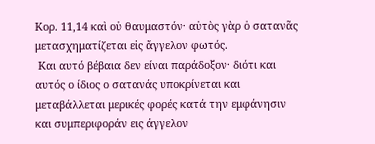Κορ. 11,14 καὶ οὐ θαυμαστόν· αὐτὸς γὰρ ὁ σατανᾶς μετασχηματίζεται εἰς ἄγγελον φωτός.
 Και αυτό βέβαια δεν είναι παράδοξον· διότι και αυτός ο ίδιος ο σατανάς υποκρίνεται και μεταβάλλεται μερικές φορές κατά την εμφάνησιν και συμπεριφοράν εις άγγελον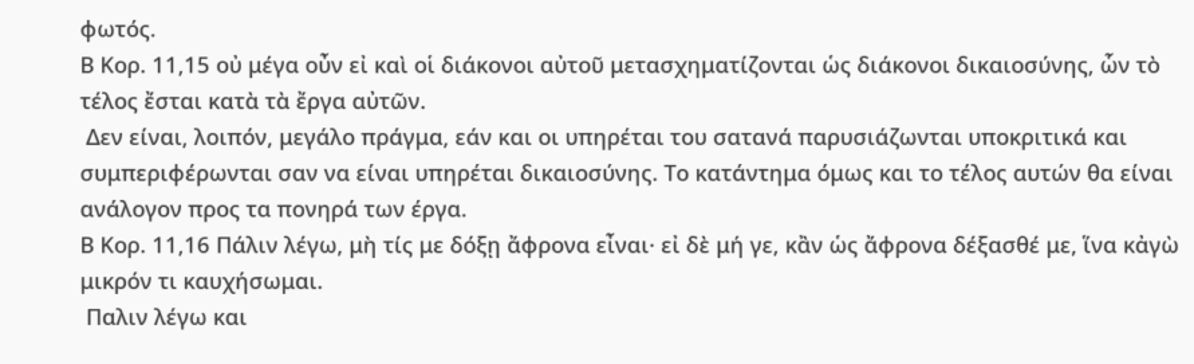φωτός.
Β Κορ. 11,15 οὐ μέγα οὖν εἰ καὶ οἱ διάκονοι αὐτοῦ μετασχηματίζονται ὡς διάκονοι δικαιοσύνης, ὧν τὸ τέλος ἔσται κατὰ τὰ ἔργα αὐτῶν.
 Δεν είναι, λοιπόν, μεγάλο πράγμα, εάν και οι υπηρέται του σατανά παρυσιάζωνται υποκριτικά και συμπεριφέρωνται σαν να είναι υπηρέται δικαιοσύνης. Το κατάντημα όμως και το τέλος αυτών θα είναι ανάλογον προς τα πονηρά των έργα.
Β Κορ. 11,16 Πάλιν λέγω, μὴ τίς με δόξῃ ἄφρονα εἶναι· εἰ δὲ μή γε, κἂν ὡς ἄφρονα δέξασθέ με, ἵνα κἀγὼ μικρόν τι καυχήσωμαι.
 Παλιν λέγω και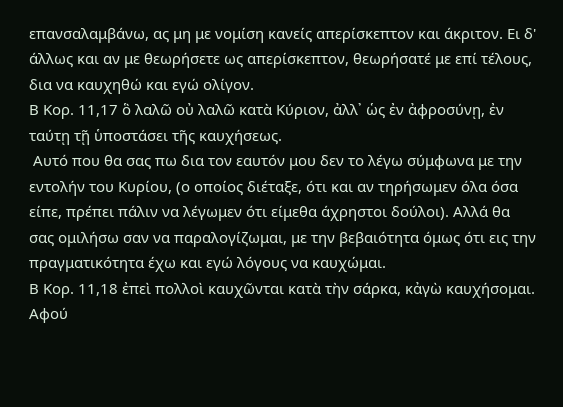επανσαλαμβάνω, ας μη με νομίση κανείς απερίσκεπτον και άκριτον. Ει δ' άλλως και αν με θεωρήσετε ως απερίσκεπτον, θεωρήσατέ με επί τέλους, δια να καυχηθώ και εγώ ολίγον.
Β Κορ. 11,17 ὃ λαλῶ οὐ λαλῶ κατὰ Κύριον, ἀλλ᾿ ὡς ἐν ἀφροσύνῃ, ἐν ταύτῃ τῇ ὑποστάσει τῆς καυχήσεως.
 Αυτό που θα σας πω δια τον εαυτόν μου δεν το λέγω σύμφωνα με την εντολήν του Κυρίου, (ο οποίος διέταξε, ότι και αν τηρήσωμεν όλα όσα είπε, πρέπει πάλιν να λέγωμεν ότι είμεθα άχρηστοι δούλοι). Αλλά θα σας ομιλήσω σαν να παραλογίζωμαι, με την βεβαιότητα όμως ότι εις την πραγματικότητα έχω και εγώ λόγους να καυχώμαι.
Β Κορ. 11,18 ἐπεὶ πολλοὶ καυχῶνται κατὰ τὴν σάρκα, κἀγὼ καυχήσομαι.
Αφού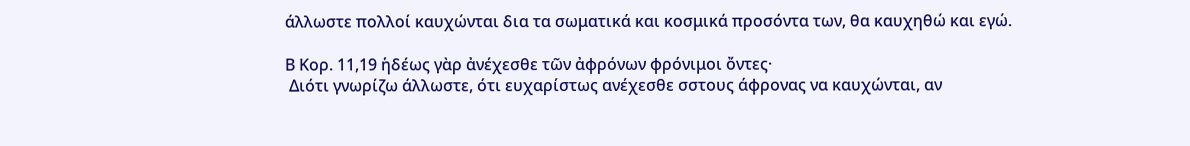άλλωστε πολλοί καυχώνται δια τα σωματικά και κοσμικά προσόντα των, θα καυχηθώ και εγώ.

Β Κορ. 11,19 ἡδέως γὰρ ἀνέχεσθε τῶν ἀφρόνων φρόνιμοι ὄντες·
 Διότι γνωρίζω άλλωστε, ότι ευχαρίστως ανέχεσθε σστους άφρονας να καυχώνται, αν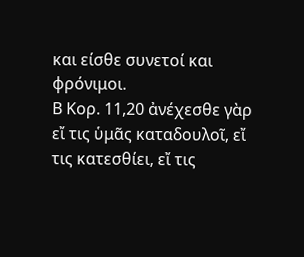και είσθε συνετοί και φρόνιμοι.
Β Κορ. 11,20 ἀνέχεσθε γὰρ εἴ τις ὑμᾶς καταδουλοῖ, εἴ τις κατεσθίει, εἴ τις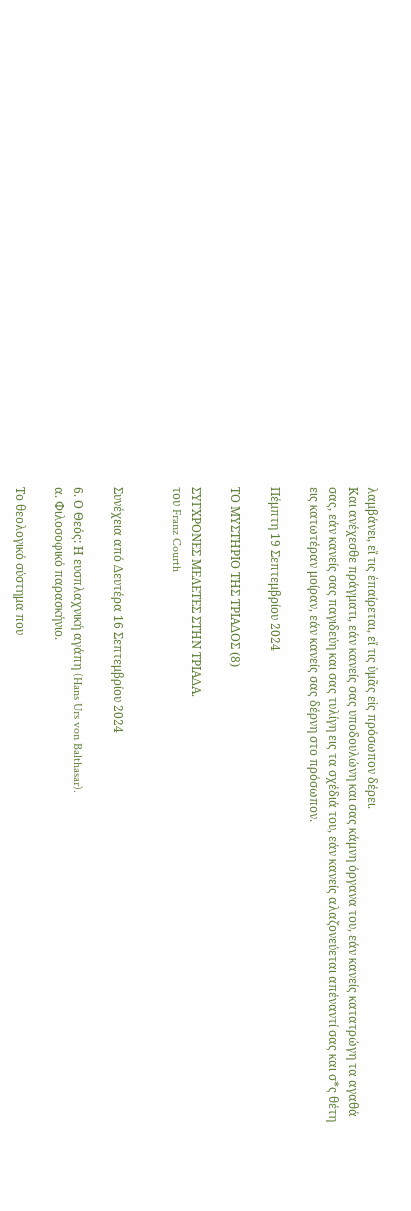λαμβάνει, εἴ τις ἐπαίρεται, εἴ τις ὑμᾶς εἰς πρόσωπον δέρει.
Και ανέχεσθε πράγματι, εάν κανείς σας υποδουλώνη και σας κάμνη όργανα του, εάν κανείς κατατρώγη τα αγαθά σας, εάν κανείς σας παγιδεύη και σας τυλίγη εις τα σχέδιά του, εάν κανείς αλαζονεύεται απέναντί σας και σ*ς θέτη εις κατωτέραν μοίραν, εάν κανείς σας δέρνη στο πρόσωπον.

Πέμπτη 19 Σεπτεμβρίου 2024

ΤΟ ΜΥΣΤΗΡΙΟ ΤΗΣ ΤΡIΑΔΟΣ (8)

ΣΥΓΧΡΟΝΕΣ ΜΕΛΕΤΕΣ ΣΤΗΝ ΤΡΙΑΔΑ.
του Franz Courth


Συνέχεια από Δευτέρα 16 Σεπτεμβρίου 2024

6. Ο Θεός: Η ευσπλαχνική αγάπη (Hans Urs von Balthasar).
α. Φιλοσοφικό παρασκήνιο.

Το θεολογικό σύστημα που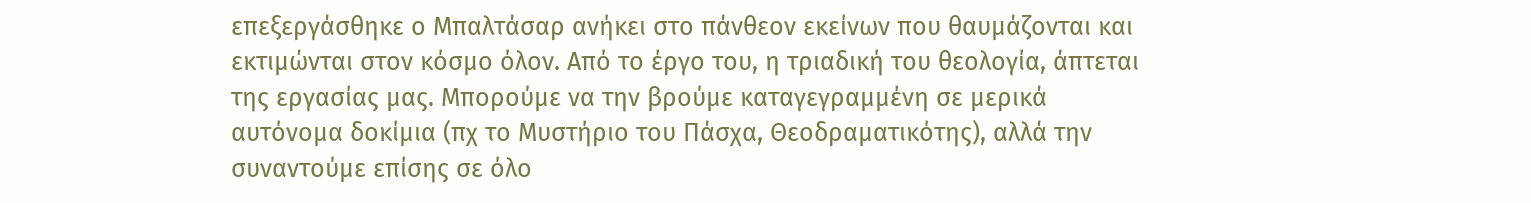επεξεργάσθηκε ο Μπαλτάσαρ ανήκει στο πάνθεον εκείνων που θαυμάζονται και εκτιμώνται στον κόσμο όλον. Από το έργο του, η τριαδική του θεολογία, άπτεται της εργασίας μας. Μπορούμε να την βρούμε καταγεγραμμένη σε μερικά αυτόνομα δοκίμια (πχ το Μυστήριο του Πάσχα, Θεοδραματικότης), αλλά την συναντούμε επίσης σε όλο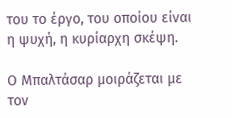του το έργο, του οποίου είναι η ψυχή, η κυρίαρχη σκέψη.

Ο Μπαλτάσαρ μοιράζεται με τον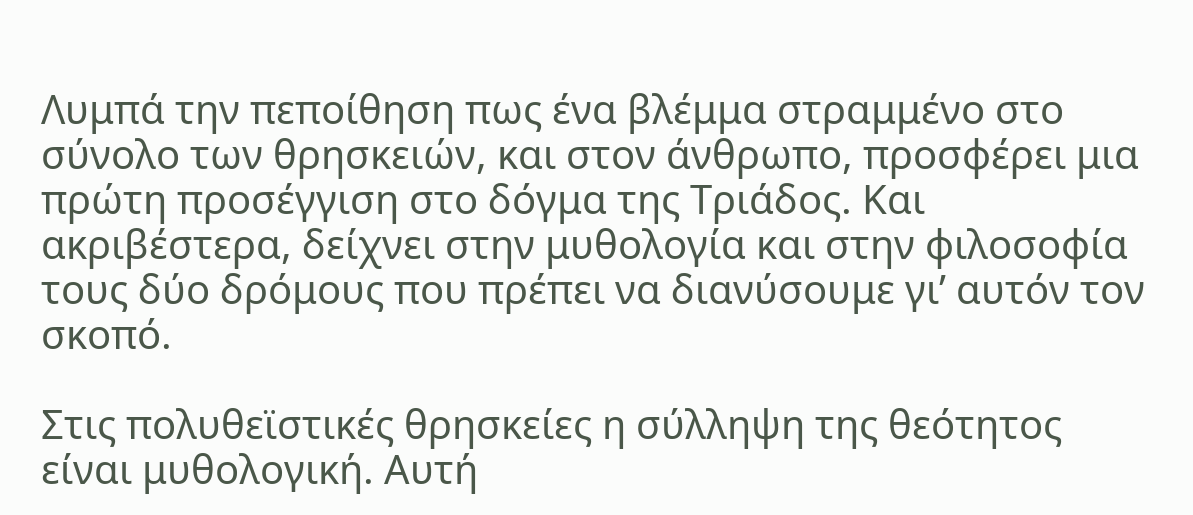Λυμπά την πεποίθηση πως ένα βλέμμα στραμμένο στο σύνολο των θρησκειών, και στον άνθρωπο, προσφέρει μια πρώτη προσέγγιση στο δόγμα της Τριάδος. Και ακριβέστερα, δείχνει στην μυθολογία και στην φιλοσοφία τους δύο δρόμους που πρέπει να διανύσουμε γι’ αυτόν τον σκοπό.

Στις πολυθεϊστικές θρησκείες η σύλληψη της θεότητος είναι μυθολογική. Αυτή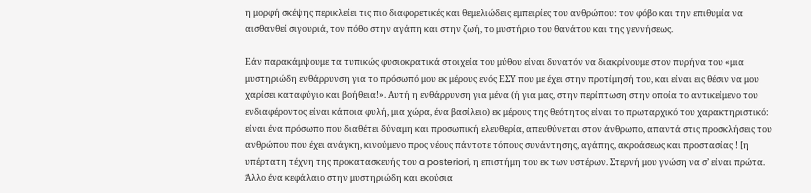η μορφή σκέψης περικλείει τις πιο διαφορετικές και θεμελιώδεις εμπειρίες του ανθρώπου: τον φόβο και την επιθυμία να αισθανθεί σιγουριά, τον πόθο στην αγάπη και στην ζωή, το μυστήριο του θανάτου και της γεννήσεως.

Εάν παρακάμψουμε τα τυπικώς φυσιοκρατικά στοιχεία του μύθου είναι δυνατόν να διακρίνουμε στον πυρήνα του «μια μυστηριώδη ενθάρρυνση για το πρόσωπό μου εκ μέρους ενός ΕΣΥ που με έχει στην προτίμησή του, και είναι εις θέσιν να μου χαρίσει καταφύγιο και βοήθεια!». Αυτή η ενθάρρυνση για μένα (ή για μας, στην περίπτωση στην οποία το αντικείμενο του ενδιαφέροντος είναι κάποια φυλή, μια χώρα, ένα βασίλειο) εκ μέρους της θεότητος είναι το πρωταρχικό του χαρακτηριστικό: είναι ένα πρόσωπο που διαθέτει δύναμη και προσωπική ελευθερία, απευθύνεται στον άνθρωπο, απαντά στις προσκλήσεις του ανθρώπου που έχει ανάγκη, κινούμενο προς νέους πάντοτε τόπους συνάντησης, αγάπης, ακροάσεως και προστασίας ! [η υπέρτατη τέχνη της προκατασκευής του a posteriori, η επιστήμη του εκ των υστέρων. Στερνή μου γνώση να σ’ είναι πρώτα. Άλλο ένα κεφάλαιο στην μυστηριώδη και εκούσια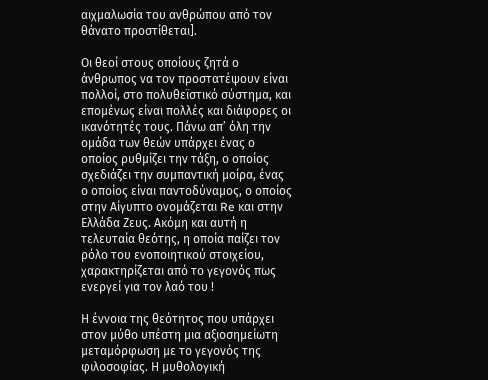αιχμαλωσία του ανθρώπου από τον θάνατο προστίθεται].

Οι θεοί στους οποίους ζητά ο άνθρωπος να τον προστατέψουν είναι πολλοί, στο πολυθεϊστικό σύστημα, και επομένως είναι πολλές και διάφορες οι ικανότητές τους. Πάνω απ’ όλη την ομάδα των θεών υπάρχει ένας ο οποίος ρυθμίζει την τάξη, ο οποίος σχεδιάζει την συμπαντική μοίρα, ένας ο οποίος είναι παντοδύναμος, ο οποίος στην Αίγυπτο ονομάζεται Re και στην Ελλάδα Ζευς. Ακόμη και αυτή η τελευταία θεότης, η οποία παίζει τον ρόλο του ενοποιητικού στοιχείου, χαρακτηρίζεται από το γεγονός πως ενεργεί για τον λαό του !

Η έννοια της θεότητος που υπάρχει στον μύθο υπέστη μια αξιοσημείωτη μεταμόρφωση με το γεγονός της φιλοσοφίας. Η μυθολογική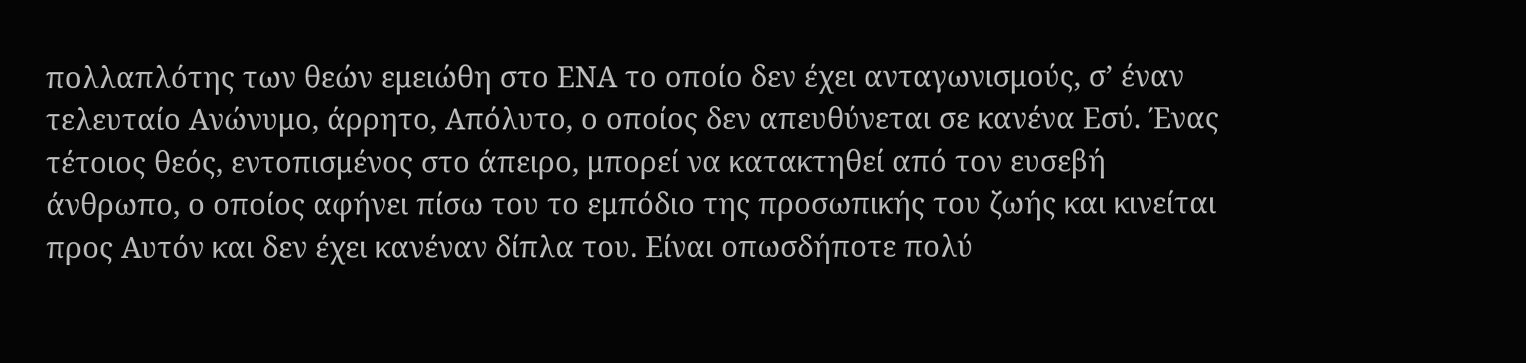πολλαπλότης των θεών εμειώθη στο ΕΝΑ το οποίο δεν έχει ανταγωνισμούς, σ’ έναν τελευταίο Ανώνυμο, άρρητο, Απόλυτο, ο οποίος δεν απευθύνεται σε κανένα Εσύ. Ένας τέτοιος θεός, εντοπισμένος στο άπειρο, μπορεί να κατακτηθεί από τον ευσεβή άνθρωπο, ο οποίος αφήνει πίσω του το εμπόδιο της προσωπικής του ζωής και κινείται προς Αυτόν και δεν έχει κανέναν δίπλα του. Είναι οπωσδήποτε πολύ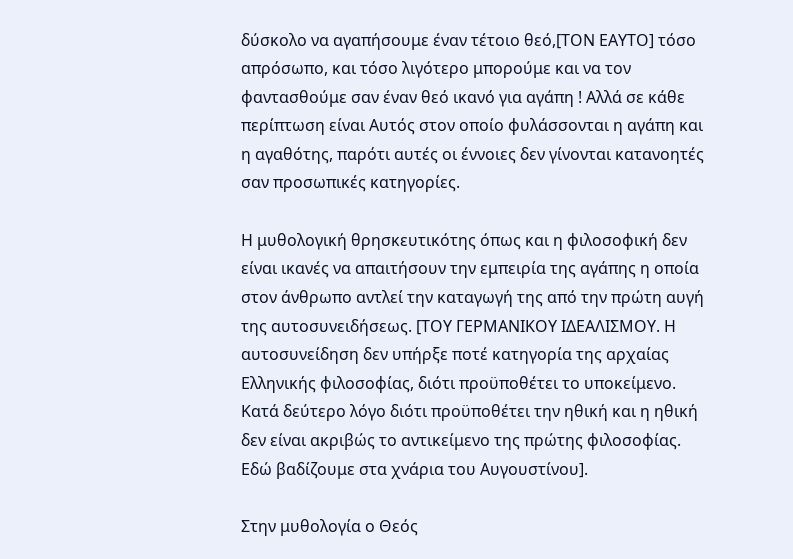δύσκολο να αγαπήσουμε έναν τέτοιο θεό,[ΤΟΝ ΕΑΥΤΟ] τόσο απρόσωπο, και τόσο λιγότερο μπορούμε και να τον φαντασθούμε σαν έναν θεό ικανό για αγάπη ! Αλλά σε κάθε περίπτωση είναι Αυτός στον οποίο φυλάσσονται η αγάπη και η αγαθότης, παρότι αυτές οι έννοιες δεν γίνονται κατανοητές σαν προσωπικές κατηγορίες.

Η μυθολογική θρησκευτικότης όπως και η φιλοσοφική δεν είναι ικανές να απαιτήσουν την εμπειρία της αγάπης η οποία στον άνθρωπο αντλεί την καταγωγή της από την πρώτη αυγή της αυτοσυνειδήσεως. [ΤΟΥ ΓΕΡΜΑΝΙΚΟΥ ΙΔΕΑΛΙΣΜΟΥ. Η αυτοσυνείδηση δεν υπήρξε ποτέ κατηγορία της αρχαίας Ελληνικής φιλοσοφίας, διότι προϋποθέτει το υποκείμενο. Κατά δεύτερο λόγο διότι προϋποθέτει την ηθική και η ηθική δεν είναι ακριβώς το αντικείμενο της πρώτης φιλοσοφίας. Εδώ βαδίζουμε στα χνάρια του Αυγουστίνου].

Στην μυθολογία ο Θεός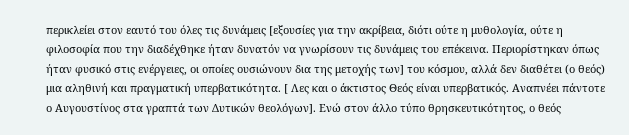περικλείει στον εαυτό του όλες τις δυνάμεις [εξουσίες για την ακρίβεια, διότι ούτε η μυθολογία, ούτε η φιλοσοφία που την διαδέχθηκε ήταν δυνατόν να γνωρίσουν τις δυνάμεις του επέκεινα. Περιορίστηκαν όπως ήταν φυσικό στις ενέργειες, οι οποίες ουσιώνουν δια της μετοχής των] του κόσμου, αλλά δεν διαθέτει (ο θεός) μια αληθινή και πραγματική υπερβατικότητα. [ Λες και ο άκτιστος Θεός είναι υπερβατικός. Αναπνέει πάντοτε ο Αυγουστίνος στα γραπτά των Δυτικών θεολόγων]. Ενώ στον άλλο τύπο θρησκευτικότητος, ο θεός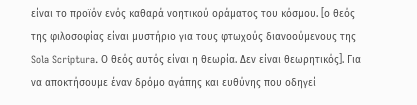είναι το προϊόν ενός καθαρά νοητικού οράματος του κόσμου. [ο θεός της φιλοσοφίας είναι μυστήριο για τους φτωχούς διανοούμενους της Sola Scriptura. Ο θεός αυτός είναι η θεωρία. Δεν είναι θεωρητικός]. Για να αποκτήσουμε έναν δρόμο αγάπης και ευθύνης που οδηγεί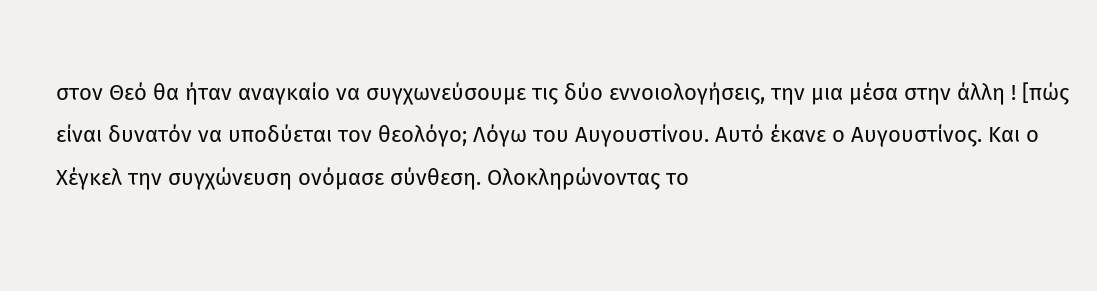στον Θεό θα ήταν αναγκαίο να συγχωνεύσουμε τις δύο εννοιολογήσεις, την μια μέσα στην άλλη ! [πώς είναι δυνατόν να υποδύεται τον θεολόγο; Λόγω του Αυγουστίνου. Αυτό έκανε ο Αυγουστίνος. Και ο Χέγκελ την συγχώνευση ονόμασε σύνθεση. Ολοκληρώνοντας το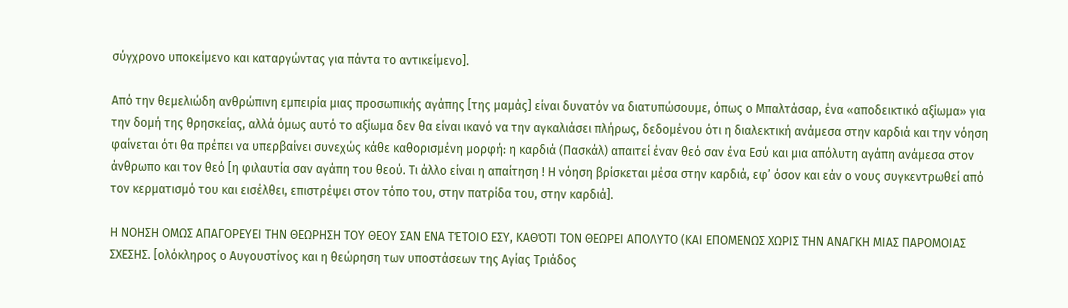σύγχρονο υποκείμενο και καταργώντας για πάντα το αντικείμενο].

Από την θεμελιώδη ανθρώπινη εμπειρία μιας προσωπικής αγάπης [της μαμάς] είναι δυνατόν να διατυπώσουμε, όπως ο Μπαλτάσαρ, ένα «αποδεικτικό αξίωμα» για την δομή της θρησκείας, αλλά όμως αυτό το αξίωμα δεν θα είναι ικανό να την αγκαλιάσει πλήρως, δεδομένου ότι η διαλεκτική ανάμεσα στην καρδιά και την νόηση φαίνεται ότι θα πρέπει να υπερβαίνει συνεχώς κάθε καθορισμένη μορφή: η καρδιά (Πασκάλ) απαιτεί έναν θεό σαν ένα Εσύ και μια απόλυτη αγάπη ανάμεσα στον άνθρωπο και τον θεό [η φιλαυτία σαν αγάπη του θεού. Τι άλλο είναι η απαίτηση ! Η νόηση βρίσκεται μέσα στην καρδιά, εφ’ όσον και εάν ο νους συγκεντρωθεί από τον κερματισμό του και εισέλθει, επιστρέψει στον τόπο του, στην πατρίδα του, στην καρδιά].

Η ΝΟΗΣΗ ΟΜΩΣ ΑΠΑΓΟΡΕΥΕΙ ΤΗΝ ΘΕΩΡΗΣΗ ΤΟΥ ΘΕΟΥ ΣΑΝ ΕΝΑ ΤΈΤΟΙΟ ΕΣΥ, ΚΑΘΌΤΙ ΤΟΝ ΘΕΩΡΕΙ ΑΠΟΛΥΤΟ (ΚΑΙ ΕΠΟΜΕΝΩΣ ΧΩΡΙΣ ΤΗΝ ΑΝΑΓΚΗ ΜΙΑΣ ΠΑΡΟΜΟΙΑΣ ΣΧΕΣΗΣ. [ολόκληρος ο Αυγουστίνος και η θεώρηση των υποστάσεων της Αγίας Τριάδος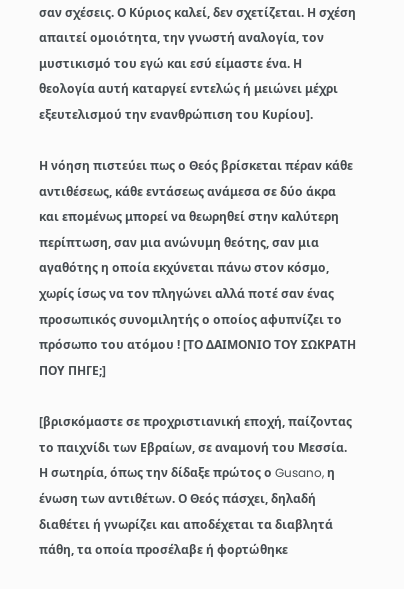σαν σχέσεις. Ο Κύριος καλεί, δεν σχετίζεται. Η σχέση απαιτεί ομοιότητα, την γνωστή αναλογία, τον μυστικισμό του εγώ και εσύ είμαστε ένα. Η θεολογία αυτή καταργεί εντελώς ή μειώνει μέχρι εξευτελισμού την ενανθρώπιση του Κυρίου].

Η νόηση πιστεύει πως ο Θεός βρίσκεται πέραν κάθε αντιθέσεως, κάθε εντάσεως ανάμεσα σε δύο άκρα και επομένως μπορεί να θεωρηθεί στην καλύτερη περίπτωση, σαν μια ανώνυμη θεότης, σαν μια αγαθότης η οποία εκχύνεται πάνω στον κόσμο, χωρίς ίσως να τον πληγώνει αλλά ποτέ σαν ένας προσωπικός συνομιλητής ο οποίος αφυπνίζει το πρόσωπο του ατόμου ! [ΤΟ ΔΑΙΜΟΝΙΟ ΤΟΥ ΣΩΚΡΑΤΗ ΠΟΥ ΠΗΓΕ;]

[βρισκόμαστε σε προχριστιανική εποχή, παίζοντας το παιχνίδι των Εβραίων, σε αναμονή του Μεσσία. Η σωτηρία, όπως την δίδαξε πρώτος ο Gusano, η ένωση των αντιθέτων. Ο Θεός πάσχει, δηλαδή διαθέτει ή γνωρίζει και αποδέχεται τα διαβλητά πάθη, τα οποία προσέλαβε ή φορτώθηκε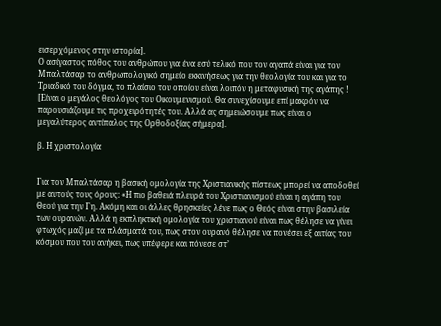εισερχόμενος στην ιστορία].
Ο ασίγαστος πόθος του ανθρώπου για ένα εσύ τελικό που τον αγαπά είναι για τον Μπαλτάσαρ το ανθρωπολογικό σημείο εκκινήσεως για την θεολογία του και για το Τριαδικό του δόγμα, το πλαίσιο του οποίου είναι λοιπόν η μεταφυσική της αγάπης !
[Είναι ο μεγάλος θεολόγος του Οικουμενισμού. Θα συνεχίσουμε επί μακρόν να παρουσιάζουμε τις προχειρότητές του. Αλλά ας σημειώσουμε πως είναι ο μεγαλύτερος αντίπαλος της Ορθοδοξίας σήμερα].

β. Η χριστολογία


Για τον Μπαλτάσαρ η βασική ομολογία της Χριστιανικής πίστεως μπορεί να αποδοθεί με αυτούς τους όρους: «Η πιο βαθειά πλευρά του Χριστιανισμού είναι η αγάπη του Θεού για την Γη. Ακόμη και οι άλλες θρησκείες λένε πως ο Θεός είναι στην βασιλεία των ουρανών. Αλλά η εκπληκτική ομολογία του χριστιανού είναι πως θέλησε να γίνει φτωχός μαζί με τα πλάσματά του, πως στον ουρανό θέλησε να πονέσει εξ αιτίας του κόσμου που του ανήκει, πως υπέφερε και πόνεσε στ’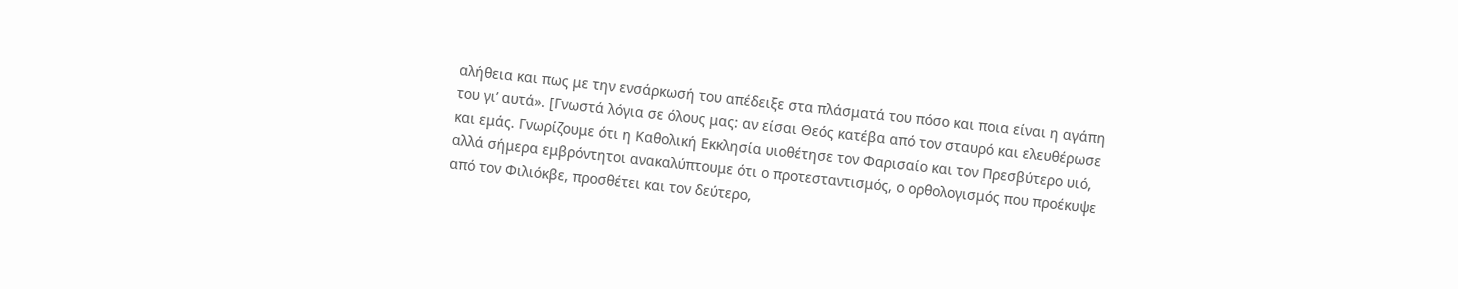αλήθεια και πως με την ενσάρκωσή του απέδειξε στα πλάσματά του πόσο και ποια είναι η αγάπη του γι’ αυτά». [Γνωστά λόγια σε όλους μας: αν είσαι Θεός κατέβα από τον σταυρό και ελευθέρωσε και εμάς. Γνωρίζουμε ότι η Καθολική Εκκλησία υιοθέτησε τον Φαρισαίο και τον Πρεσβύτερο υιό, αλλά σήμερα εμβρόντητοι ανακαλύπτουμε ότι ο προτεσταντισμός, ο ορθολογισμός που προέκυψε από τον Φιλιόκβε, προσθέτει και τον δεύτερο,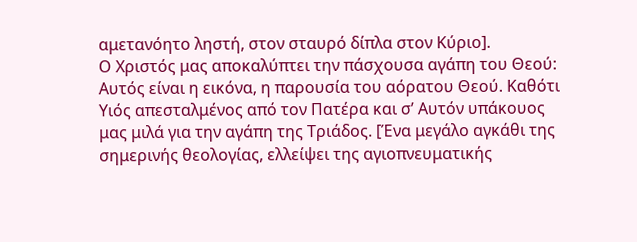αμετανόητο ληστή, στον σταυρό δίπλα στον Κύριο].
Ο Χριστός μας αποκαλύπτει την πάσχουσα αγάπη του Θεού: Αυτός είναι η εικόνα, η παρουσία του αόρατου Θεού. Καθότι Υιός απεσταλμένος από τον Πατέρα και σ’ Αυτόν υπάκουος μας μιλά για την αγάπη της Τριάδος. [Ένα μεγάλο αγκάθι της σημερινής θεολογίας, ελλείψει της αγιοπνευματικής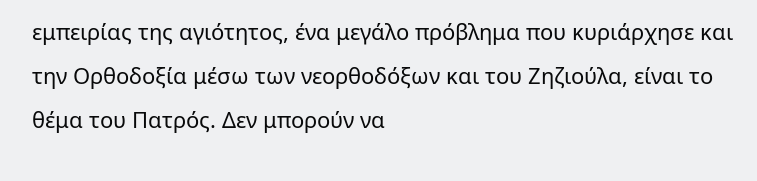εμπειρίας της αγιότητος, ένα μεγάλο πρόβλημα που κυριάρχησε και την Ορθοδοξία μέσω των νεορθοδόξων και του Ζηζιούλα, είναι το θέμα του Πατρός. Δεν μπορούν να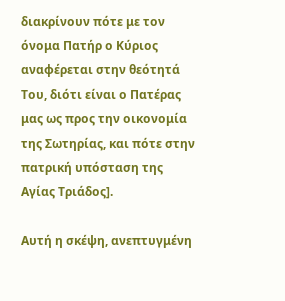διακρίνουν πότε με τον όνομα Πατήρ ο Κύριος αναφέρεται στην θεότητά Του, διότι είναι ο Πατέρας μας ως προς την οικονομία της Σωτηρίας, και πότε στην πατρική υπόσταση της Αγίας Τριάδος].

Αυτή η σκέψη, ανεπτυγμένη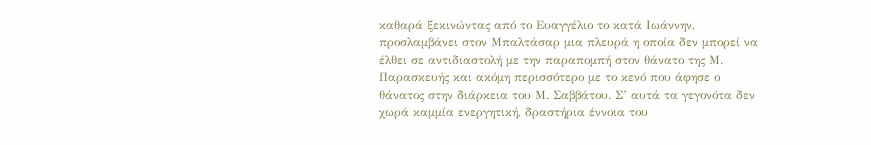καθαρά ξεκινώντας από το Ευαγγέλιο το κατά Ιωάννην, προσλαμβάνει στον Μπαλτάσαρ μια πλευρά η οποία δεν μπορεί να έλθει σε αντιδιαστολή με την παραπομπή στον θάνατο της Μ. Παρασκευής και ακόμη περισσότερο με το κενό που άφησε ο θάνατος στην διάρκεια του Μ. Σαββάτου. Σ’ αυτά τα γεγονότα δεν χωρά καμμία ενεργητική, δραστήρια έννοια του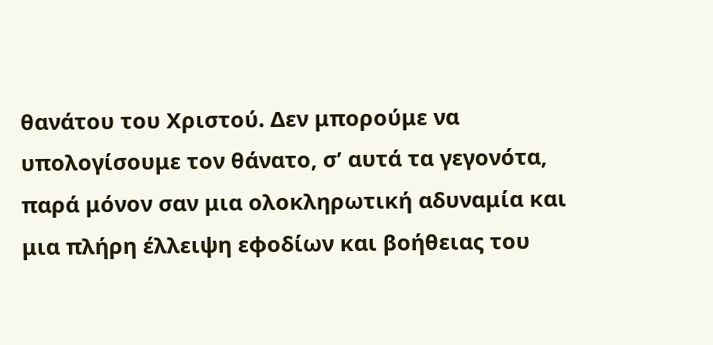θανάτου του Χριστού. Δεν μπορούμε να υπολογίσουμε τον θάνατο, σ’ αυτά τα γεγονότα, παρά μόνον σαν μια ολοκληρωτική αδυναμία και μια πλήρη έλλειψη εφοδίων και βοήθειας του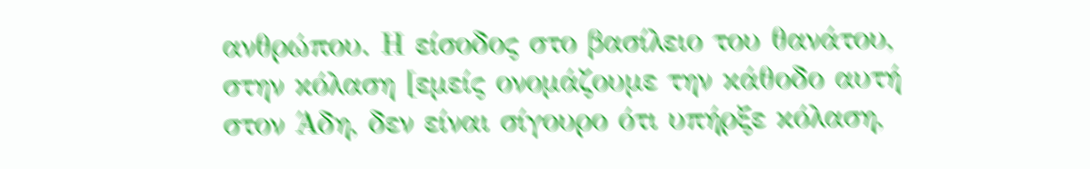ανθρώπου. Η είσοδος στο βασίλειο του θανάτου, στην κόλαση [εμείς ονομάζουμε την κάθοδο αυτή στον Άδη, δεν είναι σίγουρο ότι υπήρξε κόλαση,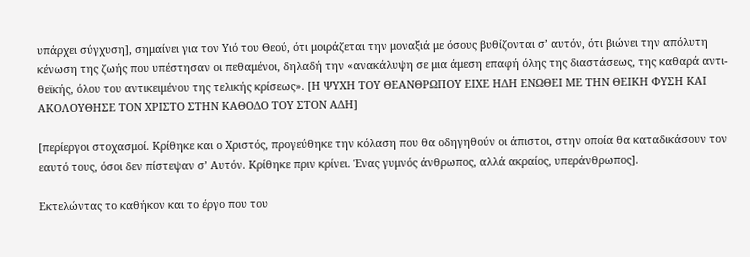υπάρχει σύγχυση], σημαίνει για τον Υιό του Θεού, ότι μοιράζεται την μοναξιά με όσους βυθίζονται σ’ αυτόν, ότι βιώνει την απόλυτη κένωση της ζωής που υπέστησαν οι πεθαμένοι, δηλαδή την «ανακάλυψη σε μια άμεση επαφή όλης της διαστάσεως, της καθαρά αντι-θεϊκής, όλου του αντικειμένου της τελικής κρίσεως». [Η ΨΥΧΗ ΤΟΥ ΘΕΑΝΘΡΩΠΟΥ ΕΙΧΕ ΗΔΗ ΕΝΩΘΕΙ ΜΕ ΤΗΝ ΘΕΙΚΗ ΦΥΣΗ ΚΑΙ ΑΚΟΛΟΥΘΗΣΕ ΤΟΝ ΧΡΙΣΤΟ ΣΤΗΝ ΚΑΘΟΔΟ ΤΟΥ ΣΤΟΝ ΑΔΗ]

[περίεργοι στοχασμοί. Κρίθηκε και ο Χριστός, προγεύθηκε την κόλαση που θα οδηγηθούν οι άπιστοι, στην οποία θα καταδικάσουν τον εαυτό τους, όσοι δεν πίστεψαν σ’ Αυτόν. Κρίθηκε πριν κρίνει. Ένας γυμνός άνθρωπος, αλλά ακραίος, υπεράνθρωπος].

Εκτελώντας το καθήκον και το έργο που του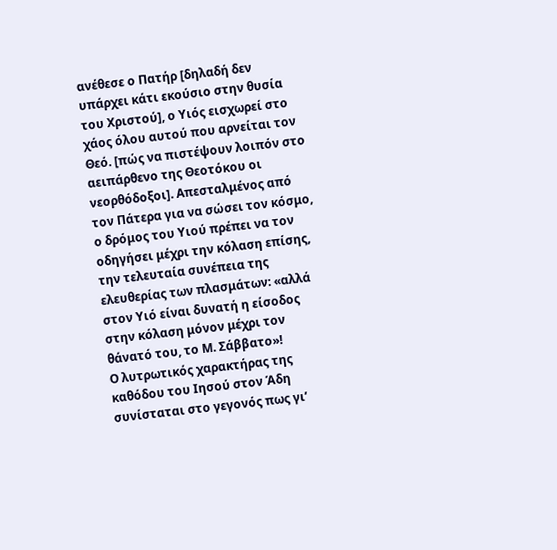ανέθεσε ο Πατήρ [δηλαδή δεν υπάρχει κάτι εκούσιο στην θυσία του Χριστού], ο Υιός εισχωρεί στο χάος όλου αυτού που αρνείται τον Θεό. [πώς να πιστέψουν λοιπόν στο αειπάρθενο της Θεοτόκου οι νεορθόδοξοι]. Απεσταλμένος από τον Πάτερα για να σώσει τον κόσμο, ο δρόμος του Υιού πρέπει να τον οδηγήσει μέχρι την κόλαση επίσης, την τελευταία συνέπεια της ελευθερίας των πλασμάτων: «αλλά στον Υιό είναι δυνατή η είσοδος στην κόλαση μόνον μέχρι τον θάνατό του, το Μ. Σάββατο»!
Ο λυτρωτικός χαρακτήρας της καθόδου του Ιησού στον Άδη συνίσταται στο γεγονός πως γι’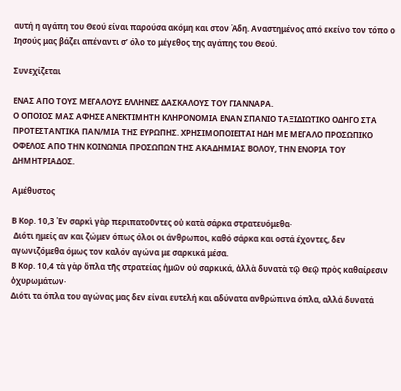αυτή η αγάπη του Θεού είναι παρούσα ακόμη και στον Άδη. Αναστημένος από εκείνο τον τόπο ο Ιησούς μας βάζει απέναντι σ’ όλο το μέγεθος της αγάπης του Θεού.

Συνεχίζεται

ΕΝΑΣ ΑΠΟ ΤΟΥΣ ΜΕΓΑΛΟΥΣ ΕΛΛΗΝΕΣ ΔΑΣΚΑΛΟΥΣ ΤΟΥ ΓΙΑΝΝΑΡΑ.
Ο ΟΠΟΙΟΣ ΜΑΣ ΑΦΗΣΕ ΑΝΕΚΤΙΜΗΤΗ ΚΛΗΡΟΝΟΜΙΑ ΕΝΑΝ ΣΠΑΝΙΟ ΤΑΞΙΔΙΩΤΙΚΟ ΟΔΗΓΟ ΣΤΑ ΠΡΟΤΕΣΤΑΝΤΙΚΑ ΠΑΝ/ΜΙΑ ΤΗΣ ΕΥΡΩΠΗΣ. ΧΡΗΣΙΜΟΠΟΙΕΙΤΑΙ ΗΔΗ ΜΕ ΜΕΓΑΛΟ ΠΡΟΣΩΠΙΚΟ ΟΦΕΛΟΣ ΑΠΟ ΤΗΝ ΚΟΙΝΩΝΙΑ ΠΡΟΣΩΠΩΝ ΤΗΣ ΑΚΑΔΗΜΙΑΣ ΒΟΛΟΥ, ΤΗΝ ΕΝΟΡΙΑ ΤΟΥ ΔΗΜΗΤΡΙΑΔΟΣ.

Aμέθυστος

Β Κορ. 10,3 Ἐν σαρκὶ γὰρ περιπατοῦντες οὐ κατὰ σάρκα στρατευόμεθα·
 Διότι ημείς αν και ζώμεν όπως όλοι οι άνθρωποι, καθό σάρκα και οστά έχοντες, δεν αγωνιζόμεθα όμως τον καλόν αγώνα με σαρκικά μέσα.
Β Κορ. 10,4 τὰ γὰρ ὅπλα τῆς στρατείας ἡμῶν οὐ σαρκικά, ἀλλὰ δυνατὰ τῷ Θεῷ πρὸς καθαίρεσιν ὀχυρωμάτων·
Διότι τα όπλα του αγώνας μας δεν είναι ευτελή και αδύνατα ανθρώπινα όπλα, αλλά δυνατά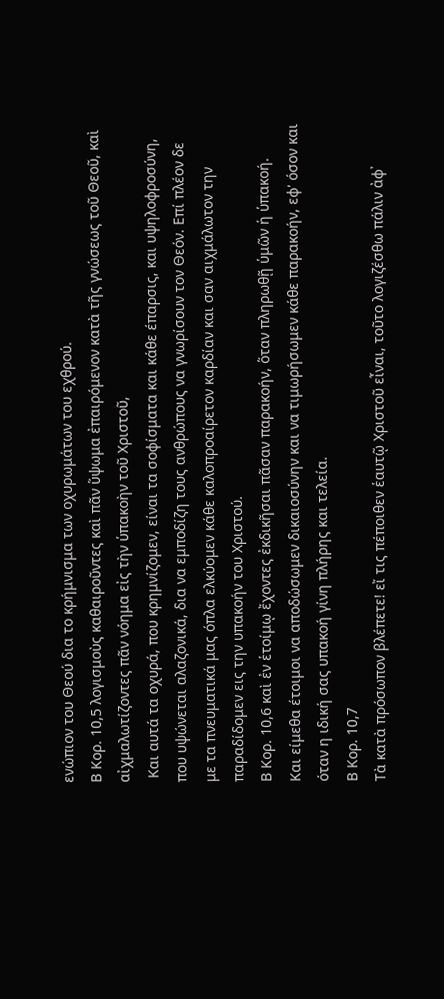ενώπιον του Θεού δια το κρήμνισμα των οχυρωμάτων του εχθρού.
Β Κορ. 10,5 λογισμοὺς καθαιροῦντες καὶ πᾶν ὕψωμα ἐπαιρόμενον κατὰ τῆς γνώσεως τοῦ Θεοῦ, καὶ αἰχμαλωτίζοντες πᾶν νόημα εἰς τὴν ὑπακοὴν τοῦ Χριστοῦ,
 Και αυτά τα οχυρά, που κρημνίζομεν, είναι τα σοφίσματα και κάθε έπαρσις, και υψηλοφροσύνη, που υψώνεται αλαζονικά, δια να εμποδίζη τους ανθρώπους να γνωρίσουν τον Θεόν. Επί πλέον δε με τα πνευματικά μας όπλα ελκύομεν κάθε καλοπροαίρετον καρδίαν και σαν αιχμάλωτον την παραδίδομεν εις την υπακοήν του Χριστού.
Β Κορ. 10,6 καὶ ἐν ἑτοίμῳ ἔχοντες ἐκδικῆσαι πᾶσαν παρακοήν, ὅταν πληρωθῇ ὑμῶν ἡ ὑπακοή.
Και είμεθα έτοιμοι να αποδώσωμεν δικαιοσύνην και να τιμωρήσωμεν κάθε παρακοήν, εφ' όσον και όταν η ιδική σας υπακοή γίνη πλήρης και τελεία.
Β Κορ. 10,7
Τὰ κατὰ πρόσωπον βλέπετε! εἴ τις πέποιθεν ἑαυτῷ Χριστοῦ εἶναι, τοῦτο λογιζέσθω πάλιν ἀφ᾿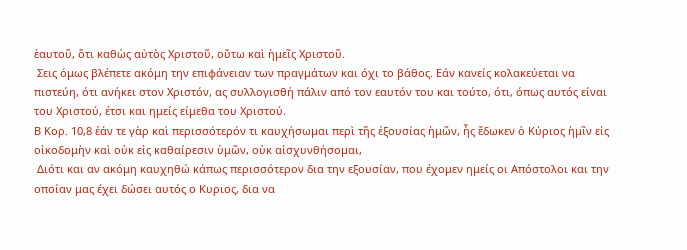ἑαυτοῦ, ὅτι καθὼς αὐτὸς Χριστοῦ, οὕτω καὶ ἡμεῖς Χριστοῦ.
 Σεις όμως βλέπετε ακόμη την επιφάνειαν των πραγμάτων και όχι το βάθος. Εάν κανείς κολακεύεται να πιστεύη, ότι ανήκει στον Χριστόν, ας συλλογισθή πάλιν από τον εαυτόν του και τούτο, ότι, όπως αυτός είναι του Χριστού, έτσι και ημείς είμεθα του Χριστού.
Β Κορ. 10,8 ἐάν τε γὰρ καὶ περισσότερόν τι καυχήσωμαι περὶ τῆς ἐξουσίας ἡμῶν, ἧς ἔδωκεν ὁ Κύριος ἡμῖν εἰς οἰκοδομὴν καὶ οὐκ εἰς καθαίρεσιν ὑμῶν, οὐκ αἰσχυνθήσομαι,
 Διότι και αν ακόμη καυχηθώ κάπως περισσότερον δια την εξουσίαν, που έχομεν ημείς οι Απόστολοι και την οποίαν μας έχει δώσει αυτός ο Κυριος, δια να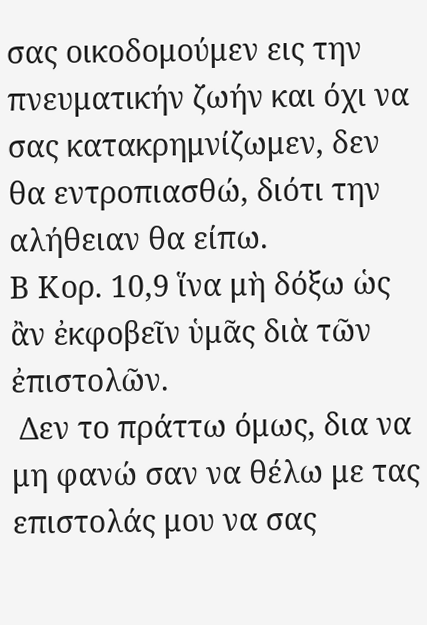σας οικοδομούμεν εις την πνευματικήν ζωήν και όχι να σας κατακρημνίζωμεν, δεν θα εντροπιασθώ, διότι την αλήθειαν θα είπω.
Β Κορ. 10,9 ἵνα μὴ δόξω ὡς ἂν ἐκφοβεῖν ὑμᾶς διὰ τῶν ἐπιστολῶν.
 Δεν το πράττω όμως, δια να μη φανώ σαν να θέλω με τας επιστολάς μου να σας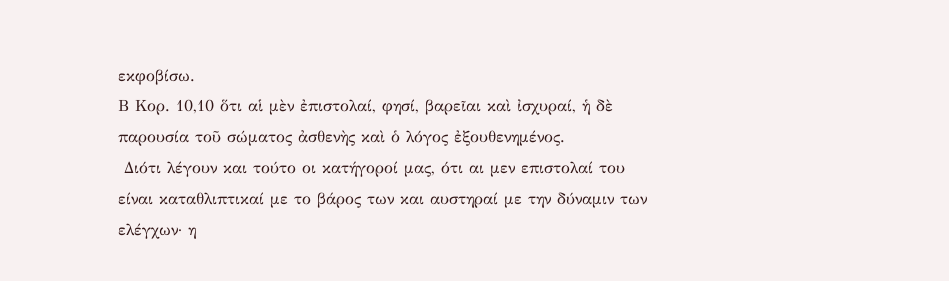εκφοβίσω.
Β Κορ. 10,10 ὅτι αἱ μὲν ἐπιστολαί, φησί, βαρεῖαι καὶ ἰσχυραί, ἡ δὲ παρουσία τοῦ σώματος ἀσθενὴς καὶ ὁ λόγος ἐξουθενημένος.
 Διότι λέγουν και τούτο οι κατήγοροί μας, ότι αι μεν επιστολαί του είναι καταθλιπτικαί με το βάρος των και αυστηραί με την δύναμιν των ελέγχων· η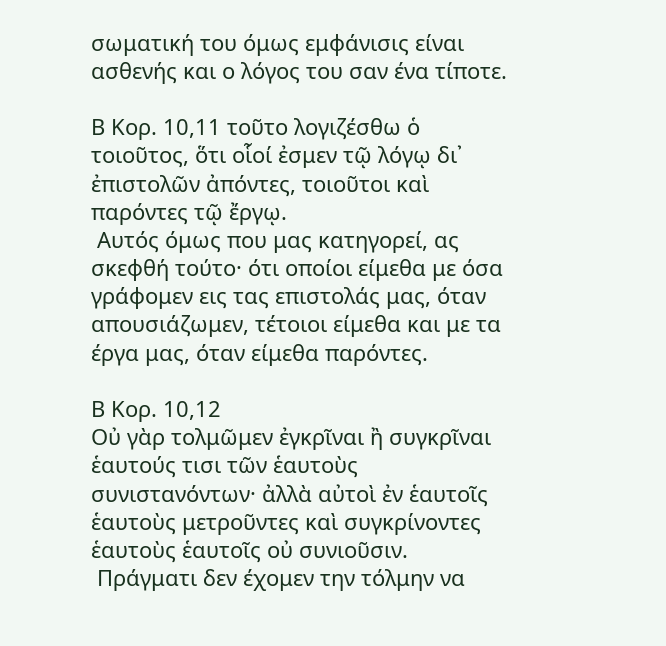σωματική του όμως εμφάνισις είναι ασθενής και ο λόγος του σαν ένα τίποτε.

Β Κορ. 10,11 τοῦτο λογιζέσθω ὁ τοιοῦτος, ὅτι οἷοί ἐσμεν τῷ λόγῳ δι᾿ ἐπιστολῶν ἀπόντες, τοιοῦτοι καὶ παρόντες τῷ ἔργῳ.
 Αυτός όμως που μας κατηγορεί, ας σκεφθή τούτο· ότι οποίοι είμεθα με όσα γράφομεν εις τας επιστολάς μας, όταν απουσιάζωμεν, τέτοιοι είμεθα και με τα έργα μας, όταν είμεθα παρόντες.

Β Κορ. 10,12
Οὐ γὰρ τολμῶμεν ἐγκρῖναι ἢ συγκρῖναι ἑαυτούς τισι τῶν ἑαυτοὺς συνιστανόντων· ἀλλὰ αὐτοὶ ἐν ἑαυτοῖς ἑαυτοὺς μετροῦντες καὶ συγκρίνοντες ἑαυτοὺς ἑαυτοῖς οὐ συνιοῦσιν.
 Πράγματι δεν έχομεν την τόλμην να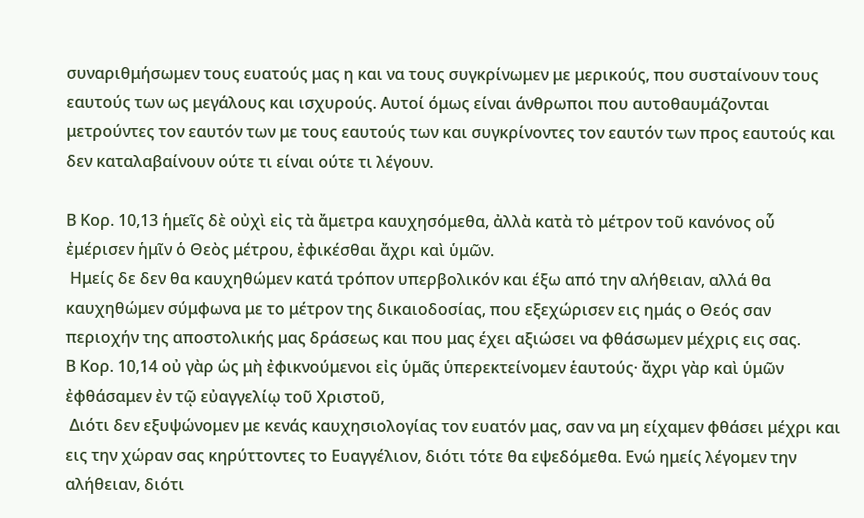συναριθμήσωμεν τους ευατούς μας η και να τους συγκρίνωμεν με μερικούς, που συσταίνουν τους εαυτούς των ως μεγάλους και ισχυρούς. Αυτοί όμως είναι άνθρωποι που αυτοθαυμάζονται μετρούντες τον εαυτόν των με τους εαυτούς των και συγκρίνοντες τον εαυτόν των προς εαυτούς και δεν καταλαβαίνουν ούτε τι είναι ούτε τι λέγουν.

Β Κορ. 10,13 ἡμεῖς δὲ οὐχὶ εἰς τὰ ἄμετρα καυχησόμεθα, ἀλλὰ κατὰ τὸ μέτρον τοῦ κανόνος οὗ ἐμέρισεν ἡμῖν ὁ Θεὸς μέτρου, ἐφικέσθαι ἄχρι καὶ ὑμῶν.
 Ημείς δε δεν θα καυχηθώμεν κατά τρόπον υπερβολικόν και έξω από την αλήθειαν, αλλά θα καυχηθώμεν σύμφωνα με το μέτρον της δικαιοδοσίας, που εξεχώρισεν εις ημάς ο Θεός σαν περιοχήν της αποστολικής μας δράσεως και που μας έχει αξιώσει να φθάσωμεν μέχρις εις σας.
Β Κορ. 10,14 οὐ γὰρ ὡς μὴ ἐφικνούμενοι εἰς ὑμᾶς ὑπερεκτείνομεν ἑαυτούς· ἄχρι γὰρ καὶ ὑμῶν ἐφθάσαμεν ἐν τῷ εὐαγγελίῳ τοῦ Χριστοῦ,
 Διότι δεν εξυψώνομεν με κενάς καυχησιολογίας τον ευατόν μας, σαν να μη είχαμεν φθάσει μέχρι και εις την χώραν σας κηρύττοντες το Ευαγγέλιον, διότι τότε θα εψεδόμεθα. Ενώ ημείς λέγομεν την αλήθειαν, διότι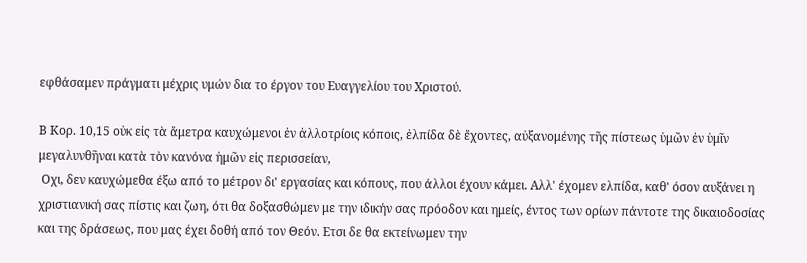εφθάσαμεν πράγματι μέχρις υμών δια το έργον του Ευαγγελίου του Χριστού.

Β Κορ. 10,15 οὐκ εἰς τὰ ἄμετρα καυχώμενοι ἐν ἀλλοτρίοις κόποις, ἐλπίδα δὲ ἔχοντες, αὐξανομένης τῆς πίστεως ὑμῶν ἐν ὑμῖν μεγαλυνθῆναι κατὰ τὸν κανόνα ἡμῶν εἰς περισσείαν,
 Οχι, δεν καυχώμεθα έξω από το μέτρον δι' εργασίας και κόπους, που άλλοι έχουν κάμει. Αλλ' έχομεν ελπίδα, καθ' όσον αυξάνει η χριστιανική σας πίστις και ζωη, ότι θα δοξασθώμεν με την ιδικήν σας πρόοδον και ημείς, έντος των ορίων πάντοτε της δικαιοδοσίας και της δράσεως, που μας έχει δοθή από τον Θεόν. Ετσι δε θα εκτείνωμεν την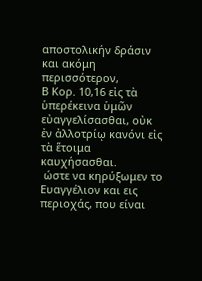αποστολικήν δράσιν και ακόμη περισσότερον,
Β Κορ. 10,16 εἰς τὰ ὑπερέκεινα ὑμῶν εὐαγγελίσασθαι, οὐκ ἐν ἀλλοτρίῳ κανόνι εἰς τὰ ἕτοιμα καυχήσασθαι.
 ώστε να κηρύξωμεν το Ευαγγέλιον και εις περιοχάς, που είναι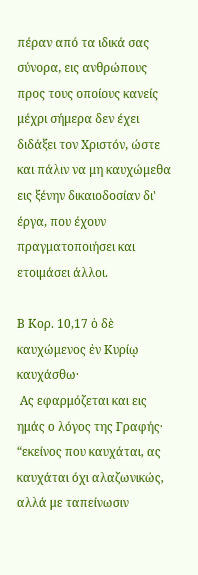πέραν από τα ιδικά σας σύνορα, εις ανθρώπους προς τους οποίους κανείς μέχρι σήμερα δεν έχει διδάξει τον Χριστόν, ώστε και πάλιν να μη καυχώμεθα εις ξένην δικαιοδοσίαν δι' έργα, που έχουν πραγματοποιήσει και ετοιμάσει άλλοι.

Β Κορ. 10,17 ὁ δὲ καυχώμενος ἐν Κυρίῳ καυχάσθω·
 Ας εφαρμόζεται και εις ημάς ο λόγος της Γραφής· “εκείνος που καυχάται, ας καυχάται όχι αλαζωνικώς, αλλά με ταπείνωσιν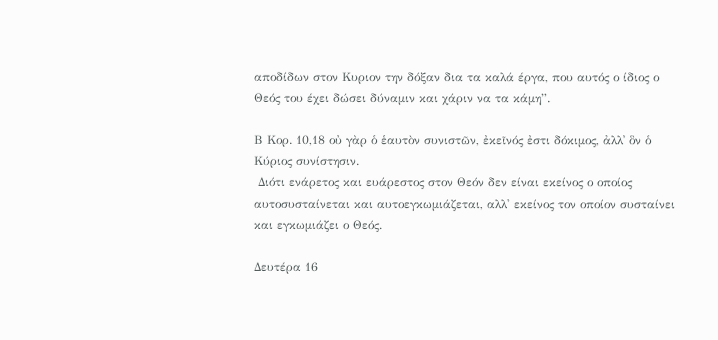αποδίδων στον Κυριον την δόξαν δια τα καλά έργα, που αυτός ο ίδιος ο Θεός του έχει δώσει δύναμιν και χάριν να τα κάμη”.

Β Κορ. 10,18 οὐ γὰρ ὁ ἑαυτὸν συνιστῶν, ἐκεῖνός ἐστι δόκιμος, ἀλλ᾿ ὃν ὁ Κύριος συνίστησιν.
 Διότι ενάρετος και ευάρεστος στον Θεόν δεν είναι εκείνος ο οποίος αυτοσυσταίνεται και αυτοεγκωμιάζεται, αλλ' εκείνος τον οποίον συσταίνει και εγκωμιάζει ο Θεός.

Δευτέρα 16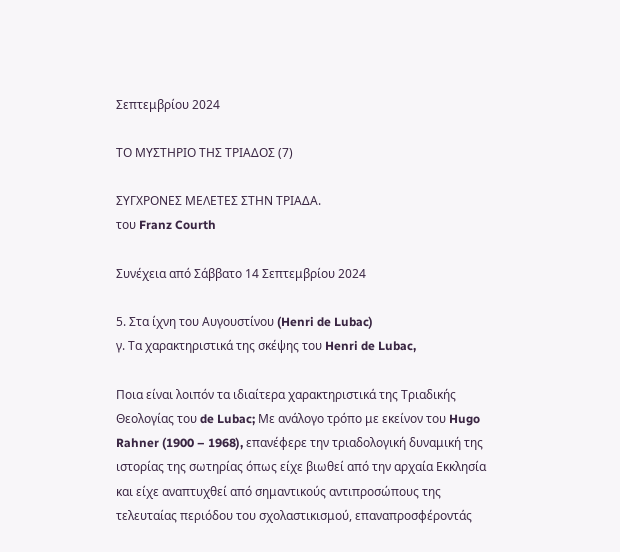Σεπτεμβρίου 2024

ΤΟ ΜΥΣΤΗΡΙΟ ΤΗΣ ΤΡIΑΔΟΣ (7)

ΣΥΓΧΡΟΝΕΣ ΜΕΛΕΤΕΣ ΣΤΗΝ ΤΡΙΑΔΑ.
του Franz Courth

Συνέχεια από Σάββατο 14 Σεπτεμβρίου 2024

5. Στα ίχνη του Αυγουστίνου (Henri de Lubac)
γ. Τα χαρακτηριστικά της σκέψης του Henri de Lubac,

Ποια είναι λοιπόν τα ιδιαίτερα χαρακτηριστικά της Τριαδικής Θεολογίας του de Lubac; Με ανάλογο τρόπο με εκείνον του Hugo Rahner (1900 – 1968), επανέφερε την τριαδολογική δυναμική της ιστορίας της σωτηρίας όπως είχε βιωθεί από την αρχαία Εκκλησία και είχε αναπτυχθεί από σημαντικούς αντιπροσώπους της τελευταίας περιόδου του σχολαστικισμού, επαναπροσφέροντάς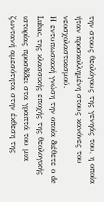την στους θεολόγους της γενηάς του, η οποία ήταν προσκολλημένη στους κανόνες του νεοσχολαστικισμού.
Η εντυπωσιακή γνώση την οποία διέθετε ο de Lubac, της κλασσικής εποχής της θεολογικής ιστορίας προσδίδει στα γραπτά του μια ζωντανή αμεσότητα στην έκθεση της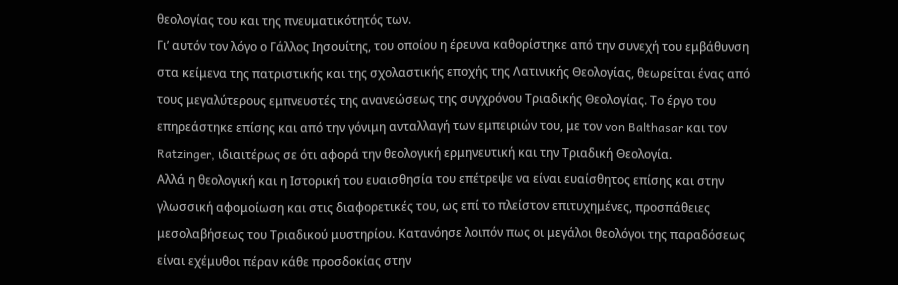θεολογίας του και της πνευματικότητός των.
Γι’ αυτόν τον λόγο ο Γάλλος Ιησουίτης, του οποίου η έρευνα καθορίστηκε από την συνεχή του εμβάθυνση στα κείμενα της πατριστικής και της σχολαστικής εποχής της Λατινικής Θεολογίας, θεωρείται ένας από τους μεγαλύτερους εμπνευστές της ανανεώσεως της συγχρόνου Τριαδικής Θεολογίας. Το έργο του επηρεάστηκε επίσης και από την γόνιμη ανταλλαγή των εμπειριών του, με τον von Balthasar και τον Ratzinger, ιδιαιτέρως σε ότι αφορά την θεολογική ερμηνευτική και την Τριαδική Θεολογία.
Αλλά η θεολογική και η Ιστορική του ευαισθησία του επέτρεψε να είναι ευαίσθητος επίσης και στην γλωσσική αφομοίωση και στις διαφορετικές του, ως επί το πλείστον επιτυχημένες, προσπάθειες μεσολαβήσεως του Τριαδικού μυστηρίου. Κατανόησε λοιπόν πως οι μεγάλοι θεολόγοι της παραδόσεως είναι εχέμυθοι πέραν κάθε προσδοκίας στην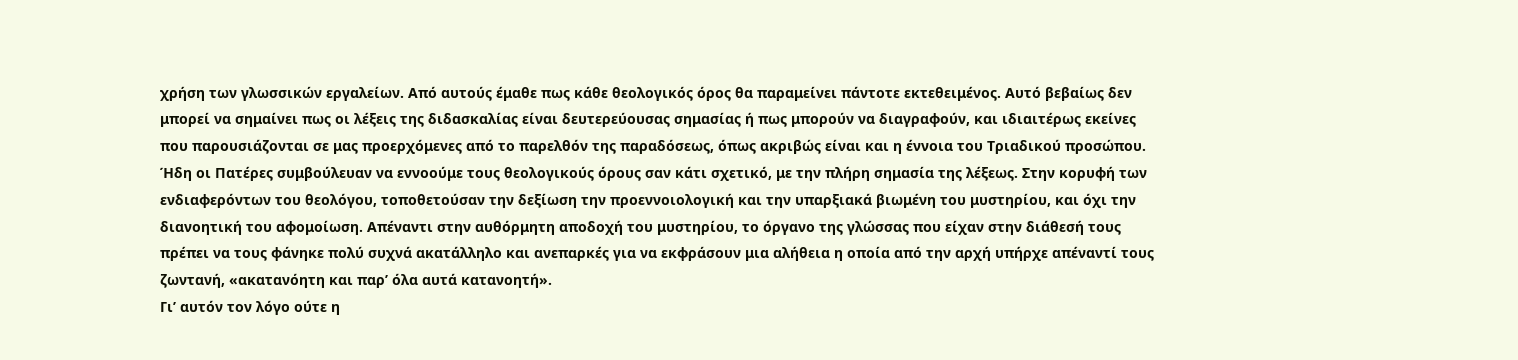χρήση των γλωσσικών εργαλείων. Από αυτούς έμαθε πως κάθε θεολογικός όρος θα παραμείνει πάντοτε εκτεθειμένος. Αυτό βεβαίως δεν μπορεί να σημαίνει πως οι λέξεις της διδασκαλίας είναι δευτερεύουσας σημασίας ή πως μπορούν να διαγραφούν, και ιδιαιτέρως εκείνες που παρουσιάζονται σε μας προερχόμενες από το παρελθόν της παραδόσεως, όπως ακριβώς είναι και η έννοια του Τριαδικού προσώπου.
Ήδη οι Πατέρες συμβούλευαν να εννοούμε τους θεολογικούς όρους σαν κάτι σχετικό, με την πλήρη σημασία της λέξεως. Στην κορυφή των ενδιαφερόντων του θεολόγου, τοποθετούσαν την δεξίωση την προεννοιολογική και την υπαρξιακά βιωμένη του μυστηρίου, και όχι την διανοητική του αφομοίωση. Απέναντι στην αυθόρμητη αποδοχή του μυστηρίου, το όργανο της γλώσσας που είχαν στην διάθεσή τους πρέπει να τους φάνηκε πολύ συχνά ακατάλληλο και ανεπαρκές για να εκφράσουν μια αλήθεια η οποία από την αρχή υπήρχε απέναντί τους ζωντανή, «ακατανόητη και παρ’ όλα αυτά κατανοητή».
Γι’ αυτόν τον λόγο ούτε η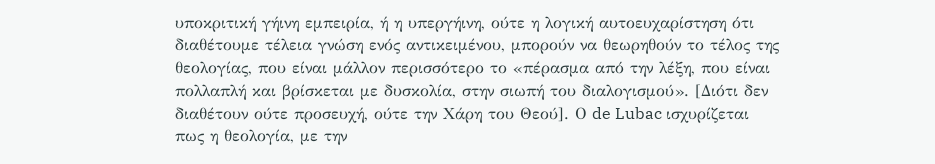υποκριτική γήινη εμπειρία, ή η υπεργήινη, ούτε η λογική αυτοευχαρίστηση ότι διαθέτουμε τέλεια γνώση ενός αντικειμένου, μπορούν να θεωρηθούν το τέλος της θεολογίας, που είναι μάλλον περισσότερο το «πέρασμα από την λέξη, που είναι πολλαπλή και βρίσκεται με δυσκολία, στην σιωπή του διαλογισμού». [Διότι δεν διαθέτουν ούτε προσευχή, ούτε την Χάρη του Θεού]. Ο de Lubac ισχυρίζεται πως η θεολογία, με την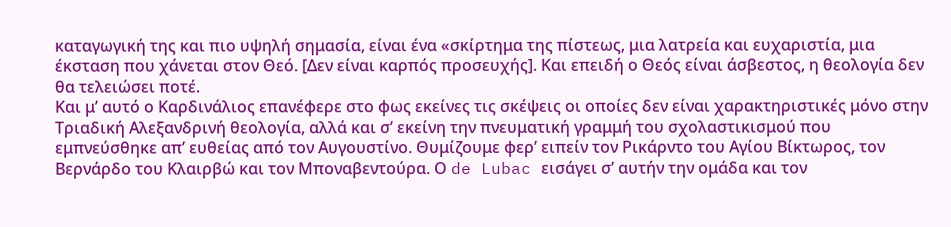καταγωγική της και πιο υψηλή σημασία, είναι ένα «σκίρτημα της πίστεως, μια λατρεία και ευχαριστία, μια έκσταση που χάνεται στον Θεό. [Δεν είναι καρπός προσευχής]. Και επειδή ο Θεός είναι άσβεστος, η θεολογία δεν θα τελειώσει ποτέ.
Και μ’ αυτό ο Καρδινάλιος επανέφερε στο φως εκείνες τις σκέψεις οι οποίες δεν είναι χαρακτηριστικές μόνο στην Τριαδική Αλεξανδρινή θεολογία, αλλά και σ’ εκείνη την πνευματική γραμμή του σχολαστικισμού που εμπνεύσθηκε απ’ ευθείας από τον Αυγουστίνο. Θυμίζουμε φερ’ ειπείν τον Ρικάρντο του Αγίου Βίκτωρος, τον Βερνάρδο του Κλαιρβώ και τον Μποναβεντούρα. Ο de Lubac εισάγει σ’ αυτήν την ομάδα και τον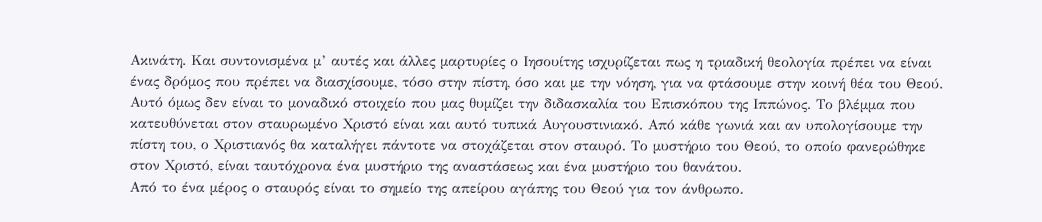Ακινάτη. Και συντονισμένα μ’ αυτές και άλλες μαρτυρίες ο Ιησουίτης ισχυρίζεται πως η τριαδική θεολογία πρέπει να είναι ένας δρόμος που πρέπει να διασχίσουμε, τόσο στην πίστη, όσο και με την νόηση, για να φτάσουμε στην κοινή θέα του Θεού.
Αυτό όμως δεν είναι το μοναδικό στοιχείο που μας θυμίζει την διδασκαλία του Επισκόπου της Ιππώνος. Το βλέμμα που κατευθύνεται στον σταυρωμένο Χριστό είναι και αυτό τυπικά Αυγουστινιακό. Από κάθε γωνιά και αν υπολογίσουμε την πίστη του, ο Χριστιανός θα καταλήγει πάντοτε να στοχάζεται στον σταυρό. Το μυστήριο του Θεού, το οποίο φανερώθηκε στον Χριστό, είναι ταυτόχρονα ένα μυστήριο της αναστάσεως και ένα μυστήριο του θανάτου.
Από το ένα μέρος ο σταυρός είναι το σημείο της απείρου αγάπης του Θεού για τον άνθρωπο.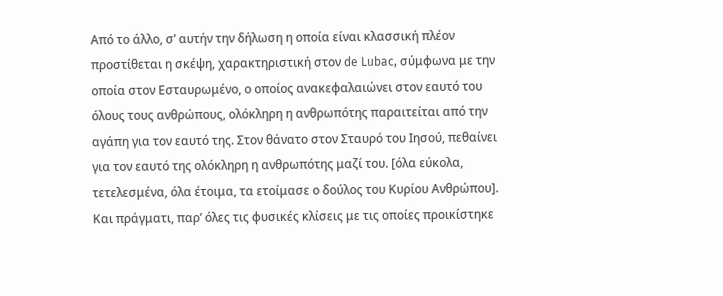Από το άλλο, σ’ αυτήν την δήλωση η οποία είναι κλασσική πλέον προστίθεται η σκέψη, χαρακτηριστική στον de Lubac, σύμφωνα με την οποία στον Εσταυρωμένο, ο οποίος ανακεφαλαιώνει στον εαυτό του όλους τους ανθρώπους, ολόκληρη η ανθρωπότης παραιτείται από την αγάπη για τον εαυτό της. Στον θάνατο στον Σταυρό του Ιησού, πεθαίνει για τον εαυτό της ολόκληρη η ανθρωπότης μαζί του. [όλα εύκολα, τετελεσμένα, όλα έτοιμα, τα ετοίμασε ο δούλος του Κυρίου Ανθρώπου].
Και πράγματι, παρ’ όλες τις φυσικές κλίσεις με τις οποίες προικίστηκε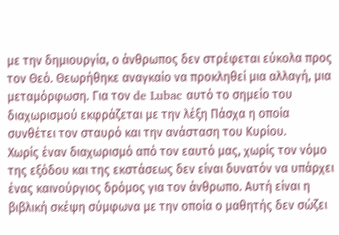με την δημιουργία, ο άνθρωπος δεν στρέφεται εύκολα προς τον Θεό. Θεωρήθηκε αναγκαίο να προκληθεί μια αλλαγή, μια μεταμόρφωση. Για τον de Lubac αυτό το σημείο του διαχωρισμού εκφράζεται με την λέξη Πάσχα η οποία συνθέτει τον σταυρό και την ανάσταση του Κυρίου.
Χωρίς έναν διαχωρισμό από τον εαυτό μας, χωρίς τον νόμο της εξόδου και της εκστάσεως δεν είναι δυνατόν να υπάρχει ένας καινούργιος δρόμος για τον άνθρωπο. Αυτή είναι η βιβλική σκέψη σύμφωνα με την οποία ο μαθητής δεν σώζει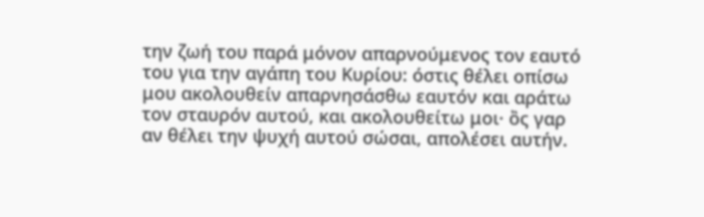την ζωή του παρά μόνον απαρνούμενος τον εαυτό του για την αγάπη του Κυρίου: όστις θέλει οπίσω μου ακολουθείν απαρνησάσθω εαυτόν και αράτω τον σταυρόν αυτού, και ακολουθείτω μοι· ὂς γαρ αν θέλει την ψυχή αυτού σώσαι, απολέσει αυτήν.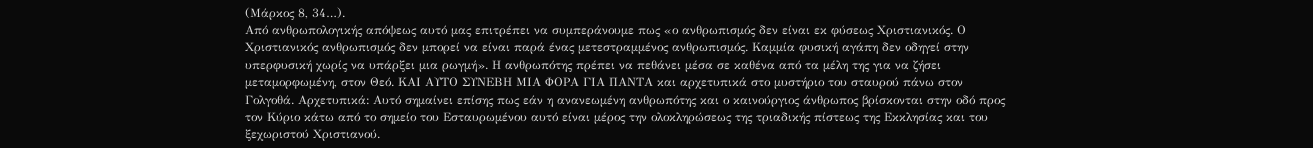(Μάρκος 8, 34…).
Από ανθρωπολογικής απόψεως αυτό μας επιτρέπει να συμπεράνουμε πως «ο ανθρωπισμός δεν είναι εκ φύσεως Χριστιανικός. Ο Χριστιανικός ανθρωπισμός δεν μπορεί να είναι παρά ένας μετεστραμμένος ανθρωπισμός. Καμμία φυσική αγάπη δεν οδηγεί στην υπερφυσική χωρίς να υπάρξει μια ρωγμή». Η ανθρωπότης πρέπει να πεθάνει μέσα σε καθένα από τα μέλη της για να ζήσει μεταμορφωμένη, στον Θεό. ΚΑΙ ΑΥΤΟ ΣΥΝΕΒΗ ΜΙΑ ΦΟΡΑ ΓΙΑ ΠΑΝΤΑ και αρχετυπικά στο μυστήριο του σταυρού πάνω στον Γολγοθά. Αρχετυπικά: Αυτό σημαίνει επίσης πως εάν η ανανεωμένη ανθρωπότης και ο καινούργιος άνθρωπος βρίσκονται στην οδό προς τον Κύριο κάτω από το σημείο του Εσταυρωμένου αυτό είναι μέρος την ολοκληρώσεως της τριαδικής πίστεως της Εκκλησίας και του ξεχωριστού Χριστιανού.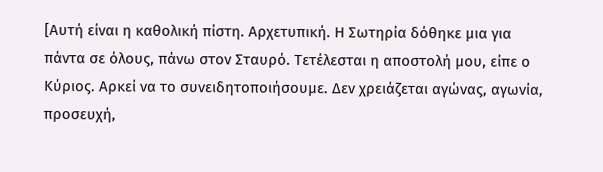[Αυτή είναι η καθολική πίστη. Αρχετυπική. Η Σωτηρία δόθηκε μια για πάντα σε όλους, πάνω στον Σταυρό. Τετέλεσται η αποστολή μου, είπε ο Κύριος. Αρκεί να το συνειδητοποιήσουμε. Δεν χρειάζεται αγώνας, αγωνία, προσευχή,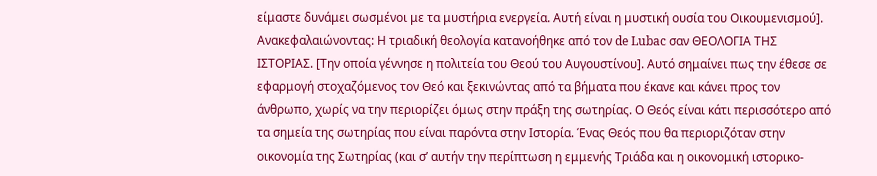είμαστε δυνάμει σωσμένοι με τα μυστήρια ενεργεία. Αυτή είναι η μυστική ουσία του Οικουμενισμού].
Ανακεφαλαιώνοντας: Η τριαδική θεολογία κατανοήθηκε από τον de Lubac σαν ΘΕΟΛΟΓΙΑ ΤΗΣ ΙΣΤΟΡΙΑΣ. [Την οποία γέννησε η πολιτεία του Θεού του Αυγουστίνου]. Αυτό σημαίνει πως την έθεσε σε εφαρμογή στοχαζόμενος τον Θεό και ξεκινώντας από τα βήματα που έκανε και κάνει προς τον άνθρωπο, χωρίς να την περιορίζει όμως στην πράξη της σωτηρίας. Ο Θεός είναι κάτι περισσότερο από τα σημεία της σωτηρίας που είναι παρόντα στην Ιστορία. Ένας Θεός που θα περιοριζόταν στην οικονομία της Σωτηρίας (και σ’ αυτήν την περίπτωση η εμμενής Τριάδα και η οικονομική ιστορικο-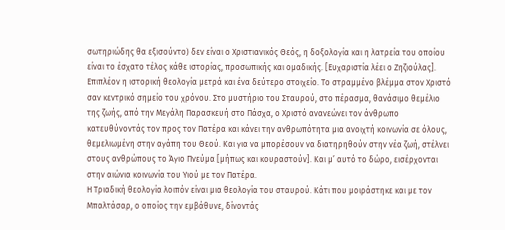σωτηριώδης θα εξισούντο) δεν είναι ο Χριστιανικός Θεός, η δοξολογία και η λατρεία του οποίου είναι το έσχατο τέλος κάθε ιστορίας, προσωπικής και ομαδικής. [Ευχαριστία λέει ο Ζηζιούλας]. Επιπλέον η ιστορική θεολογία μετρά και ένα δεύτερο στοιχείο. Το στραμμένο βλέμμα στον Χριστό σαν κεντρικό σημείο του χρόνου. Στο μυστήριο του Σταυρού, στο πέρασμα, θανάσιμο θεμέλιο της ζωής, από την Μεγάλη Παρασκευή στο Πάσχα, ο Χριστό ανανεώνει τον άνθρωπο κατευθύνοντάς τον προς τον Πατέρα και κάνει την ανθρωπότητα μια ανοιχτή κοινωνία σε όλους, θεμελιωμένη στην αγάπη του Θεού. Και για να μπορέσουν να διατηρηθούν στην νέα ζωή, στέλνει στους ανθρώπους το Άγιο Πνεύμα [μήπως και κουραστούν]. Και μ’ αυτό το δώρο, εισέρχονται στην αιώνια κοινωνία του Υιού με τον Πατέρα.
Η Τριαδική θεολογία λοιπόν είναι μια θεολογία του σταυρού. Κάτι που μοιράστηκε και με τον Μπαλτάσαρ, ο οποίος την εμβάθυνε, δίνοντάς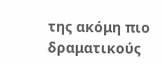της ακόμη πιο δραματικούς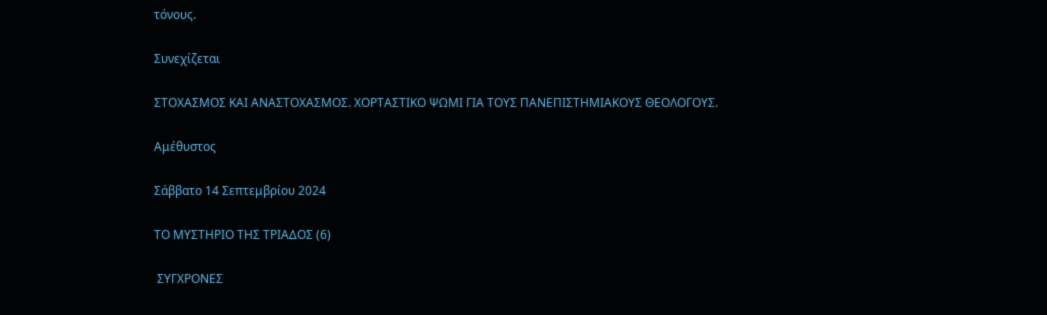τόνους.

Συνεχίζεται

ΣΤΟΧΑΣΜΟΣ ΚΑΙ ΑΝΑΣΤΟΧΑΣΜΟΣ. ΧΟΡΤΑΣΤΙΚΟ ΨΩΜΙ ΓΙΑ ΤΟΥΣ ΠΑΝΕΠΙΣΤΗΜΙΑΚΟΥΣ ΘΕΟΛΟΓΟΥΣ.

Aμέθυστος

Σάββατο 14 Σεπτεμβρίου 2024

ΤΟ ΜΥΣΤΗΡΙΟ ΤΗΣ ΤΡIΑΔΟΣ (6)

 ΣΥΓΧΡΟΝΕΣ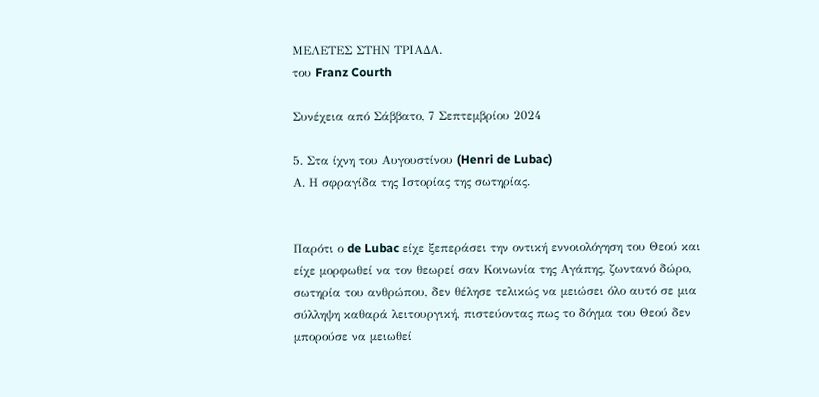ΜΕΛΕΤΕΣ ΣΤΗΝ ΤΡΙΑΔΑ.
του Franz Courth

Συνέχεια από Σάββατο, 7 Σεπτεμβρίου 2024

5. Στα ίχνη του Αυγουστίνου (Henri de Lubac)
Α. Η σφραγίδα της Ιστορίας της σωτηρίας.


Παρότι ο de Lubac είχε ξεπεράσει την οντική εννοιολόγηση του Θεού και είχε μορφωθεί να τον θεωρεί σαν Κοινωνία της Αγάπης, ζωντανό δώρο, σωτηρία του ανθρώπου, δεν θέλησε τελικώς να μειώσει όλο αυτό σε μια σύλληψη καθαρά λειτουργική, πιστεύοντας πως το δόγμα του Θεού δεν μπορούσε να μειωθεί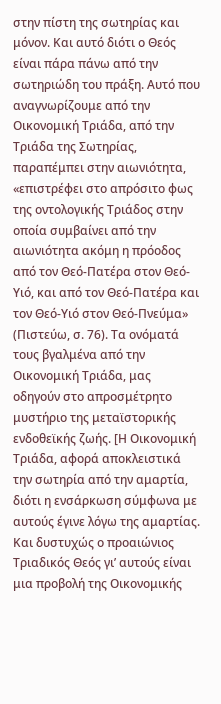στην πίστη της σωτηρίας και μόνον. Και αυτό διότι ο Θεός είναι πάρα πάνω από την σωτηριώδη του πράξη. Αυτό που αναγνωρίζουμε από την Οικονομική Τριάδα, από την Τριάδα της Σωτηρίας, παραπέμπει στην αιωνιότητα, «επιστρέφει στο απρόσιτο φως της οντολογικής Τριάδος στην οποία συμβαίνει από την αιωνιότητα ακόμη η πρόοδος από τον Θεό-Πατέρα στον Θεό-Υιό, και από τον Θεό-Πατέρα και τον Θεό-Υιό στον Θεό-Πνεύμα» (Πιστεύω, σ. 76). Τα ονόματά τους βγαλμένα από την Οικονομική Τριάδα, μας οδηγούν στο απροσμέτρητο μυστήριο της μεταϊστορικής ενδοθεϊκής ζωής. [Η Οικονομική Τριάδα, αφορά αποκλειστικά την σωτηρία από την αμαρτία, διότι η ενσάρκωση σύμφωνα με αυτούς έγινε λόγω της αμαρτίας. Και δυστυχώς ο προαιώνιος Τριαδικός Θεός γι’ αυτούς είναι μια προβολή της Οικονομικής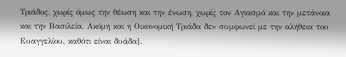Τριάδος, χωρίς όμως την θέωση και την ένωση, χωρίς τον Αγιασμό και την μετάνοια και την Βασιλεία. Ακόμη και η Οικονομική Τριάδα δεν συμφωνεί με την αλήθεια του Ευαγγελίου, καθότι είναι δυάδα].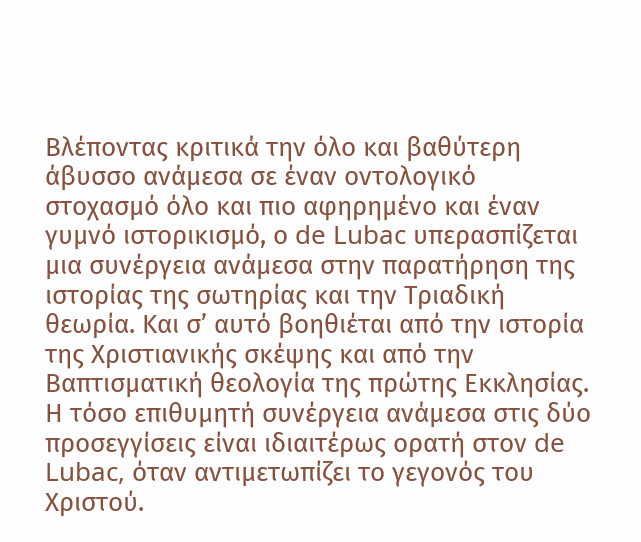Βλέποντας κριτικά την όλο και βαθύτερη άβυσσο ανάμεσα σε έναν οντολογικό στοχασμό όλο και πιο αφηρημένο και έναν γυμνό ιστορικισμό, ο de Lubac υπερασπίζεται μια συνέργεια ανάμεσα στην παρατήρηση της ιστορίας της σωτηρίας και την Τριαδική θεωρία. Και σ’ αυτό βοηθιέται από την ιστορία της Χριστιανικής σκέψης και από την Βαπτισματική θεολογία της πρώτης Εκκλησίας.
Η τόσο επιθυμητή συνέργεια ανάμεσα στις δύο προσεγγίσεις είναι ιδιαιτέρως ορατή στον de Lubac, όταν αντιμετωπίζει το γεγονός του Χριστού.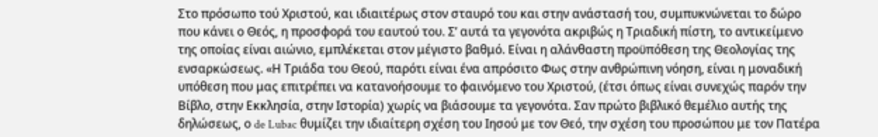Στο πρόσωπο τού Χριστού, και ιδιαιτέρως στον σταυρό του και στην ανάστασή του, συμπυκνώνεται το δώρο που κάνει ο Θεός, η προσφορά του εαυτού του. Σ’ αυτά τα γεγονότα ακριβώς η Τριαδική πίστη, το αντικείμενο της οποίας είναι αιώνιο, εμπλέκεται στον μέγιστο βαθμό. Είναι η αλάνθαστη προϋπόθεση της Θεολογίας της ενσαρκώσεως. «Η Τριάδα του Θεού, παρότι είναι ένα απρόσιτο Φως στην ανθρώπινη νόηση, είναι η μοναδική υπόθεση που μας επιτρέπει να κατανοήσουμε το φαινόμενο του Χριστού, (έτσι όπως είναι συνεχώς παρόν την Βίβλο, στην Εκκλησία, στην Ιστορία) χωρίς να βιάσουμε τα γεγονότα. Σαν πρώτο βιβλικό θεμέλιο αυτής της δηλώσεως, ο de Lubac θυμίζει την ιδιαίτερη σχέση του Ιησού με τον Θεό, την σχέση του προσώπου με τον Πατέρα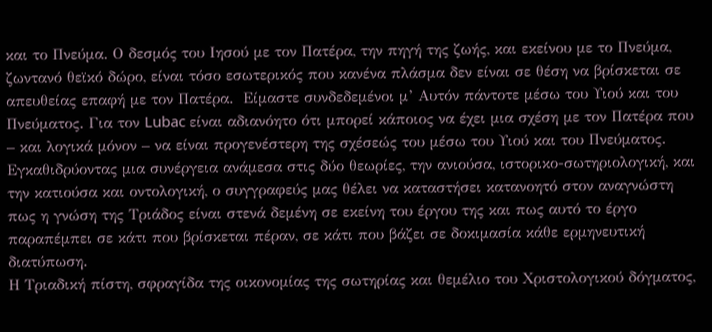και το Πνεύμα. Ο δεσμός του Ιησού με τον Πατέρα, την πηγή της ζωής, και εκείνου με το Πνεύμα, ζωντανό θεϊκό δώρο, είναι τόσο εσωτερικός που κανένα πλάσμα δεν είναι σε θέση να βρίσκεται σε απευθείας επαφή με τον Πατέρα.  Είμαστε συνδεδεμένοι μ’ Αυτόν πάντοτε μέσω του Υιού και του Πνεύματος. Για τον Lubac είναι αδιανόητο ότι μπορεί κάποιος να έχει μια σχέση με τον Πατέρα που – και λογικά μόνον – να είναι προγενέστερη της σχέσεώς του μέσω του Υιού και του Πνεύματος.
Εγκαθιδρύοντας μια συνέργεια ανάμεσα στις δύο θεωρίες, την ανιούσα, ιστορικο-σωτηριολογική, και την κατιούσα και οντολογική, ο συγγραφεύς μας θέλει να καταστήσει κατανοητό στον αναγνώστη πως η γνώση της Τριάδος είναι στενά δεμένη σε εκείνη του έργου της και πως αυτό το έργο παραπέμπει σε κάτι που βρίσκεται πέραν, σε κάτι που βάζει σε δοκιμασία κάθε ερμηνευτική διατύπωση.
Η Τριαδική πίστη, σφραγίδα της οικονομίας της σωτηρίας και θεμέλιο του Χριστολογικού δόγματος,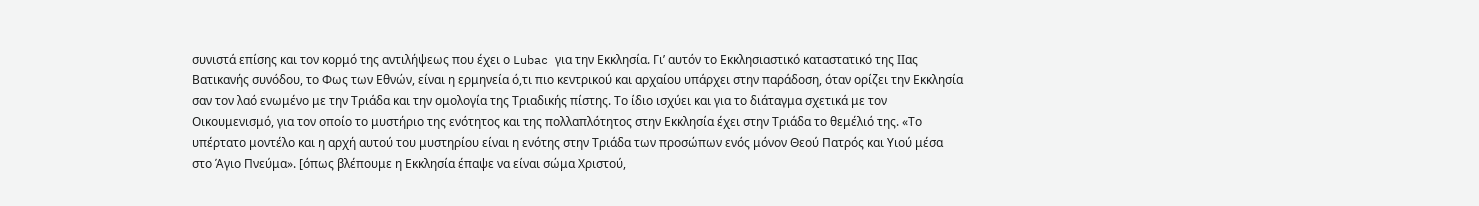συνιστά επίσης και τον κορμό της αντιλήψεως που έχει ο Lubac για την Εκκλησία. Γι’ αυτόν το Εκκλησιαστικό καταστατικό της ΙΙας Βατικανής συνόδου, το Φως των Εθνών, είναι η ερμηνεία ό,τι πιο κεντρικού και αρχαίου υπάρχει στην παράδοση, όταν ορίζει την Εκκλησία σαν τον λαό ενωμένο με την Τριάδα και την ομολογία της Τριαδικής πίστης. Το ίδιο ισχύει και για το διάταγμα σχετικά με τον Οικουμενισμό, για τον οποίο το μυστήριο της ενότητος και της πολλαπλότητος στην Εκκλησία έχει στην Τριάδα το θεμέλιό της. «Το υπέρτατο μοντέλο και η αρχή αυτού του μυστηρίου είναι η ενότης στην Τριάδα των προσώπων ενός μόνον Θεού Πατρός και Υιού μέσα στο Άγιο Πνεύμα». [όπως βλέπουμε η Εκκλησία έπαψε να είναι σώμα Χριστού,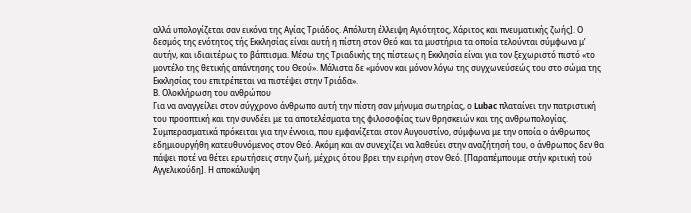αλλά υπολογίζεται σαν εικόνα της Αγίας Τριάδος. Απόλυτη έλλειψη Αγιότητος, Χάριτος και πνευματικής ζωής]. Ο δεσμός της ενότητος τής Εκκλησίας είναι αυτή η πίστη στον Θεό και τα μυστήρια τα οποία τελούνται σύμφωνα μ’ αυτήν, και ιδιαιτέρως το βάπτισμα. Μέσω της Τριαδικής της πίστεως η Εκκλησία είναι για τον ξεχωριστό πιστό «το μοντέλο της θετικής απάντησης του Θεού». Μάλιστα δε «μόνον και μόνον λόγω της συγχωνεύσεώς του στο σώμα της Εκκλησίας του επιτρέπεται να πιστέψει στην Τριάδα».
Β. Ολοκλήρωση του ανθρώπου
Για να αναγγείλει στον σύγχρονο άνθρωπο αυτή την πίστη σαν μήνυμα σωτηρίας, ο Lubac πλαταίνει την πατριστική του προοπτική και την συνδέει με τα αποτελέσματα της φιλοσοφίας των θρησκειών και της ανθρωπολογίας. Συμπερασματικά πρόκειται για την έννοια, που εμφανίζεται στον Αυγουστίνο, σύμφωνα με την οποία ο άνθρωπος εδημιουργήθη κατευθυνόμενος στον Θεό. Ακόμη και αν συνεχίζει να λαθεύει στην αναζήτησή του, ο άνθρωπος δεν θα πάψει ποτέ να θέτει ερωτήσεις στην ζωή, μέχρις ότου βρει την ειρήνη στον Θεό. [Παραπέμπουμε στήν κριτική τού Αγγελικούδη]. Η αποκάλυψη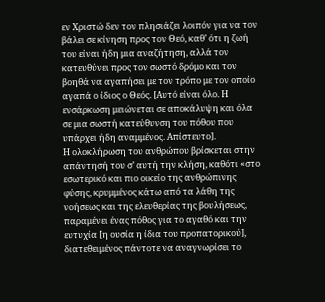εν Χριστώ δεν τον πλησιάζει λοιπόν για να τον βάλει σε κίνηση προς τον Θεό, καθ’ ότι η ζωή του είναι ήδη μια αναζήτηση, αλλά τον κατευθύνει προς τον σωστό δρόμο και τον βοηθά να αγαπήσει με τον τρόπο με τον οποίο αγαπά ο ίδιος ο Θεός. [Αυτό είναι όλο. Η ενσάρκωση μειώνεται σε αποκάλυψη και όλα σε μια σωστή κατεύθυνση του πόθου που υπάρχει ήδη αναμμένος. Απίστευτο].
Η ολοκλήρωση του ανθρώπου βρίσκεται στην απάντησή του σ’ αυτή την κλήση, καθότι «στο εσωτερικό και πιο οικείο της ανθρώπινης φύσης, κρυμμένος κάτω από τα λάθη της νοήσεως και της ελευθερίας της βουλήσεως, παραμένει ένας πόθος για το αγαθό και την ευτυχία [η ουσία η ίδια του προπατορικού], διατεθειμένος πάντοτε να αναγνωρίσει το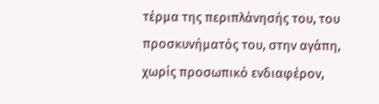τέρμα της περιπλάνησής του, του προσκυνήματός του, στην αγάπη, χωρίς προσωπικό ενδιαφέρον,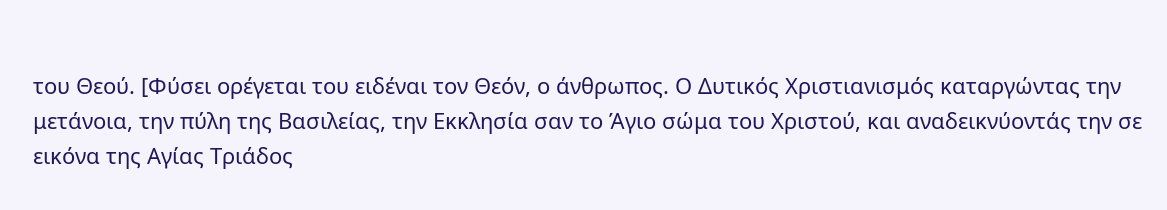του Θεού. [Φύσει ορέγεται του ειδέναι τον Θεόν, ο άνθρωπος. Ο Δυτικός Χριστιανισμός καταργώντας την μετάνοια, την πύλη της Βασιλείας, την Εκκλησία σαν το Άγιο σώμα του Χριστού, και αναδεικνύοντάς την σε εικόνα της Αγίας Τριάδος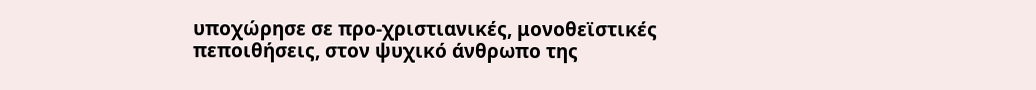υποχώρησε σε προ-χριστιανικές, μονοθεϊστικές πεποιθήσεις, στον ψυχικό άνθρωπο της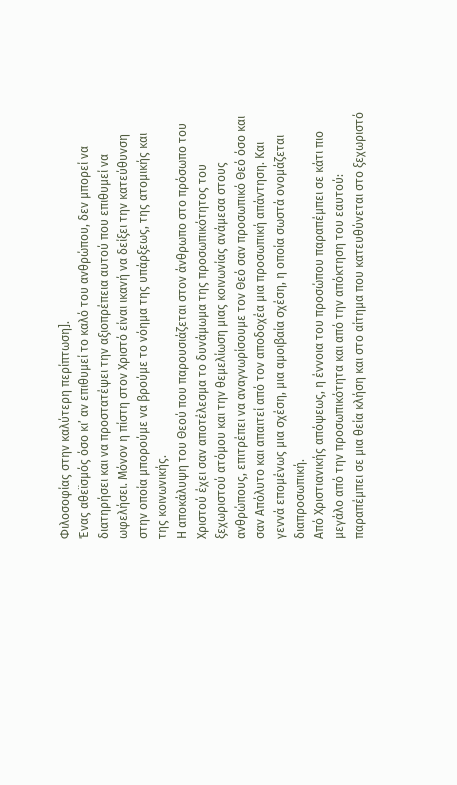Φιλοσοφίας στην καλύτερη περίπτωση].
Ένας αθεϊσμός όσο κι’ αν επιθυμεί το καλό του ανθρώπου, δεν μπορεί να διατηρήσει και να προστατέψει την αξιοπρέπεια αυτού που επιθυμεί να ωφελήσει. Μόνον η πίστη στον Χριστό είναι ικανή να δείξει την κατεύθυνση στην οποία μπορούμε να βρούμε το νόημα της υπάρξεως, της ατομικής και της κοινωνικής.
Η αποκάλυψη του Θεού που παρουσιάζεται στον άνθρωπο στο πρόσωπο του Χριστού έχει σαν αποτέλεσμα το δυνάμωμα της προσωπικότητος του ξεχωριστού ατόμου και την θεμελίωση μιας κοινωνίας ανάμεσα στους ανθρώπους, επιτρέπει να αναγνωρίσουμε τον Θεό σαν προσωπικό Θεό όσο και σαν Απόλυτο και απαιτεί από τον αποδοχέα μια προσωπική απάντηση. Και γεννά επομένως μια σχέση, μια αμοιβαία σχέση, η οποία σωστά ονομάζεται διαπροσωπική.
Από Χριστιανικής απόψεως, η έννοια του προσώπου παραπέμπει σε κάτι πιο μεγάλο από την προσωπικότητα και από την απόκτηση του εαυτού: παραπέμπει σε μια θεία κλήση και στο αίτημα που κατευθύνεται στο ξεχωριστό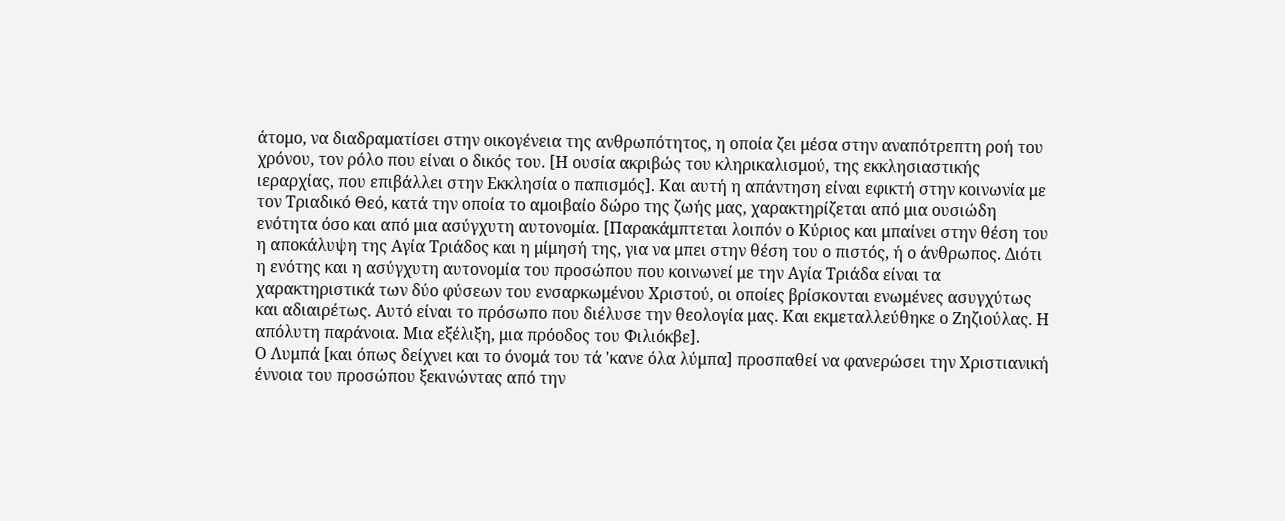άτομο, να διαδραματίσει στην οικογένεια της ανθρωπότητος, η οποία ζει μέσα στην αναπότρεπτη ροή του χρόνου, τον ρόλο που είναι ο δικός του. [Η ουσία ακριβώς του κληρικαλισμού, της εκκλησιαστικής ιεραρχίας, που επιβάλλει στην Εκκλησία ο παπισμός]. Και αυτή η απάντηση είναι εφικτή στην κοινωνία με τον Τριαδικό Θεό, κατά την οποία το αμοιβαίο δώρο της ζωής μας, χαρακτηρίζεται από μια ουσιώδη ενότητα όσο και από μια ασύγχυτη αυτονομία. [Παρακάμπτεται λοιπόν ο Κύριος και μπαίνει στην θέση του η αποκάλυψη της Αγία Τριάδος και η μίμησή της, για να μπει στην θέση του ο πιστός, ή ο άνθρωπος. Διότι η ενότης και η ασύγχυτη αυτονομία του προσώπου που κοινωνεί με την Αγία Τριάδα είναι τα χαρακτηριστικά των δύο φύσεων του ενσαρκωμένου Χριστού, οι οποίες βρίσκονται ενωμένες ασυγχύτως και αδιαιρέτως. Αυτό είναι το πρόσωπο που διέλυσε την θεολογία μας. Και εκμεταλλεύθηκε ο Ζηζιούλας. Η απόλυτη παράνοια. Μια εξέλιξη, μια πρόοδος του Φιλιόκβε].
Ο Λυμπά [και όπως δείχνει και το όνομά του τά 'κανε όλα λύμπα] προσπαθεί να φανερώσει την Χριστιανική έννοια του προσώπου ξεκινώντας από την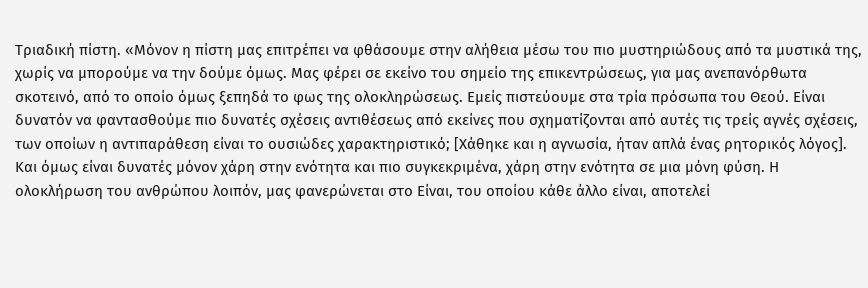Τριαδική πίστη. «Μόνον η πίστη μας επιτρέπει να φθάσουμε στην αλήθεια μέσω του πιο μυστηριώδους από τα μυστικά της, χωρίς να μπορούμε να την δούμε όμως. Μας φέρει σε εκείνο του σημείο της επικεντρώσεως, για μας ανεπανόρθωτα σκοτεινό, από το οποίο όμως ξεπηδά το φως της ολοκληρώσεως. Εμείς πιστεύουμε στα τρία πρόσωπα του Θεού. Είναι δυνατόν να φαντασθούμε πιο δυνατές σχέσεις αντιθέσεως από εκείνες που σχηματίζονται από αυτές τις τρείς αγνές σχέσεις, των οποίων η αντιπαράθεση είναι το ουσιώδες χαρακτηριστικό; [Χάθηκε και η αγνωσία, ήταν απλά ένας ρητορικός λόγος]. Και όμως είναι δυνατές μόνον χάρη στην ενότητα και πιο συγκεκριμένα, χάρη στην ενότητα σε μια μόνη φύση. Η ολοκλήρωση του ανθρώπου λοιπόν, μας φανερώνεται στο Είναι, του οποίου κάθε άλλο είναι, αποτελεί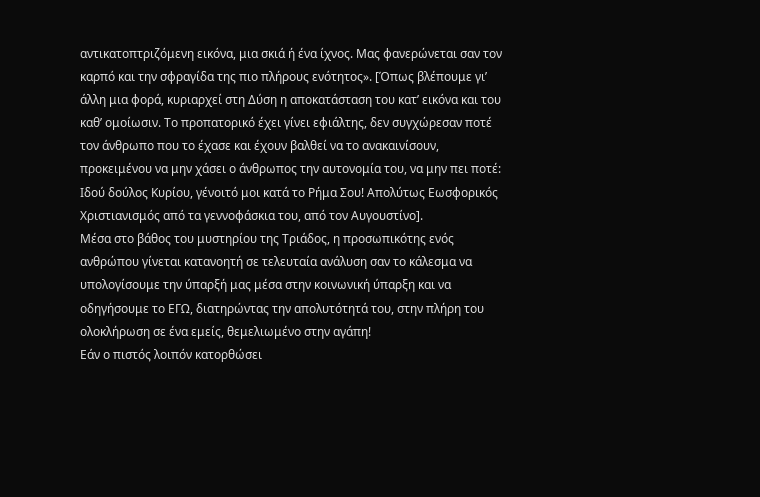αντικατοπτριζόμενη εικόνα, μια σκιά ή ένα ίχνος. Μας φανερώνεται σαν τον καρπό και την σφραγίδα της πιο πλήρους ενότητος». [Όπως βλέπουμε γι’ άλλη μια φορά, κυριαρχεί στη Δύση η αποκατάσταση του κατ’ εικόνα και του καθ’ ομοίωσιν. Το προπατορικό έχει γίνει εφιάλτης, δεν συγχώρεσαν ποτέ τον άνθρωπο που το έχασε και έχουν βαλθεί να το ανακαινίσουν, προκειμένου να μην χάσει ο άνθρωπος την αυτονομία του, να μην πει ποτέ: Ιδού δούλος Κυρίου, γένοιτό μοι κατά το Ρήμα Σου! Απολύτως Εωσφορικός Χριστιανισμός από τα γεννοφάσκια του, από τον Αυγουστίνο].
Μέσα στο βάθος του μυστηρίου της Τριάδος, η προσωπικότης ενός ανθρώπου γίνεται κατανοητή σε τελευταία ανάλυση σαν το κάλεσμα να υπολογίσουμε την ύπαρξή μας μέσα στην κοινωνική ύπαρξη και να οδηγήσουμε το ΕΓΩ, διατηρώντας την απολυτότητά του, στην πλήρη του ολοκλήρωση σε ένα εμείς, θεμελιωμένο στην αγάπη!
Εάν ο πιστός λοιπόν κατορθώσει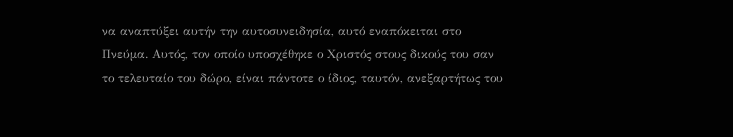να αναπτύξει αυτήν την αυτοσυνειδησία, αυτό εναπόκειται στο Πνεύμα. Αυτός, τον οποίο υποσχέθηκε ο Χριστός στους δικούς του σαν το τελευταίο του δώρο, είναι πάντοτε ο ίδιος, ταυτόν, ανεξαρτήτως του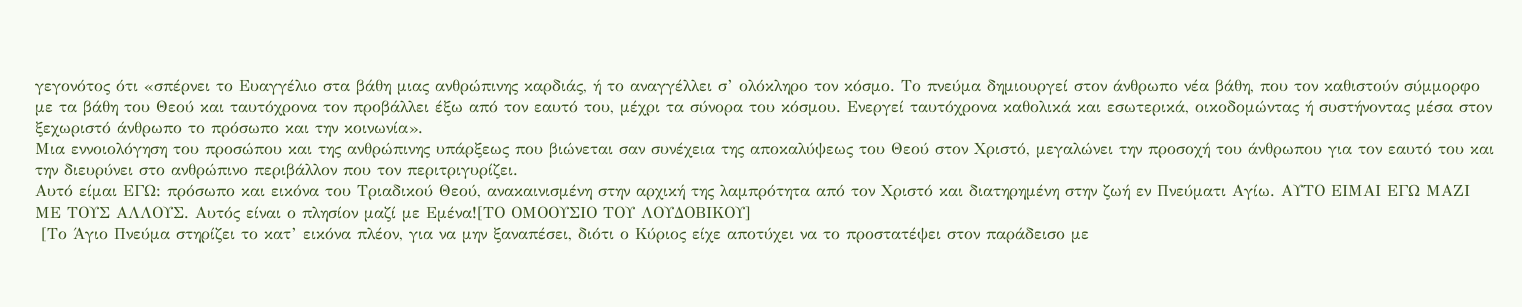γεγονότος ότι «σπέρνει το Ευαγγέλιο στα βάθη μιας ανθρώπινης καρδιάς, ή το αναγγέλλει σ’ ολόκληρο τον κόσμο. Το πνεύμα δημιουργεί στον άνθρωπο νέα βάθη, που τον καθιστούν σύμμορφο με τα βάθη του Θεού και ταυτόχρονα τον προβάλλει έξω από τον εαυτό του, μέχρι τα σύνορα του κόσμου. Ενεργεί ταυτόχρονα καθολικά και εσωτερικά, οικοδομώντας ή συστήνοντας μέσα στον ξεχωριστό άνθρωπο το πρόσωπο και την κοινωνία».
Μια εννοιολόγηση του προσώπου και της ανθρώπινης υπάρξεως που βιώνεται σαν συνέχεια της αποκαλύψεως του Θεού στον Χριστό, μεγαλώνει την προσοχή του άνθρωπου για τον εαυτό του και την διευρύνει στο ανθρώπινο περιβάλλον που τον περιτριγυρίζει.
Αυτό είμαι ΕΓΩ: πρόσωπο και εικόνα του Τριαδικού Θεού, ανακαινισμένη στην αρχική της λαμπρότητα από τον Χριστό και διατηρημένη στην ζωή εν Πνεύματι Αγίω. ΑΥΤΟ ΕΙΜΑΙ ΕΓΩ ΜΑΖΙ ΜΕ ΤΟΥΣ ΑΛΛΟΥΣ. Αυτός είναι ο πλησίον μαζί με Εμένα![ΤΟ ΟΜΟΟΥΣΙΟ ΤΟΥ ΛΟΥΔΟΒΙΚΟΥ]
 [Το Άγιο Πνεύμα στηρίζει το κατ’ εικόνα πλέον, για να μην ξαναπέσει, διότι ο Κύριος είχε αποτύχει να το προστατέψει στον παράδεισο με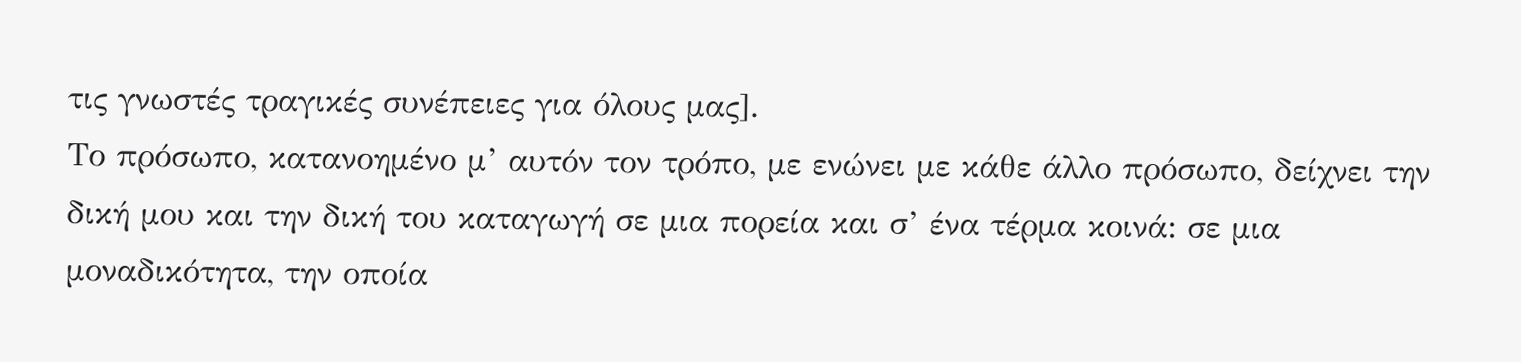τις γνωστές τραγικές συνέπειες για όλους μας].
Το πρόσωπο, κατανοημένο μ’ αυτόν τον τρόπο, με ενώνει με κάθε άλλο πρόσωπο, δείχνει την δική μου και την δική του καταγωγή σε μια πορεία και σ’ ένα τέρμα κοινά: σε μια μοναδικότητα, την οποία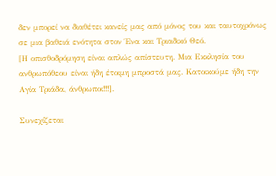δεν μπορεί να διαθέτει κανείς μας από μόνος του και ταυτοχρόνως σε μια βαθειά ενότητα στον Ένα και Τριαδικό Θεό.
[Η οπισθοδρόμηση είναι απλώς απίστευτη. Μια Εκκλησία του ανθρωπόθεου είναι ήδη έτοιμη μπροστά μας. Κατοικούμε ήδη την Αγία Τριάδα, άνθρωποι!!!].

Συνεχίζεται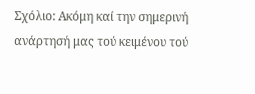Σχόλιο: Ακόμη καί την σημερινή ανάρτησή μας τού κειμένου τού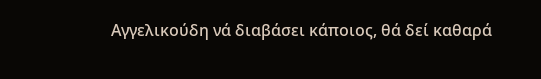Αγγελικούδη νά διαβάσει κάποιος, θά δεί καθαρά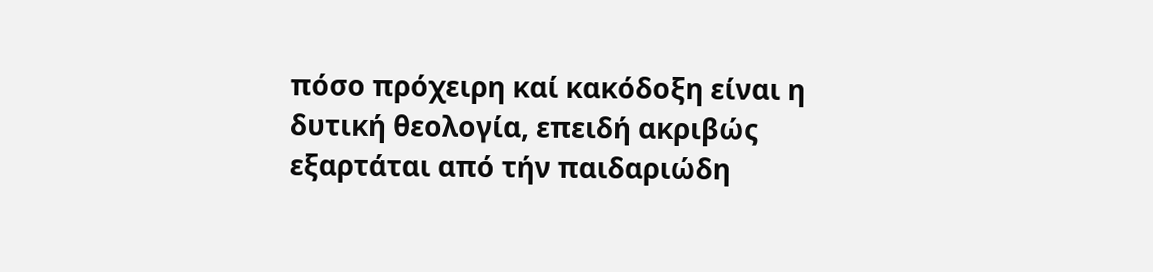πόσο πρόχειρη καί κακόδοξη είναι η δυτική θεολογία, επειδή ακριβώς εξαρτάται από τήν παιδαριώδη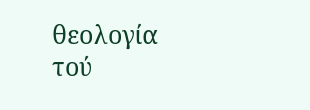θεολογία τού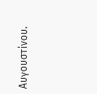Αυγουστίνου.